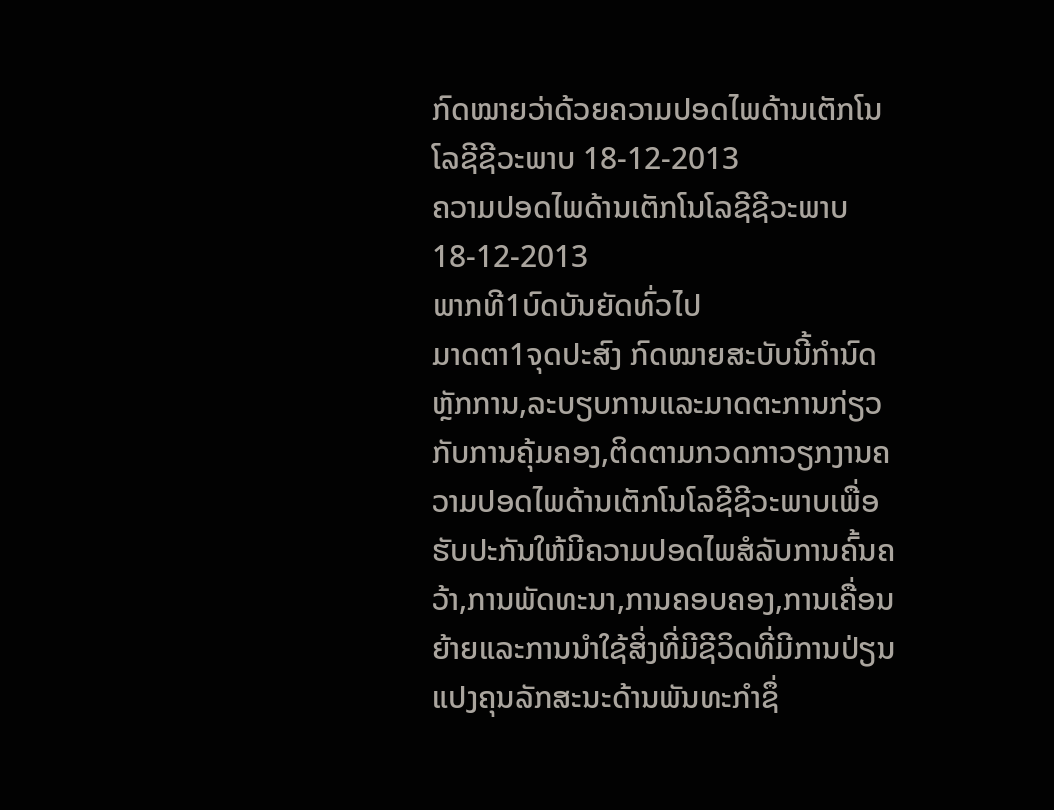ກົດໝາຍວ່າດ້ວຍຄວາມປອດໄພດ້ານເຕັກໂນໂລຊີຊີວະພາບ 18-12-2013
ຄວາມປອດໄພດ້ານເຕັກໂນໂລຊີຊີວະພາບ 18-12-2013
ພາກທີ1ບົດບັນຍັດທົ່ວໄປ
ມາດຕາ1ຈຸດປະສົງ ກົດໝາຍສະບັບນີ້ກໍານົດຫຼັກການ,ລະບຽບການແລະມາດຕະການກ່ຽວກັບການຄຸ້ມຄອງ,ຕິດຕາມກວດກາວຽກງານຄວາມປອດໄພດ້ານເຕັກໂນໂລຊີຊີວະພາບເພື່ອຮັບປະກັນໃຫ້ມີຄວາມປອດໄພສໍລັບການຄົ້ນຄວ້າ,ການພັດທະນາ,ການຄອບຄອງ,ການເຄື່ອນຍ້າຍແລະການນໍາໃຊ້ສິ່ງທີ່ມີຊີວິດທີ່ມີການປ່ຽນແປງຄຸນລັກສະນະດ້ານພັນທະກໍາຊຶ່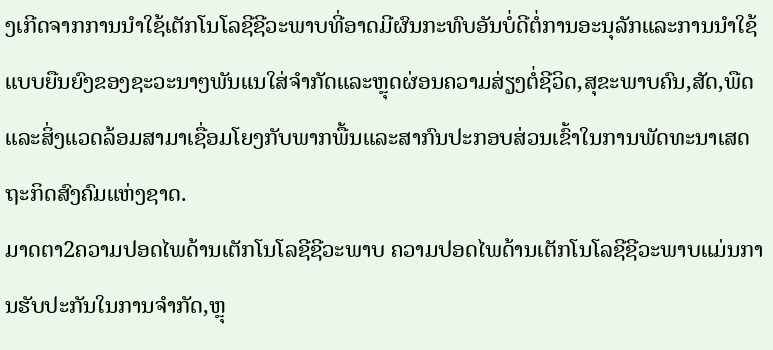ງເກີດຈາກການນໍາໃຊ້ເຕັກໂນໂລຊີຊີວະພາບທີ່ອາດມີຜົນກະທົບອັນບໍ່ດີຕໍ່ການອະນຸລັກແລະການນໍາໃຊ້ແບບຍືນຍົງຂອງຊະວະນາໆພັນແນໃສ່ຈໍາກັດແລະຫຼຸດຜ່ອນຄວາມສ່ຽງຕໍ່ຊີວິດ,ສຸຂະພາບຄົນ,ສັດ,ພືດແລະສິ່ງແວດລ້ອມສາມາເຊື່ອມໂຍງກັບພາກພື້ນແລະສາກົນປະກອບສ່ວນເຂົ້າໃນການພັດທະນາເສດຖະກິດສົງຄົມແຫ່ງຊາດ.
ມາດຕາ2ຄວາມປອດໄພດ້ານເຕັກໂນໂລຊີຊີວະພາບ ຄວາມປອດໄພດ້ານເຕັກໂນໂລຊີຊີວະພາບແມ່ນການຮັບປະກັນໃນການຈໍາກັດ,ຫຼຸ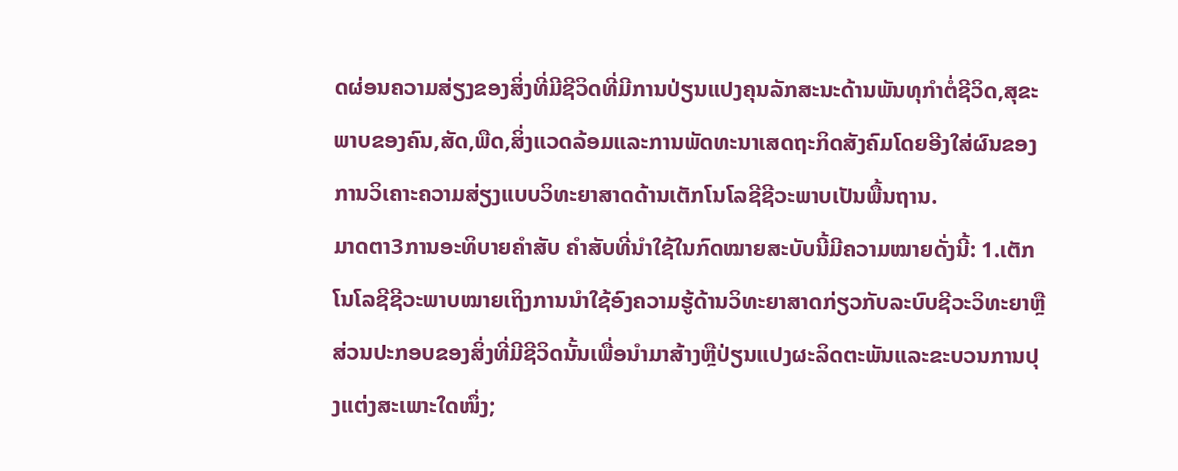ດຜ່ອນຄວາມສ່ຽງຂອງສິ່ງທີ່ມີຊີວິດທີ່ມີການປ່ຽນແປງຄຸນລັກສະນະດ້ານພັນທຸກໍາຕໍ່ຊີວິດ,ສຸຂະພາບຂອງຄົນ,ສັດ,ພືດ,ສິ່ງແວດລ້ອມແລະການພັດທະນາເສດຖະກິດສັງຄົມໂດຍອີງໃສ່ຜົນຂອງການວິເຄາະຄວາມສ່ຽງແບບວິທະຍາສາດດ້ານເຕັກໂນໂລຊີຊີວະພາບເປັນພື້ນຖານ.
ມາດຕາ3ການອະທິບາຍຄໍາສັບ ຄໍາສັບທີ່ນໍາໃຊ້ໃນກົດໝາຍສະບັບນີ້ມີຄວາມໝາຍດັ່ງນີ້: 1.ເຕັກໂນໂລຊີຊີວະພາບໝາຍເຖິງການນໍາໃຊ້ອົງຄວາມຮູ້ດ້ານວິທະຍາສາດກ່ຽວກັບລະບົບຊີວະວິທະຍາຫຼືສ່ວນປະກອບຂອງສິ່ງທີ່ມີຊີວິດນັ້ນເພື່ອນໍາມາສ້າງຫຼືປ່ຽນແປງຜະລິດຕະພັນແລະຂະບວນການປຸງແຕ່ງສະເພາະໃດໜຶ່ງ;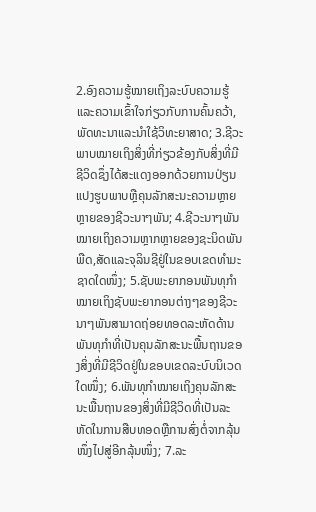2.ອົງຄວາມຮູ້ໝາຍເຖິງລະບົບຄວາມຮູ້ແລະຄວາມເຂົ້າໃຈກ່ຽວກັບການຄົ້ນຄວ້າ,ພັດທະນາແລະນໍາໃຊ້ວິທະຍາສາດ; 3.ຊີວະພາບໝາຍເຖິງສິ່ງທີ່ກ່ຽວຂ້ອງກັບສິ່ງທີ່ມີຊີວິດຊຶ່ງໄດ້ສະແດງອອກດ້ວຍການປ່ຽນແປງຮູບພາບຫຼືຄຸນລັກສະນະຄວາມຫຼາຍຫຼາຍຂອງຊີວະນາໆພັນ; 4.ຊີວະນາໆພັນໝາຍເຖິງຄວາມຫຼາກຫຼາຍຂອງຊະນິດພັນພືດ,ສັດແລະຈຸລິນຊີຢູ່ໃນຂອບເຂດທໍາມະຊາດໃດໜຶ່ງ; 5.ຊັບພະຍາກອນພັນທຸກໍາໝາຍເຖິງຊັບພະຍາກອນຕ່າງໆຂອງຊີວະນາໆພັນສາມາດຖ່ອຍທອດລະຫັດດ້ານພັນທຸກໍາທີ່ເປັນຄຸນລັກສະນະພື້ນຖານຂອງສິ່ງທີ່ມີຊີວິດຢູ່ໃນຂອບເຂດລະບົບນິເວດໃດໜຶ່ງ; 6.ພັນທຸກໍາໝາຍເຖິງຄຸນລັກສະນະພື້ນຖານຂອງສິ່ງທີ່ມີຊີວິດທີ່ເປັນລະຫັດໃນການສືບທອດຫຼືການສົ່ງຕໍ່ຈາກລຸ້ນໜຶ່ງໄປສູ່ອີກລຸ້ນໜຶ່ງ; 7.ລະ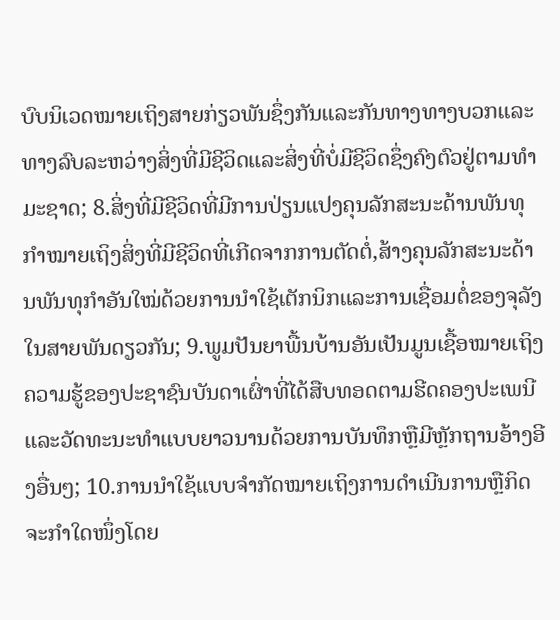ບົບນິເວດໝາຍເຖິງສາຍກ່ຽວພັນຊຶ່ງກັນແລະກັນທາງທາງບວກແລະທາງລົບລະຫວ່າງສິ່ງທີ່ມີຊີວິດແລະສິ່ງທີ່ບໍ່ມີຊີວິດຊຶ່ງຄົງຕົວຢູ່ຕາມທໍາມະຊາດ; 8.ສິ່ງທີ່ມີຊີວິດທີ່ມີການປ່ຽນແປງຄຸນລັກສະນະດ້ານພັນທຸກໍາໝາຍເຖິງສິ່ງທີ່ມີຊີວິດທີ່ເກີດຈາກການຕັດຕໍ່,ສ້າງຄຸນລັກສະນະດ້ານພັນທຸກໍາອັນໃໝ່ດ້ວຍການນໍາໃຊ້ເຕັກນິກແລະການເຊື່ອມຕໍ່ຂອງຈຸລັງໃນສາຍພັນດຽວກັນ; 9.ພູມປັນຍາພື້ນບ້ານອັນເປັນມູນເຊື້ອໝາຍເຖິງຄວາມຮູ້ຂອງປະຊາຊົນບັນດາເຜົ່າທີ່ໄດ້ສືບທອດຕາມຮີດຄອງປະເພນີແລະວັດທະນະທໍາແບບຍາວນານດ້ວຍການບັນທຶກຫຼືມີຫຼັກຖານອ້າງອີງອື່ນໆ; 10.ການນໍາໃຊ້ແບບຈໍາກັດໝາຍເຖິງການດໍາເນີນການຫຼືກິດຈະກໍາໃດໜຶ່ງໂດຍ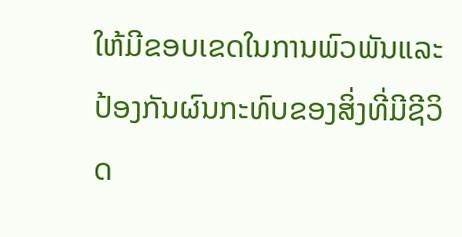ໃຫ້ມີຂອບເຂດໃນການພົວພັນແລະປ້ອງກັນຜົນກະທົບຂອງສິ່ງທີ່ມີຊີວິດ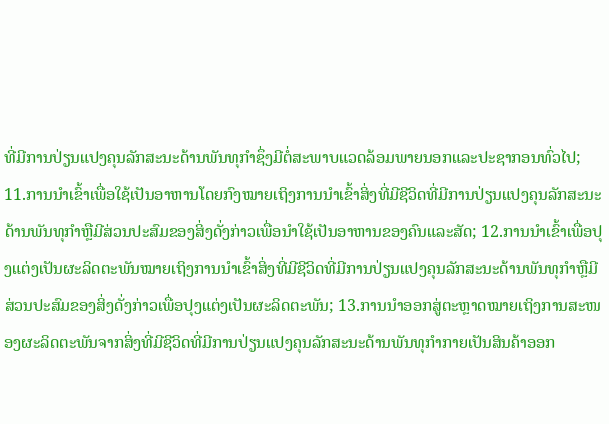ທີ່ມີການປ່ຽນແປງຄຸນລັກສະນະດ້ານພັນທຸກໍາຊຶ່ງມີຕໍ່ສະພາບແວດລ້ອມພາຍນອກແລະປະຊາກອນທົ່ວໄປ; 11.ການນໍາເຂົ້າເພື່ອໃຊ້ເປັນອາຫານໂດຍກົງໝາຍເຖິງການນໍາເຂົ້າສິ່ງທີ່ມີຊີວິດທີ່ມີການປ່ຽນແປງຄຸນລັກສະນະດ້ານພັນທຸກໍາຫຼືມີສ່ວນປະສົມຂອງສິ່ງດັ່ງກ່າວເພື່ອນໍາໃຊ້ເປັນອາຫານຂອງຄົນແລະສັດ; 12.ການນໍາເຂົ້າເພື່ອປຸງແຕ່ງເປັນຜະລິດຕະພັນໝາຍເຖິງການນໍາເຂົ້າສິ່ງທີ່ມີຊີວິດທີ່ມີການປ່ຽນແປງຄຸນລັກສະນະດ້ານພັນທຸກໍາຫຼືມີສ່ວນປະສົມຂອງສິ່ງດັ່ງກ່າວເພື່ອປຸງແຕ່ງເປັນຜະລິດຕະພັນ; 13.ການນໍາອອກສູ່ຕະຫຼາດໝາຍເຖິງການສະໜອງຜະລິດຕະພັນຈາກສິ່ງທີ່ມີຊີວິດທີ່ມີການປ່ຽນແປງຄຸນລັກສະນະດ້ານພັນທຸກໍາກາຍເປັນສິນຄ້າອອກ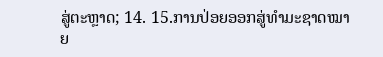ສູ່ຕະຫຼາດ; 14. 15.ການປ່ອຍອອກສູ່ທໍາມະຊາດໝາຍ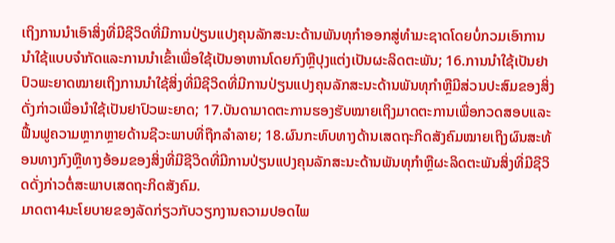ເຖິງການນໍາເອົາສິ່ງທີ່ມີຊີວິດທີ່ມີການປ່ຽນແປງຄຸນລັກສະນະດ້ານພັນທຸກໍາອອກສູ່ທໍາມະຊາດໂດຍບໍ່ກວມເອົາການນໍາໃຊ້ແບບຈໍາກັດແລະການນໍາເຂົ້າເພື່ອໃຊ້ເປັນອາຫານໂດຍກົງຫຼືປຸງແຕ່ງເປັນຜະລິດຕະພັນ; 16.ການນໍາໃຊ້ເປັນຢາປົວພະຍາດໝາຍເຖິງການນໍາໃຊ້ສິ່ງທີ່ມີຊີວິດທີ່ມີການປ່ຽນແປງຄຸນລັກສະນະດ້ານພັນທຸກໍາຫຼືມີສ່ວນປະສົມຂອງສິ່ງດັ່ງກ່າວເພື່ອນໍາໃຊ້ເປັນຢາປົວພະຍາດ; 17.ບັນດາມາດຕະການຮອງຮັບໝາຍເຖິງມາດຕະການເພື່ອກວດສອບແລະຟື້ນຟູຄວາມຫຼາກຫຼາຍດ້ານຊີວະພາບທີ່ຖືກລໍາລາຍ; 18.ຜົນກະທົບທາງດ້ານເສດຖະກິດສັງຄົມໝາຍເຖິງຜົນສະທ້ອນທາງກົງຫຼືທາງອ້ອມຂອງສິ່ງທີ່ມີຊີວິດທີ່ມີການປ່ຽນແປງຄຸນລັກສະນະດ້ານພັນທຸກໍາຫຼືຜະລິດຕະພັນສິ່ງທີ່ມີຊີວິດດັ່ງກ່າວຕໍ່ສະພາບເສດຖະກິດສັງຄົມ.
ມາດຕາ4ນະໂຍບາຍຂອງລັດກ່ຽວກັບວຽກງານຄວາມປອດໄພ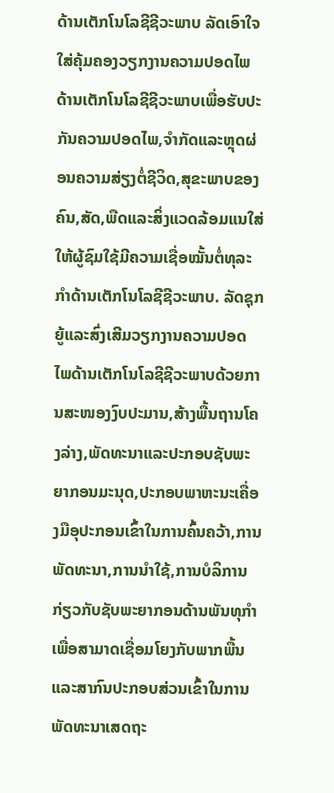ດ້ານເຕັກໂນໂລຊີຊີວະພາບ ລັດເອົາໃຈໃສ່ຄຸ້ມຄອງວຽກງານຄວາມປອດໄພດ້ານເຕັກໂນໂລຊີຊີວະພາບເພື່ອຮັບປະກັນຄວາມປອດໄພ,ຈໍາກັດແລະຫຼຸດຜ່ອນຄວາມສ່ຽງຕໍ່ຊີວິດ,ສຸຂະພາບຂອງຄົນ,ສັດ,ພືດແລະສິ່ງແວດລ້ອມແນໃສ່ໃຫ້ຜູ້ຊົມໃຊ້ມີຄວາມເຊື່ອໝັ້ນຕໍ່ທຸລະກໍາດ້ານເຕັກໂນໂລຊີຊີວະພາບ. ລັດຊຸກຍູ້ແລະສົ່ງເສີມວຽກງານຄວາມປອດໄພດ້ານເຕັກໂນໂລຊີຊີວະພາບດ້ວຍການສະໜອງງົບປະມານ,ສ້າງພື້ນຖານໂຄງລ່າງ,ພັດທະນາແລະປະກອບຊັບພະຍາກອນມະນຸດ,ປະກອບພາຫະນະເຄື່ອງມືອຸປະກອນເຂົ້າໃນການຄົ້ນຄວ້າ,ການພັດທະນາ,ການນໍາໃຊ້,ການບໍລິການກ່ຽວກັບຊັບພະຍາກອນດ້ານພັນທຸກໍາເພື່ອສາມາດເຊື່ອມໂຍງກັບພາກພື້ນແລະສາກົນປະກອບສ່ວນເຂົ້າໃນການພັດທະນາເສດຖະ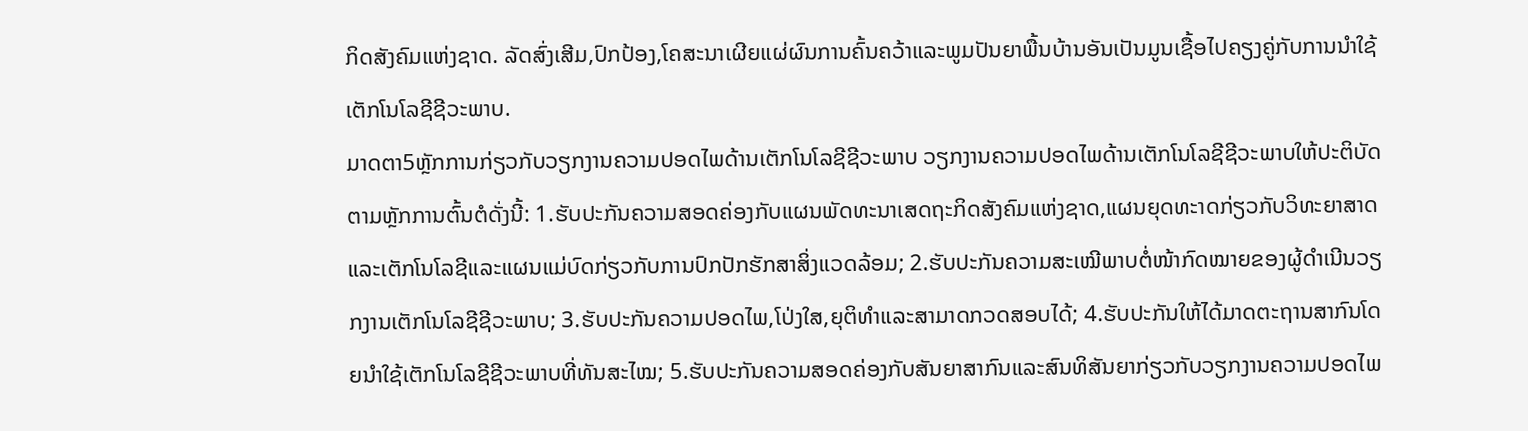ກິດສັງຄົມແຫ່ງຊາດ. ລັດສົ່ງເສີມ,ປົກປ້ອງ,ໂຄສະນາເຜີຍແຜ່ຜົນການຄົ້ນຄວ້າແລະພູມປັນຍາພື້ນບ້ານອັນເປັນມູນເຊື້ອໄປຄຽງຄູ່ກັບການນໍາໃຊ້ເຕັກໂນໂລຊີຊີວະພາບ.
ມາດຕາ5ຫຼັກການກ່ຽວກັບວຽກງານຄວາມປອດໄພດ້ານເຕັກໂນໂລຊີຊີວະພາບ ວຽກງານຄວາມປອດໄພດ້ານເຕັກໂນໂລຊີຊີວະພາບໃຫ້ປະຕິບັດຕາມຫຼັກການຕົ້ນຕໍດັ່ງນີ້: 1.ຮັບປະກັນຄວາມສອດຄ່ອງກັບແຜນພັດທະນາເສດຖະກິດສັງຄົມແຫ່ງຊາດ,ແຜນຍຸດທະາດກ່ຽວກັບວິທະຍາສາດແລະເຕັກໂນໂລຊີແລະແຜນແມ່ບົດກ່ຽວກັບການປົກປັກຮັກສາສິ່ງແວດລ້ອມ; 2.ຮັບປະກັນຄວາມສະເໝີພາບຕໍ່ໜ້າກົດໝາຍຂອງຜູ້ດໍາເນີນວຽກງານເຕັກໂນໂລຊີຊີວະພາບ; 3.ຮັບປະກັນຄວາມປອດໄພ,ໂປ່ງໃສ,ຍຸຕິທໍາແລະສາມາດກວດສອບໄດ້; 4.ຮັບປະກັນໃຫ້ໄດ້ມາດຕະຖານສາກົນໂດຍນໍາໃຊ້ເຕັກໂນໂລຊີຊີວະພາບທີ່ທັນສະໄໝ; 5.ຮັບປະກັນຄວາມສອດຄ່ອງກັບສັນຍາສາກົນແລະສົນທິສັນຍາກ່ຽວກັບວຽກງານຄວາມປອດໄພ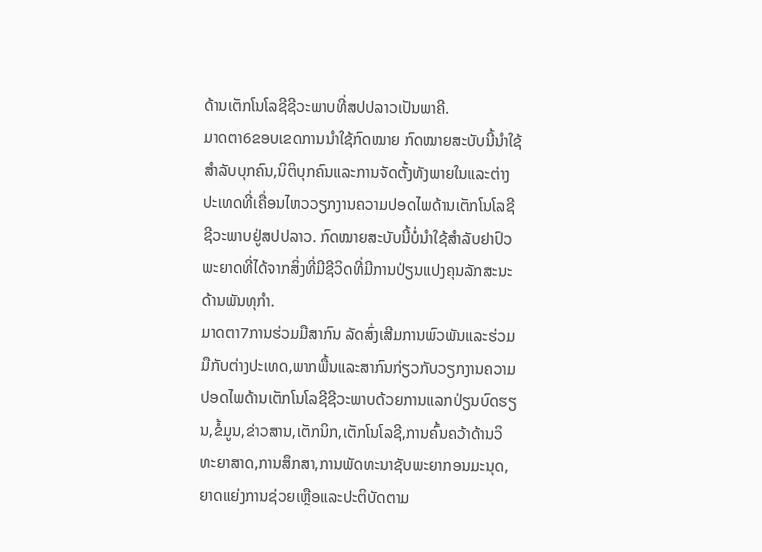ດ້ານເຕັກໂນໂລຊີຊີວະພາບທີ່ສປປລາວເປັນພາຄີ.
ມາດຕາ6ຂອບເຂດການນໍາໃຊ້ກົດໝາຍ ກົດໝາຍສະບັບນີ້ນໍາໃຊ້ສໍາລັບບຸກຄົນ,ນິຕິບຸກຄົນແລະການຈັດຕັ້ງທັງພາຍໃນແລະຕ່າງປະເທດທີ່ເຄື່ອນໄຫວວຽກງານຄວາມປອດໄພດ້ານເຕັກໂນໂລຊີຊີວະພາບຢູ່ສປປລາວ. ກົດໝາຍສະບັບນີ້ບໍ່ນໍາໃຊ້ສໍາລັບຢາປົວພະຍາດທີ່ໄດ້ຈາກສິ່ງທີ່ມີຊີວິດທີ່ມີການປ່ຽນແປງຄຸນລັກສະນະດ້ານພັນທຸກໍາ.
ມາດຕາ7ການຮ່ວມມືສາກົນ ລັດສົ່ງເສີມການພົວພັນແລະຮ່ວມມືກັບຕ່າງປະເທດ,ພາກພື້ນແລະສາກົນກ່ຽວກັບວຽກງານຄວາມປອດໄພດ້ານເຕັກໂນໂລຊີຊີວະພາບດ້ວຍການແລກປ່ຽນບົດຮຽນ,ຂໍ້ມູນ,ຂ່າວສານ,ເຕັກນິກ,ເຕັກໂນໂລຊີ,ການຄົ້ນຄວ້າດ້ານວິທະຍາສາດ,ການສຶກສາ,ການພັດທະນາຊັບພະຍາກອນມະນຸດ,ຍາດແຍ່ງການຊ່ວຍເຫຼືອແລະປະຕິບັດຕາມ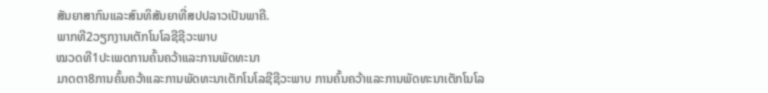ສັນຍາສາກົນແລະສົນທິສັນຍາທີ່ສປປລາວເປັນພາຄີ.
ພາກທີ2ວຽກງານເຕັກໂນໂລຊີຊີວະພາບ
ໝວດທີ1ປະເພດການຄົ້ນຄວ້າແລະການພັດທະນາ
ມາດຕາ8ການຄົ້ນຄວ້າແລະການພັດທະນາເຕັກໂນໂລຊີຊີວະພາບ ການຄົ້ນຄວ້າແລະການພັດທະນາເຕັກໂນໂລ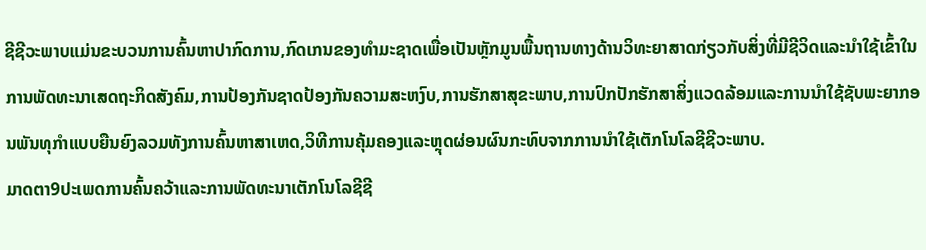ຊີຊີວະພາບແມ່ນຂະບວນການຄົ້ນຫາປາກົດການ,ກົດເກນຂອງທໍາມະຊາດເພື່ອເປັນຫຼັກມູນພື້ນຖານທາງດ້ານວິທະຍາສາດກ່ຽວກັບສິ່ງທີ່ມີຊີວິດແລະນໍາໃຊ້ເຂົ້າໃນການພັດທະນາເສດຖະກິດສັງຄົມ,ການປ້ອງກັນຊາດປ້ອງກັນຄວາມສະຫງົບ,ການຮັກສາສຸຂະພາບ,ການປົກປັກຮັກສາສິ່ງແວດລ້ອມແລະການນໍາໃຊ້ຊັບພະຍາກອນພັນທຸກໍາແບບຍືນຍົງລວມທັງການຄົ້ນຫາສາເຫດ,ວິທີການຄຸ້ມຄອງແລະຫຼຸດຜ່ອນຜົນກະທົບຈາກການນໍາໃຊ້ເຕັກໂນໂລຊີຊີວະພາບ.
ມາດຕາ9ປະເພດການຄົ້ນຄວ້າແລະການພັດທະນາເຕັກໂນໂລຊີຊີ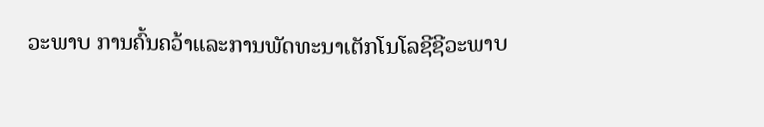ວະພາບ ການຄົ້ນຄວ້າແລະການພັດທະນາເຕັກໂນໂລຊີຊີວະພາບ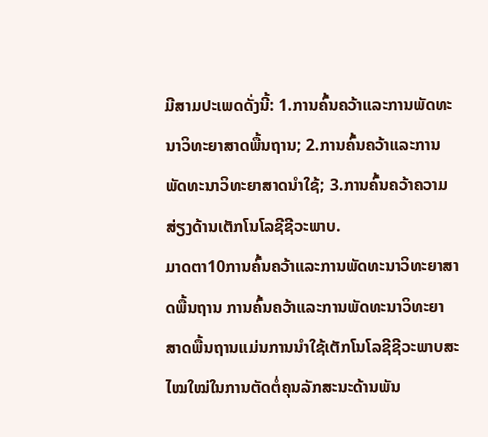ມີສາມປະເພດດັ່ງນີ້: 1.ການຄົ້ນຄວ້າແລະການພັດທະນາວິທະຍາສາດພື້ນຖານ; 2.ການຄົ້ນຄວ້າແລະການພັດທະນາວິທະຍາສາດນໍາໃຊ້; 3.ການຄົ້ນຄວ້າຄວາມສ່ຽງດ້ານເຕັກໂນໂລຊີຊີວະພາບ.
ມາດຕາ10ການຄົ້ນຄວ້າແລະການພັດທະນາວິທະຍາສາດພື້ນຖານ ການຄົ້ນຄວ້າແລະການພັດທະນາວິທະຍາສາດພື້ນຖານແມ່ນການນໍາໃຊ້ເຕັກໂນໂລຊີຊີວະພາບສະໄໝໃໝ່ໃນການຕັດຕໍ່ຄຸນລັກສະນະດ້ານພັນ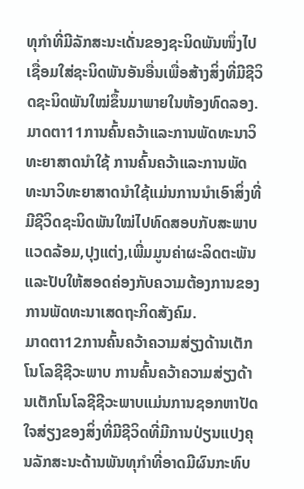ທຸກໍາທີ່ມີລັກສະນະເດັ່ນຂອງຊະນິດພັນໜຶ່ງໄປເຊື່ອມໃສ່ຊະນິດພັນອັນອື່ນເພື່ອສ້າງສິ່ງທີ່ມີຊີວິດຊະນິດພັນໃໝ່ຂຶ້ນມາພາຍໃນຫ້ອງທົດລອງ.
ມາດຕາ11ການຄົ້ນຄວ້າແລະການພັດທະນາວິທະຍາສາດນໍາໃຊ້ ການຄົ້ນຄວ້າແລະການພັດທະນາວິທະຍາສາດນໍາໃຊ້ແມ່ນການນໍາເອົາສິ່ງທີ່ມີຊີວິດຊະນິດພັນໃໝ່ໄປທົດສອບກັບສະພາບແວດລ້ອມ,ປຸງແຕ່ງ,ເພີ່ມມູນຄ່າຜະລິດຕະພັນແລະປັບໃຫ້ສອດຄ່ອງກັບຄວາມຕ້ອງການຂອງການພັດທະນາເສດຖະກິດສັງຄົມ.
ມາດຕາ12ການຄົ້ນຄວ້າຄວາມສ່ຽງດ້ານເຕັກໂນໂລຊີຊີວະພາບ ການຄົ້ນຄວ້າຄວາມສ່ຽງດ້ານເຕັກໂນໂລຊີຊີວະພາບແມ່ນການຊອກຫາປັດໃຈສ່ຽງຂອງສິ່ງທີ່ມີຊີວິດທີ່ມີການປ່ຽນແປງຄຸນລັກສະນະດ້ານພັນທຸກໍາທີ່ອາດມີຜົນກະທົບ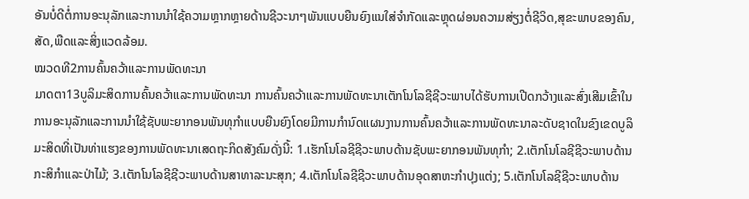ອັນບໍ່ດີຕໍ່ການອະນຸລັກແລະການນໍາໃຊ້ຄວາມຫຼາກຫຼາຍດ້ານຊີວະນາໆພັນແບບຍືນຍົງແນໃສ່ຈໍາກັດແລະຫຼຸດຜ່ອນຄວາມສ່ຽງຕໍ່ຊີວິດ,ສຸຂະພາບຂອງຄົນ,ສັດ,ພືດແລະສິ່ງແວດລ້ອມ.
ໝວດທີ2ການຄົ້ນຄວ້າແລະການພັດທະນາ
ມາດຕາ13ບູລິມະສິດການຄົ້ນຄວ້າແລະການພັດທະນາ ການຄົ້ນຄວ້າແລະການພັດທະນາເຕັກໂນໂລຊີຊີວະພາບໄດ້ຮັບການເປີດກວ້າງແລະສົ່ງເສີມເຂົ້າໃນການອະນຸລັກແລະການນໍາໃຊ້ຊັບພະຍາກອນພັນທຸກໍາແບບຍືນຍົງໂດຍມີການກໍານົດແຜນງານການຄົ້ນຄວ້າແລະການພັດທະນາລະດັບຊາດໃນຂົງເຂດບູລິມະສິດທີ່ເປັນທ່າແຮງຂອງການພັດທະນາເສດຖະກິດສັງຄົມດັ່ງນີ້: 1.ເຮັກໂນໂລຊີຊີວະພາບດ້ານຊັບພະຍາກອນພັນທຸກໍາ; 2.ເຕັກໂນໂລຊີຊີວະພາບດ້ານກະສິກໍາແລະປ່າໄມ້; 3.ເຕັກໂນໂລຊີຊີວະພາບດ້ານສາທາລະນະສຸກ; 4.ເຕັກໂນໂລຊີຊີວະພາບດ້ານອຸດສາຫະກໍາປຸງແຕ່ງ; 5.ເຕັກໂນໂລຊີຊີວະພາບດ້ານ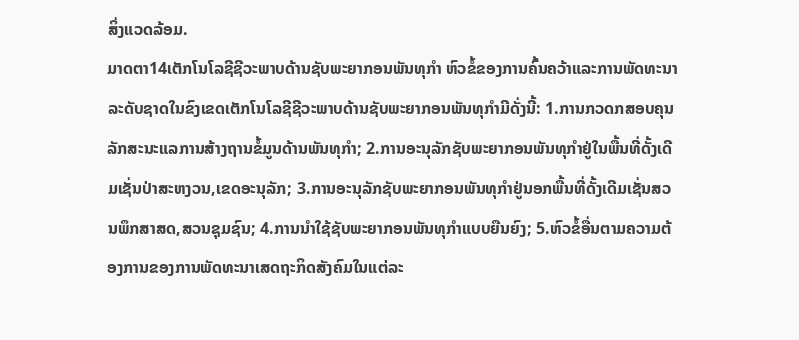ສິ່ງແວດລ້ອມ.
ມາດຕາ14ເຕັກໂນໂລຊີຊີວະພາບດ້ານຊັບພະຍາກອນພັນທຸກໍາ ຫົວຂໍ້ຂອງການຄົ້ນຄວ້າແລະການພັດທະນາລະດັບຊາດໃນຂົງເຂດເຕັກໂນໂລຊີຊີວະພາບດ້ານຊັບພະຍາກອນພັນທຸກໍາມີດັ່ງນີ້: 1.ການກວດກສອບຄຸນລັກສະນະແລການສ້າງຖານຂໍ້ມູນດ້ານພັນທຸກໍາ; 2.ການອະນຸລັກຊັບພະຍາກອນພັນທຸກໍາຢູ່ໃນພື້ນທີ່ດັ້ງເດີມເຊັ່ນປ່າສະຫງວນ,ເຂດອະນຸລັກ; 3.ການອະນຸລັກຊັບພະຍາກອນພັນທຸກໍາຢູ່ນອກພື້ນທີ່ດັ້ງເດີມເຊັ່ນສວນພຶກສາສດ,ສວນຊຸມຊົນ; 4.ການນໍາໃຊ້ຊັບພະຍາກອນພັນທຸກໍາແບບຍືນຍົງ; 5.ຫົວຂໍ້ອື່ນຕາມຄວາມຕ້ອງການຂອງການພັດທະນາເສດຖະກິດສັງຄົມໃນແຕ່ລະ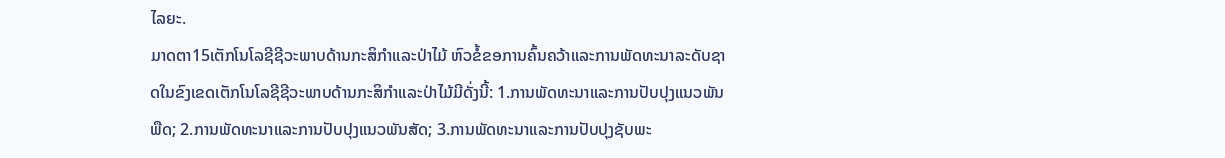ໄລຍະ.
ມາດຕາ15ເຕັກໂນໂລຊີຊີວະພາບດ້ານກະສິກໍາແລະປ່າໄມ້ ຫົວຂໍ້ຂອການຄົ້ນຄວ້າແລະການພັດທະນາລະດັບຊາດໃນຂົງເຂດເຕັກໂນໂລຊີຊີວະພາບດ້ານກະສິກໍາແລະປ່າໄມ້ມີດັ່ງນີ້: 1.ການພັດທະນາແລະການປັບປຸງແນວພັນພືດ; 2.ການພັດທະນາແລະການປັບປຸງແນວພັນສັດ; 3.ການພັດທະນາແລະການປັບປຸງຊັບພະ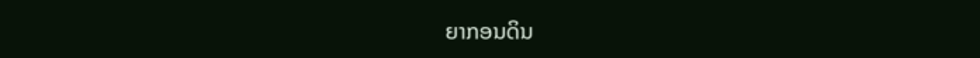ຍາກອນດິນ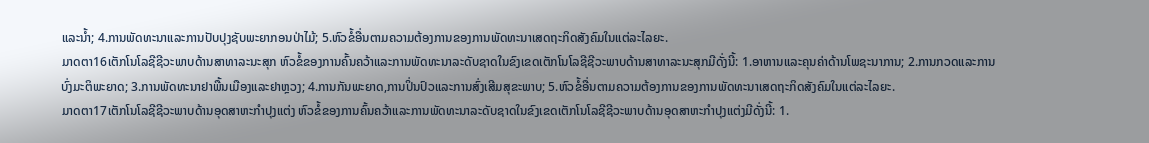ແລະນໍ້າ; 4.ການພັດທະນາແລະການປັບປຸງຊັບພະຍາກອນປ່າໄມ້; 5.ຫົວຂໍ້ອື່ນຕາມຄວາມຕ້ອງການຂອງການພັດທະນາເສດຖະກິດສັງຄົມໃນແຕ່ລະໄລຍະ.
ມາດຕາ16ເຕັກໂນໂລຊີຊີວະພາບດ້ານສາທາລະນະສຸກ ຫົວຂໍ້ຂອງການຄົ້ນຄວ້າແລະການພັດທະນາລະດັບຊາດໃນຂົງເຂດເຕັກໂນໂລຊີຊີວະພາບດ້ານສາທາລະນະສຸກມີດັ່ງນີ້: 1.ອາຫານແລະຄຸນຄ່າດ້ານໂພຊະນາການ; 2.ການກວດແລະການບົ່ງມະຕິພະຍາດ; 3.ການພັດທະນາຢາພື້ນເມືອງແລະຢາຫຼວງ; 4.ການກັນພະຍາດ,ການປິ່ນປົວແລະການສົ່ງເສີມສຸຂະພາບ; 5.ຫົວຂໍ້ອື່ນຕາມຄວາມຕ້ອງການຂອງການພັດທະນາເສດຖະກິດສັງຄົມໃນແຕ່ລະໄລຍະ.
ມາດຕາ17ເຕັກໂນໂລຊີຊີວະພາບດ້ານອຸດສາຫະກໍາປຸງແຕ່ງ ຫົວຂໍ້ຂອງການຄົ້ນຄວ້າແລະການພັດທະນາລະດັບຊາດໃນຂົງເຂດເຕັກໂນໂລຊີຊີວະພາບດ້ານອຸດສາຫະກໍາປຸງແຕ່ງມີດັ່ງນີ້: 1.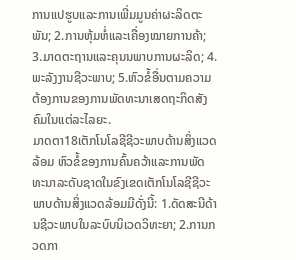ການແປຮູບແລະການເພີ່ມມູນຄ່າຜະລິດຕະພັນ; 2.ການຫຸ້ມຫໍ່ແລະເຄື່ອງໝາຍການຄ້າ; 3.ມາດຕະຖານແລະຄຸນນພາບການຜະລິດ; 4.ພະລັງງານຊີວະພາບ; 5.ຫົວຂໍ້ອື່ນຕາມຄວາມຕ້ອງການຂອງການພັດທະນາເສດຖະກິດສັງຄົມໃນແຕ່ລະໄລຍະ.
ມາດຕາ18ເຕັກໂນໂລຊີຊີວະພາບດ້ານສິ່ງແວດລ້ອມ ຫົວຂໍ້ຂອງການຄົ້ນຄວ້າແລະການພັດທະນາລະດັບຊາດໃນຂົງເຂດເຕັກໂນໂລຊີຊີວະພາບດ້ານສິ່ງແວດລ້ອມມີດັ່ງນີ້: 1.ດັດສະນີດ້ານຊີວະພາບໃນລະບົບນິເວດວິທະຍາ; 2.ການກວດກາ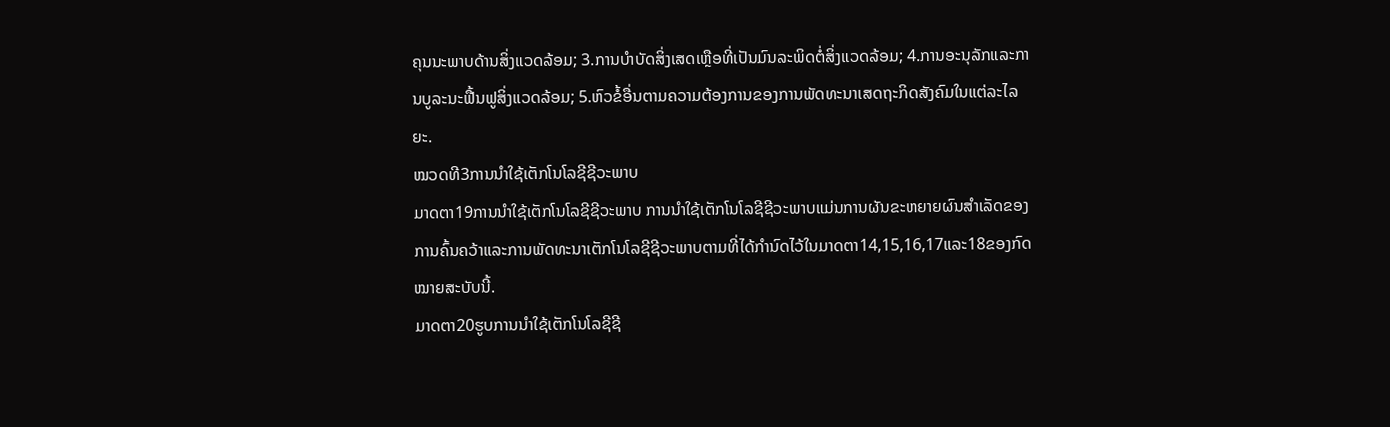ຄຸນນະພາບດ້ານສິ່ງແວດລ້ອມ; 3.ການບໍາບັດສິ່ງເສດເຫຼືອທີ່ເປັນມົນລະພິດຕໍ່ສິ່ງແວດລ້ອມ; 4.ການອະນຸລັກແລະການບູລະນະຟື້ນຟູສິ່ງແວດລ້ອມ; 5.ຫົວຂໍ້ອື່ນຕາມຄວາມຕ້ອງການຂອງການພັດທະນາເສດຖະກິດສັງຄົມໃນແຕ່ລະໄລຍະ.
ໝວດທີ3ການນໍາໃຊ້ເຕັກໂນໂລຊີຊີວະພາບ
ມາດຕາ19ການນໍາໃຊ້ເຕັກໂນໂລຊີຊີວະພາບ ການນໍາໃຊ້ເຕັກໂນໂລຊີຊີວະພາບແມ່ນການຜັນຂະຫຍາຍຜົນສໍາເລັດຂອງການຄົ້ນຄວ້າແລະການພັດທະນາເຕັກໂນໂລຊີຊີວະພາບຕາມທີ່ໄດ້ກໍານົດໄວ້ໃນມາດຕາ14,15,16,17ແລະ18ຂອງກົດໝາຍສະບັບນີ້.
ມາດຕາ20ຮູບການນໍາໃຊ້ເຕັກໂນໂລຊີຊີ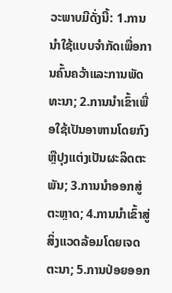ວະພາບມີດັ່ງນີ້: 1.ການນໍາໃຊ້ແບບຈໍາກັດເພື່ອການຄົ້ນຄວ້າແລະການພັດທະນາ; 2.ການນໍາເຂົ້າເພື່ອໃຊ້ເປັນອາຫານໂດຍກົງຫຼືປຸງແຕ່ງເປັນຜະລິດຕະພັນ; 3.ການນໍາອອກສູ່ຕະຫຼາດ; 4.ການນໍາເຂົ້າສູ່ສິ່ງແວດລ້ອມໂດຍເຈດຕະນາ; 5.ການປ່ອຍອອກ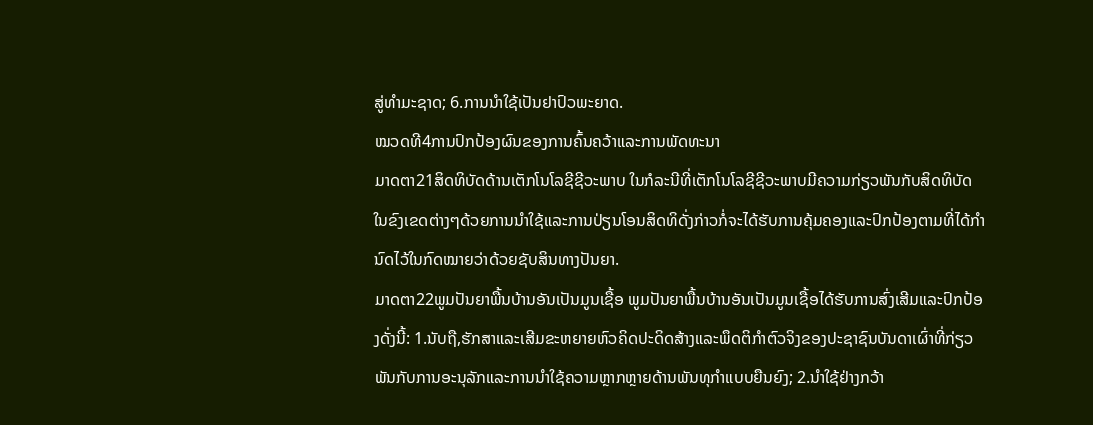ສູ່ທໍາມະຊາດ; 6.ການນໍາໃຊ້ເປັນຢາປົວພະຍາດ.
ໝວດທີ4ການປົກປ້ອງຜົນຂອງການຄົ້ນຄວ້າແລະການພັດທະນາ
ມາດຕາ21ສິດທິບັດດ້ານເຕັກໂນໂລຊີຊີວະພາບ ໃນກໍລະນີທີ່ເຕັກໂນໂລຊີຊີວະພາບມີຄວາມກ່ຽວພັນກັບສິດທິບັດໃນຂົງເຂດຕ່າງໆດ້ວຍການນໍາໃຊ້ແລະການປ່ຽນໂອນສິດທິດັ່ງກ່າວກໍ່ຈະໄດ້ຮັບການຄຸ້ມຄອງແລະປົກປ້ອງຕາມທີ່ໄດ້ກໍານົດໄວ້ໃນກົດໝາຍວ່າດ້ວຍຊັບສິນທາງປັນຍາ.
ມາດຕາ22ພູມປັນຍາພື້ນບ້ານອັນເປັນມູນເຊື້ອ ພູມປັນຍາພື້ນບ້ານອັນເປັນມູນເຊື້ອໄດ້ຮັບການສົ່ງເສີມແລະປົກປ້ອງດັ່ງນີ້: 1.ນັບຖື,ຮັກສາແລະເສີມຂະຫຍາຍຫົວຄິດປະດິດສ້າງແລະພຶດຕິກໍາຕົວຈິງຂອງປະຊາຊົນບັນດາເຜົ່າທີ່ກ່ຽວພັນກັບການອະນຸລັກແລະການນໍາໃຊ້ຄວາມຫຼາກຫຼາຍດ້ານພັນທຸກໍາແບບຍືນຍົງ; 2.ນໍາໃຊ້ຢ່າງກວ້າ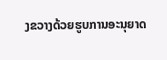ງຂວາງດ້ວຍຮູບການອະນຸຍາດ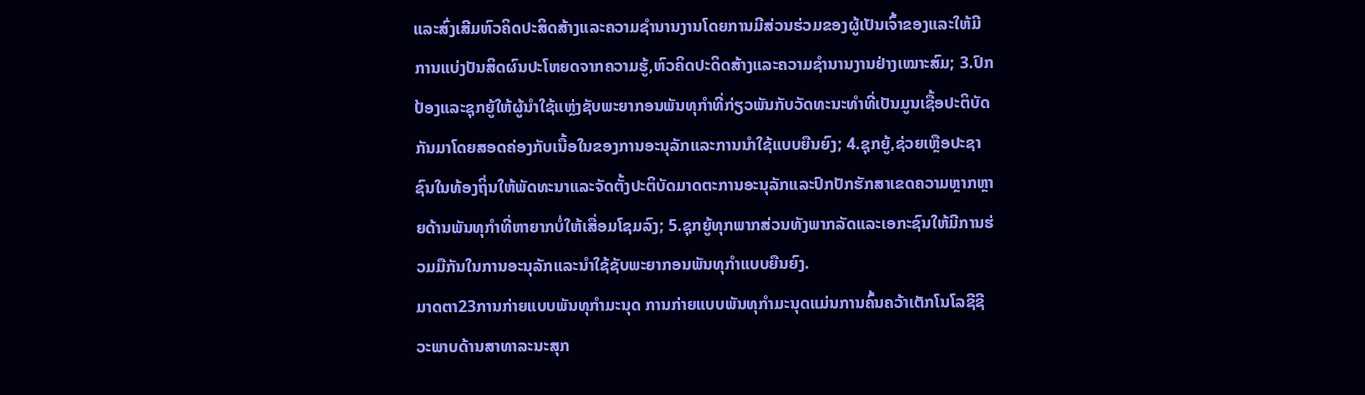ແລະສົ່ງເສີມຫົວຄິດປະສິດສ້າງແລະຄວາມຊໍານານງານໂດຍການມີສ່ວນຮ່ວມຂອງຜູ້ເປັນເຈົ້າຂອງແລະໃຫ້ມີການແບ່ງປັນສິດຜົນປະໂຫຍດຈາກຄວາມຮູ້,ຫົວຄິດປະດິດສ້າງແລະຄວາມຊໍານານງານຢ່າງເໝາະສົມ; 3.ປົກປ້ອງແລະຊຸກຍູ້ໃຫ້ຜູ້ນໍາໃຊ້ແຫຼ່ງຊັບພະຍາກອນພັນທຸກໍາທີ່ກ່ຽວພັນກັບວັດທະນະທໍາທີ່ເປັນມູນເຊື້ອປະຕິບັດກັນມາໂດຍສອດຄ່ອງກັບເນື້ອໃນຂອງການອະນຸລັກແລະການນໍາໃຊ້ແບບຍືນຍົງ; 4.ຊຸກຍູ້,ຊ່ວຍເຫຼືອປະຊາຊົນໃນທ້ອງຖິ່ນໃຫ້ພັດທະນາແລະຈັດຕັ້ງປະຕິບັດມາດຕະການອະນຸລັກແລະປົກປັກຮັກສາເຂດຄວາມຫຼາກຫຼາຍດ້ານພັນທຸກໍາທີ່ຫາຍາກບໍ່ໃຫ້ເສື່ອມໂຊມລົງ; 5.ຊຸກຍູ້ທຸກພາກສ່ວນທັງພາກລັດແລະເອກະຊົນໃຫ້ມີການຮ່ວມມືກັນໃນການອະນຸລັກແລະນໍາໃຊ້ຊັບພະຍາກອນພັນທຸກໍາແບບຍືນຍົງ.
ມາດຕາ23ການກ່າຍແບບພັນທຸກໍາມະນຸດ ການກ່າຍແບບພັນທຸກໍາມະນຸດແມ່ນການຄົ້ນຄວ້າເຕັກໂນໂລຊີຊີວະພາບດ້ານສາທາລະນະສຸກ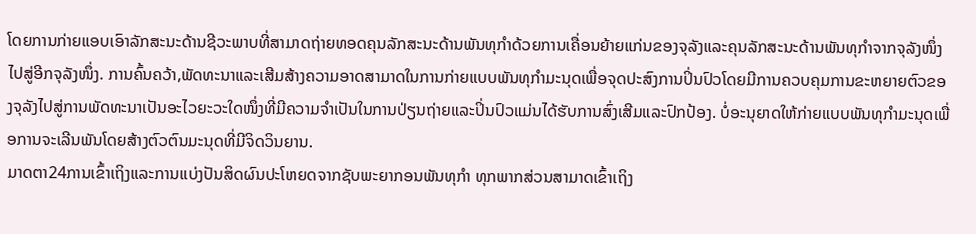ໂດຍການກ່າຍແອບເອົາລັກສະນະດ້ານຊີວະພາບທີ່ສາມາດຖ່າຍທອດຄຸນລັກສະນະດ້ານພັນທຸກໍາດ້ວຍການເຄື່ອນຍ້າຍແກ່ນຂອງຈຸລັງແລະຄຸນລັກສະນະດ້ານພັນທຸກໍາຈາກຈຸລັງໜຶ່ງໄປສູ່ອີກຈຸລັງໜຶ່ງ. ການຄົ້ນຄວ້າ,ພັດທະນາແລະເສີມສ້າງຄວາມອາດສາມາດໃນການກ່າຍແບບພັນທຸກໍາມະນຸດເພື່ອຈຸດປະສົງການປິ່ນປົວໂດຍມີການຄວບຄຸມການຂະຫຍາຍຕົວຂອງຈຸລັງໄປສູ່ການພັດທະນາເປັນອະໄວຍະວະໃດໜຶ່ງທີ່ມີຄວາມຈໍາເປັນໃນການປ່ຽນຖ່າຍແລະປິ່ນປົວແມ່ນໄດ້ຮັບການສົ່ງເສີມແລະປົກປ້ອງ. ບໍ່ອະນຸຍາດໃຫ້ກ່າຍແບບພັນທຸກໍາມະນຸດເພື່ອການຈະເລີນພັນໂດຍສ້າງຕົວຕົນມະນຸດທີ່ມີຈິດວິນຍານ.
ມາດຕາ24ການເຂົ້າເຖິງແລະການແບ່ງປັນສິດຜົນປະໂຫຍດຈາກຊັບພະຍາກອນພັນທຸກໍາ ທຸກພາກສ່ວນສາມາດເຂົ້າເຖິງ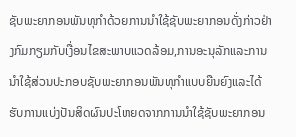ຊັບພະຍາກອນພັນທຸກໍາດ້ວຍການນໍາໃຊ້ຊັບພະຍາກອນດັ່ງກ່າວຢ່າງກົມກຽມກັບເງື່ອນໄຂສະພາບແວດລ້ອມ,ການອະນຸລັກແລະການນໍາໃຊ້ສ່ວນປະກອບຊັບພະຍາກອນພັນທຸກໍາແບບຍືນຍົງແລະໄດ້ຮັບການແບ່ງປັນສິດຜົນປະໂຫຍດຈາກການນໍາໃຊ້ຊັບພະຍາກອນ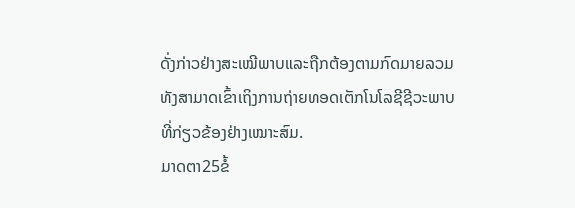ດັ່ງກ່າວຢ່າງສະເໝີພາບແລະຖືກຕ້ອງຕາມກົດມາຍລວມທັງສາມາດເຂົ້າເຖິງການຖ່າຍທອດເຕັກໂນໂລຊີຊີວະພາບທີ່ກ່ຽວຂ້ອງຢ່າງເໝາະສົມ.
ມາດຕາ25ຂໍ້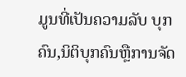ມູນທີ່ເປັນຄວາມລັບ ບຸກຄົນ,ນິຕິບຸກຄົນຫຼືການຈັດ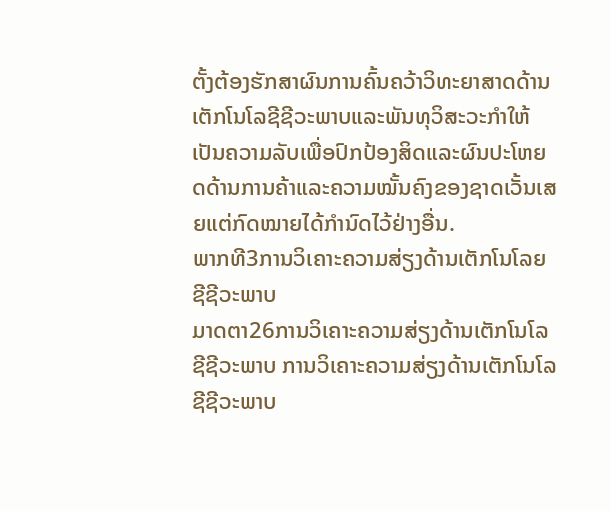ຕັ້ງຕ້ອງຮັກສາຜົນການຄົ້ນຄວ້າວິທະຍາສາດດ້ານເຕັກໂນໂລຊີຊີວະພາບແລະພັນທຸວິສະວະກໍາໃຫ້ເປັນຄວາມລັບເພື່ອປົກປ້ອງສິດແລະຜົນປະໂຫຍດດ້ານການຄ້າແລະຄວາມໝັ້ນຄົງຂອງຊາດເວັ້ນເສຍແຕ່ກົດໝາຍໄດ້ກໍານົດໄວ້ຢ່າງອື່ນ.
ພາກທີ3ການວິເຄາະຄວາມສ່ຽງດ້ານເຕັກໂນໂລຍຊີຊີວະພາບ
ມາດຕາ26ການວິເຄາະຄວາມສ່ຽງດ້ານເຕັກໂນໂລຊີຊີວະພາບ ການວິເຄາະຄວາມສ່ຽງດ້ານເຕັກໂນໂລຊີຊີວະພາບ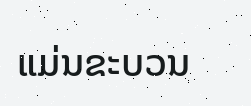ແມ່ນຂະບວນ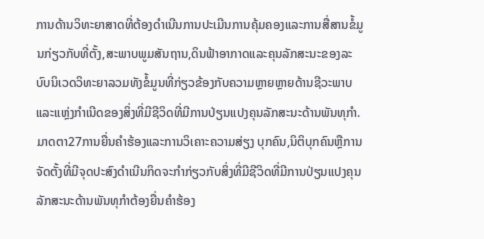ການດ້ານວິທະຍາສາດທີ່ຕ້ອງດໍາເນີນການປະເມີນການຄຸ້ມຄອງແລະການສື່ສານຂໍ້ມູນກ່ຽວກັບທີ່ຕັ້ງ,ສະພາບພູມສັນຖານ,ດິນຟ້າອາກາດແລະຄຸນລັກສະນະຂອງລະບົບນິເວດວິທະຍາລວມທັງຂໍ້ມູນທີ່ກ່ຽວຂ້ອງກັບຄວາມຫຼາຍຫຼາຍດ້ານຊີວະພາບແລະແຫຼ່ງກໍາເນີດຂອງສິ່ງທີ່ມີຊີວິດທີ່ມີການປ່ຽນແປງຄຸນລັກສະນະດ້ານພັນທຸກໍາ.
ມາດຕາ27ການຍື່ນຄໍາຮ້ອງແລະການວິເຄາະຄວາມສ່ຽງ ບຸກຄົນ,ນິຕິບຸກຄົນຫຼືການຈັດຕັ້ງທີ່ມີຈຸດປະສົງດໍາເນີນກິດຈະກໍາກ່ຽວກັບສິ່ງທີ່ມີຊີວິດທີ່ມີການປ່ຽນແປງຄຸນລັກສະນະດ້ານພັນທຸກໍາຕ້ອງຍື່ນຄໍາຮ້ອງ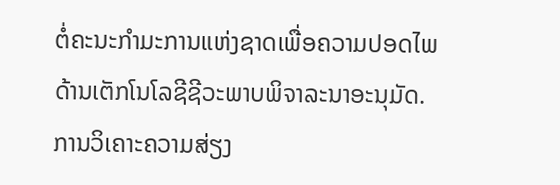ຕໍ່ຄະນະກໍາມະການແຫ່ງຊາດເພື່ອຄວາມປອດໄພດ້ານເຕັກໂນໂລຊີຊີວະພາບພິຈາລະນາອະນຸມັດ. ການວິເຄາະຄວາມສ່ຽງ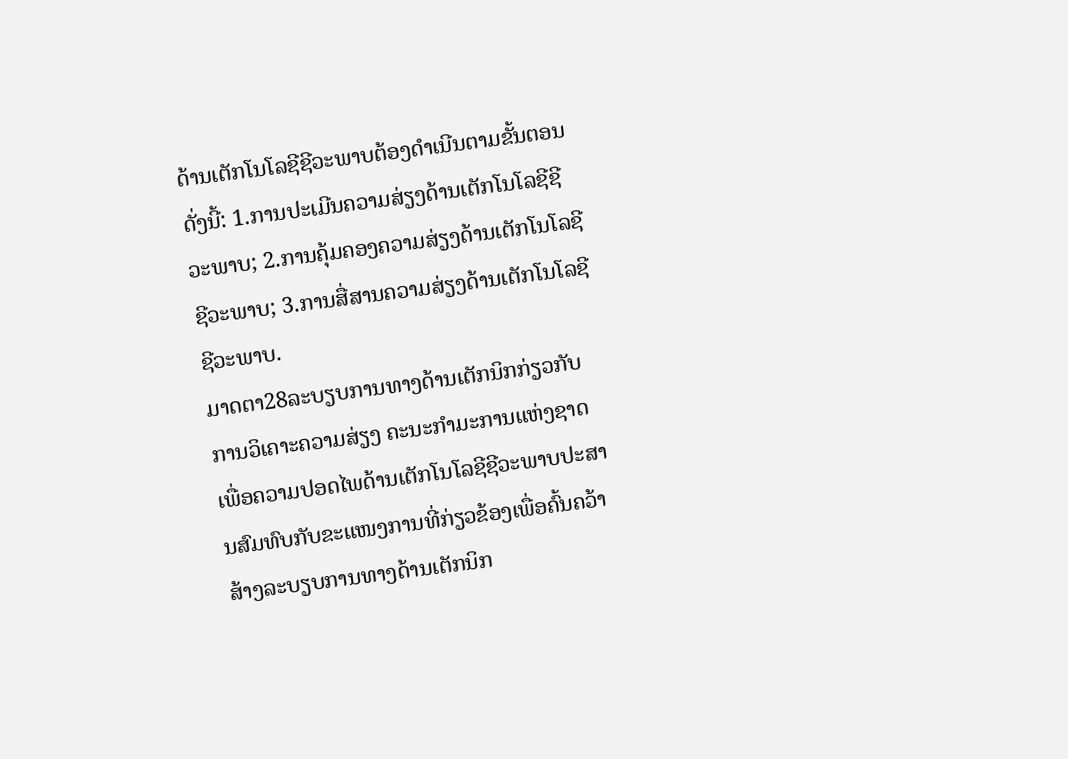ດ້ານເຕັກໂນໂລຊີຊີວະພາບຕ້ອງດໍາເນີນຕາມຂັ້ນຕອນດັ່ງນີ້: 1.ການປະເມີນຄວາມສ່ຽງດ້ານເຕັກໂນໂລຊີຊີວະພາບ; 2.ການຄຸ້ມຄອງຄວາມສ່ຽງດ້ານເຕັກໂນໂລຊີຊີວະພາບ; 3.ການສື່ສານຄວາມສ່ຽງດ້ານເຕັກໂນໂລຊີຊີວະພາບ.
ມາດຕາ28ລະບຽບການທາງດ້ານເຕັກນິກກ່ຽວກັບການວິເຄາະຄວາມສ່ຽງ ຄະນະກໍາມະການແຫ່ງຊາດເພື່ອຄວາມປອດໄພດ້ານເຕັກໂນໂລຊີຊີວະພາບປະສານສົມທົບກັບຂະແໜງການທີ່ກ່ຽວຂ້ອງເພື່ອຄົ້ນຄວ້າສ້າງລະບຽບການທາງດ້ານເຕັກນິກ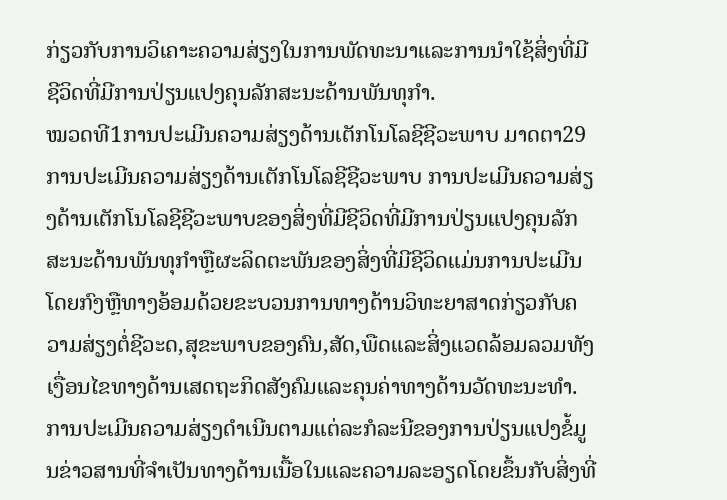ກ່ຽວກັບການວິເຄາະຄວາມສ່ຽງໃນການພັດທະນາແລະການນໍາໃຊ້ສິ່ງທີ່ມີຊີວິດທີ່ມີການປ່ຽນແປງຄຸນລັກສະນະດ້ານພັນທຸກໍາ.
ໝວດທີ1ການປະເມີນຄວາມສ່ຽງດ້ານເຕັກໂນໂລຊີຊີວະພາບ ມາດຕາ29ການປະເມີນຄວາມສ່ຽງດ້ານເຕັກໂນໂລຊີຊີວະພາບ ການປະເມີນຄວາມສ່ຽງດ້ານເຕັກໂນໂລຊີຊີວະພາບຂອງສິ່ງທີ່ມີຊີວິດທີ່ມີການປ່ຽນແປງຄຸນລັກສະນະດ້ານພັນທຸກໍາຫຼືຜະລິດຕະພັນຂອງສິ່ງທີ່ມີຊີວິດແມ່ນການປະເມີນໂດຍກົງຫຼືທາງອ້ອມດ້ວຍຂະບວນການທາງດ້ານວິທະຍາສາດກ່ຽວກັບຄວາມສ່ຽງຕໍ່ຊີວະດ,ສຸຂະພາບຂອງຄົນ,ສັດ,ພືດແລະສິ່ງແວດລ້ອມລວມທັງເງື່ອນໄຂທາງດ້ານເສດຖະກິດສັງຄົມແລະຄຸນຄ່າທາງດ້ານວັດທະນະທໍາ. ການປະເມີນຄວາມສ່ຽງດໍາເນີນຕາມແຕ່ລະກໍລະນີຂອງການປ່ຽນແປງຂໍ້ມູນຂ່າວສານທີ່ຈໍາເປັນທາງດ້ານເນື້ອໃນແລະຄວາມລະອຽດໂດຍຂຶ້ນກັບສິ່ງທີ່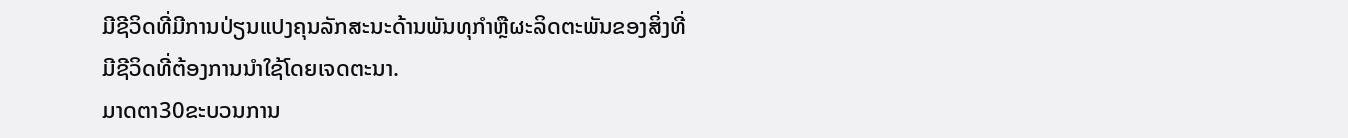ມີຊີວິດທີ່ມີການປ່ຽນແປງຄຸນລັກສະນະດ້ານພັນທຸກໍາຫຼືຜະລິດຕະພັນຂອງສິ່ງທີ່ມີຊີວິດທີ່ຕ້ອງການນໍາໃຊ້ໂດຍເຈດຕະນາ.
ມາດຕາ30ຂະບວນການ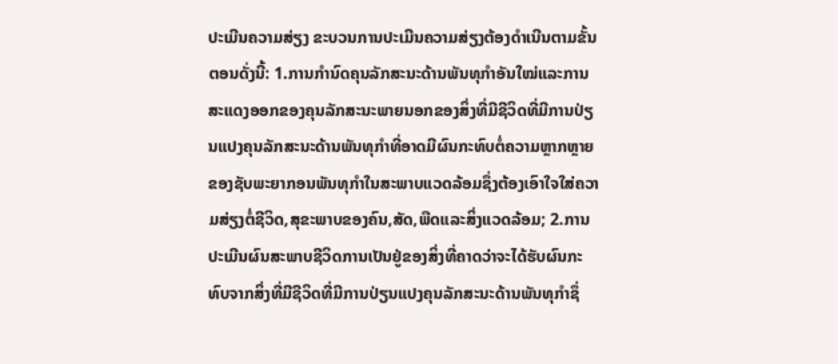ປະເມີນຄວາມສ່ຽງ ຂະບວນການປະເມີນຄວາມສ່ຽງຕ້ອງດໍາເນີນຕາມຂັ້ນຕອນດັ່ງນີ້: 1.ການກໍານົດຄຸນລັກສະນະດ້ານພັນທຸກໍາອັນໃໝ່ແລະການສະແດງອອກຂອງຄຸນລັກສະນະພາຍນອກຂອງສິ່ງທີ່ມີຊີວິດທີ່ມີການປ່ຽນແປງຄຸນລັກສະນະດ້ານພັນທຸກໍາທີ່ອາດມີຜົນກະທົບຕໍ່ຄວາມຫຼາກຫຼາຍຂອງຊັບພະຍາກອນພັນທຸກໍາໃນສະພາບແວດລ້ອມຊຶ່ງຕ້ອງເອົາໃຈໃສ່ຄວາມສ່ຽງຕໍ່ຊີວິດ,ສຸຂະພາບຂອງຄົນ,ສັດ,ພືດແລະສິ່ງແວດລ້ອມ; 2.ການປະເມີນຜົນສະພາບຊີວິດການເປັນຢູ່ຂອງສິ່ງທີ່ຄາດວ່າຈະໄດ້ຮັບຜົນກະທົບຈາກສິ່ງທີ່ມີຊີວິດທີ່ມີການປ່ຽນແປງຄຸນລັກສະນະດ້ານພັນທຸກໍາຊຶ່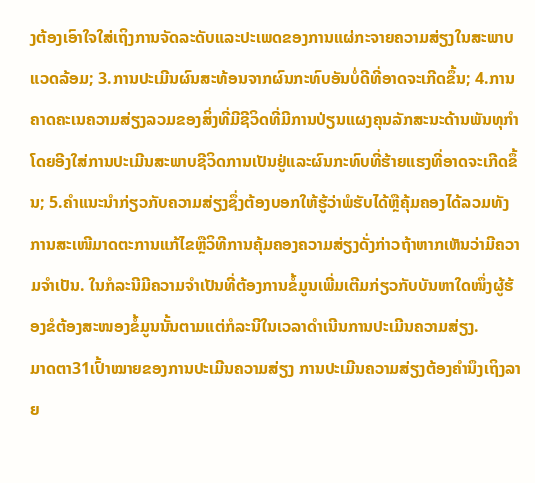ງຕ້ອງເອົາໃຈໃສ່ເຖິງການຈັດລະດັບແລະປະເພດຂອງການແຜ່ກະຈາຍຄວາມສ່ຽງໃນສະພາບແວດລ້ອມ; 3.ການປະເມີນຜົນສະທ້ອນຈາກຜົນກະທົບອັນບໍ່ດີທີ່ອາດຈະເກີດຂຶ້ນ; 4.ການຄາດຄະເນຄວາມສ່ຽງລວມຂອງສິ່ງທີ່ມີຊີວິດທີ່ມີການປ່ຽນແຜງຄຸນລັກສະນະດ້ານພັນທຸກໍາໂດຍອີງໃສ່ການປະເມີນສະພາບຊີວິດການເປັນຢູ່ແລະຜົນກະທົບທີ່ຮ້າຍແຮງທີ່ອາດຈະເກີດຂຶ້ນ; 5.ຄໍາແນະນໍາກ່ຽວກັບຄວາມສ່ຽງຊຶ່ງຕ້ອງບອກໃຫ້ຮູ້ວ່າພໍຮັບໄດ້ຫຼືຄຸ້ມຄອງໄດ້ລວມທັງການສະເໜີມາດຕະການແກ້ໄຂຫຼືວິທີການຄຸ້ມຄອງຄວາມສ່ຽງດັ່ງກ່າວຖ້າຫາກເຫັນວ່າມີຄວາມຈໍາເປັນ. ໃນກໍລະນີມີຄວາມຈໍາເປັນທີ່ຕ້ອງການຂໍ້ມູນເພີ່ມເຕີມກ່ຽວກັບບັນຫາໃດໜຶ່ງຜູ້ຮ້ອງຂໍຕ້ອງສະໜອງຂໍ້ມູນນັ້ນຕາມແຕ່ກໍລະນີໃນເວລາດໍາເນີນການປະເມີນຄວາມສ່ຽງ.
ມາດຕາ31ເປົ້າໝາຍຂອງການປະເມີນຄວາມສ່ຽງ ການປະເມີນຄວາມສ່ຽງຕ້ອງຄໍານຶງເຖິງລາຍ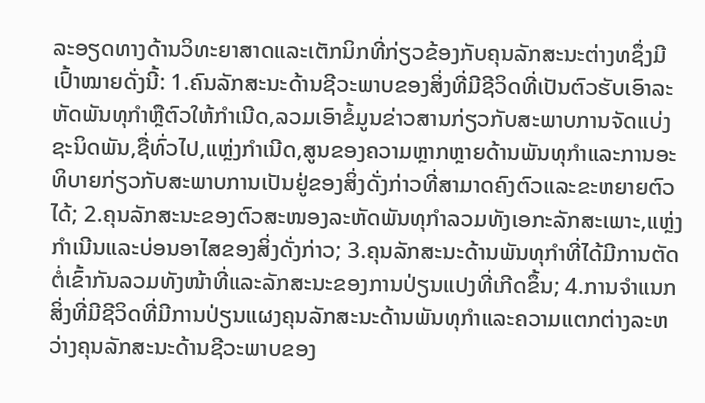ລະອຽດທາງດ້ານວິທະຍາສາດແລະເຕັກນິກທີ່ກ່ຽວຂ້ອງກັບຄຸນລັກສະນະຕ່າງທຊຶ່ງມີເປົ້າໝາຍດັ່ງນີ້: 1.ຄົນລັກສະນະດ້ານຊີວະພາບຂອງສິ່ງທີ່ມີຊີວິດທີ່ເປັນຕົວຮັບເອົາລະຫັດພັນທຸກໍາຫຼືຕົວໃຫ້ກໍາເນີດ,ລວມເອົາຂໍ້ມູນຂ່າວສານກ່ຽວກັບສະພາບການຈັດແບ່ງຊະນິດພັນ,ຊື່ທົ່ວໄປ,ແຫຼ່ງກໍາເນີດ,ສູນຂອງຄວາມຫຼາກຫຼາຍດ້ານພັນທຸກໍາແລະການອະທິບາຍກ່ຽວກັບສະພາບການເປັນຢູ່ຂອງສິ່ງດັ່ງກ່າວທີ່ສາມາດຄົງຕົວແລະຂະຫຍາຍຕົວໄດ້; 2.ຄຸນລັກສະນະຂອງຕົວສະໜອງລະຫັດພັນທຸກໍາລວມທັງເອກະລັກສະເພາະ,ແຫຼ່ງກໍາເນີນແລະບ່ອນອາໄສຂອງສິ່ງດັ່ງກ່າວ; 3.ຄຸນລັກສະນະດ້ານພັນທຸກໍາທີ່ໄດ້ມີການຕັດຕໍ່ເຂົ້າກັນລວມທັງໜ້າທີ່ແລະລັກສະນະຂອງການປ່ຽນແປງທີ່ເກີດຂຶ້ນ; 4.ການຈໍາແນກສິ່ງທີ່ມີຊີວິດທີ່ມີການປ່ຽນແຜງຄຸນລັກສະນະດ້ານພັນທຸກໍາແລະຄວາມແຕກຕ່າງລະຫວ່າງຄຸນລັກສະນະດ້ານຊີວະພາບຂອງ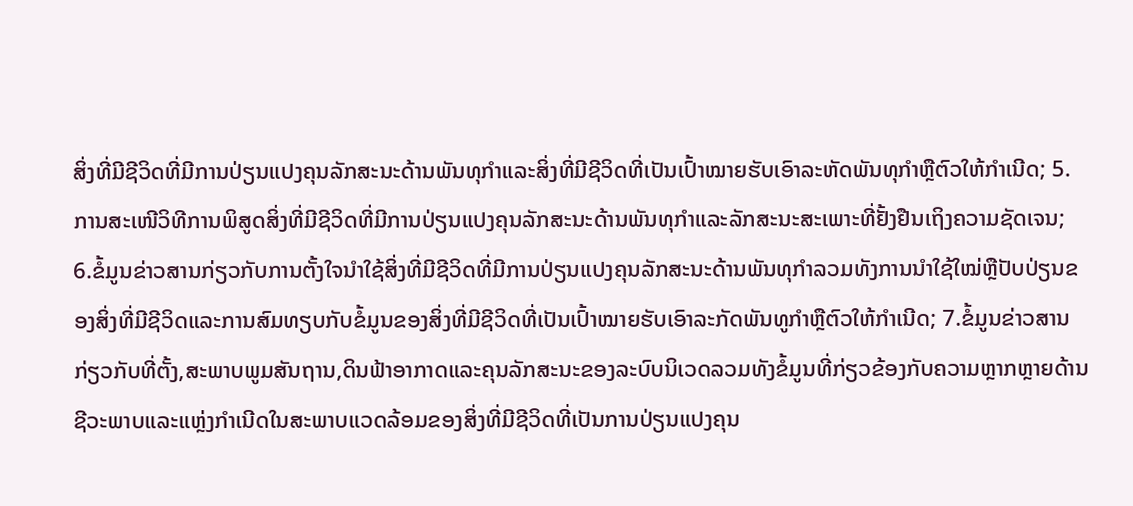ສິ່ງທີ່ມີຊີວິດທີ່ມີການປ່ຽນແປງຄຸນລັກສະນະດ້ານພັນທຸກໍາແລະສິ່ງທີ່ມີຊີວິດທີ່ເປັນເປົ້າໝາຍຮັບເອົາລະຫັດພັນທຸກໍາຫຼືຕົວໃຫ້ກໍາເນີດ; 5.ການສະເໜີວິທີການພິສູດສິ່ງທີ່ມີຊີວິດທີ່ມີການປ່ຽນແປງຄຸນລັກສະນະດ້ານພັນທຸກໍາແລະລັກສະນະສະເພາະທີ່ຢັ້ງຢືນເຖິງຄວາມຊັດເຈນ; 6.ຂໍ້ມູນຂ່າວສານກ່ຽວກັບການຕັ້ງໃຈນໍາໃຊ້ສິ່ງທີ່ມີຊີວິດທີ່ມີການປ່ຽນແປງຄຸນລັກສະນະດ້ານພັນທຸກໍາລວມທັງການນໍາໃຊ້ໃໝ່ຫຼືປັບປ່ຽນຂອງສິ່ງທີ່ມີຊີວິດແລະການສົມທຽບກັບຂໍ້ມູນຂອງສິ່ງທີ່ມີຊີວິດທີ່ເປັນເປົ້າໝາຍຮັບເອົາລະກັດພັນທູກໍາຫຼືຕົວໃຫ້ກໍາເນີດ; 7.ຂໍ້ມູນຂ່າວສານກ່ຽວກັບທີ່ຕັ້ງ,ສະພາບພູມສັນຖານ,ດິນຟ້າອາກາດແລະຄຸນລັກສະນະຂອງລະບົບນິເວດລວມທັງຂໍ້ມູນທີ່ກ່ຽວຂ້ອງກັບຄວາມຫຼາກຫຼາຍດ້ານຊີວະພາບແລະແຫຼ່ງກໍາເນີດໃນສະພາບແວດລ້ອມຂອງສິ່ງທີ່ມີຊີວິດທີ່ເປັນການປ່ຽນແປງຄຸນ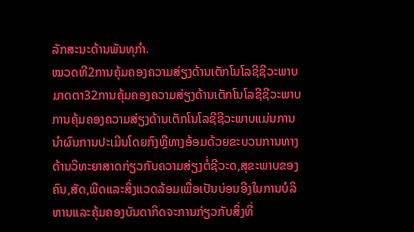ລັກສະນະດ້ານພັນທຸກໍາ.
ໝວດທີ2ການຄຸ້ມຄອງຄວາມສ່ຽງດ້ານເຕັກໂນໂລຊີຊີວະພາບ
ມາດຕາ32ການຄຸ້ມຄອງຄວາມສ່ຽງດ້ານເຕັກໂນໂລຊີຊີວະພາບ ການຄຸ້ມຄອງຄວາມສ່ຽງດ້ານເຕັກໂນໂລຊີຊີວະພາບແມ່ນການນໍາຜົນການປະເມີນໂດຍກົງຫຼືທາງອ້ອມດ້ວຍຂະບວນການທາງດ້ານວິທະຍາສາດກ່ຽວກັບຄວາມສ່ຽງຕໍ່ຊີວະດ,ສຸຂະພາບຂອງຄົນ,ສັດ,ພືດແລະສິ່ງແວດລ້ອມເພື່ອເປັນບ່ອນອີງໃນການບໍລິຫານແລະຄຸ້ມຄອງບັນດາກິດຈະການກ່ຽວກັບສິ່ງທີ່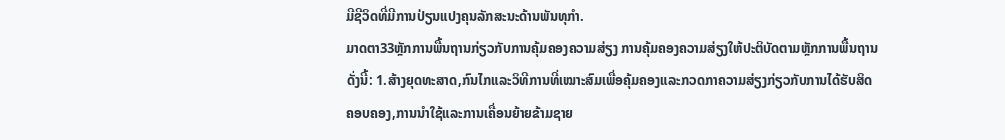ມີຊີວິດທີ່ມີການປ່ຽນແປງຄຸນລັກສະນະດ້ານພັນທຸກໍາ.
ມາດຕາ33ຫຼັກການພື້ນຖານກ່ຽວກັບການຄຸ້ມຄອງຄວາມສ່ຽງ ການຄຸ້ມຄອງຄວາມສ່ຽງໃຫ້ປະຕິບັດຕາມຫຼັກການພື້ນຖານດັ່ງນີ້: 1.ສ້າງຍຸດທະສາດ,ກົນໄກແລະວິທີການທີ່ເໝາະສົມເພື່ອຄຸ້ມຄອງແລະກວດກາຄວາມສ່ຽງກ່ຽວກັບການໄດ້ຮັບສິດຄອບຄອງ,ການນໍາໃຊ້ແລະການເຄື່ອນຍ້າຍຂ້າມຊາຍ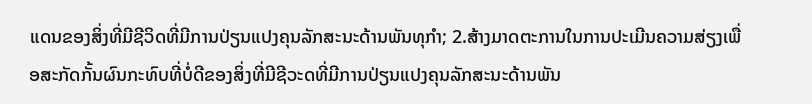ແດນຂອງສິ່ງທີ່ມີຊີວິດທີ່ມີການປ່ຽນແປງຄຸນລັກສະນະດ້ານພັນທຸກໍາ; 2.ສ້າງມາດຕະການໃນການປະເມີນຄວາມສ່ຽງເພື່ອສະກັດກັ້ນຜົນກະທົບທີ່ບໍ່ດີຂອງສິ່ງທີ່ມີຊີວະດທີ່ມີການປ່ຽນແປງຄຸນລັກສະນະດ້ານພັນ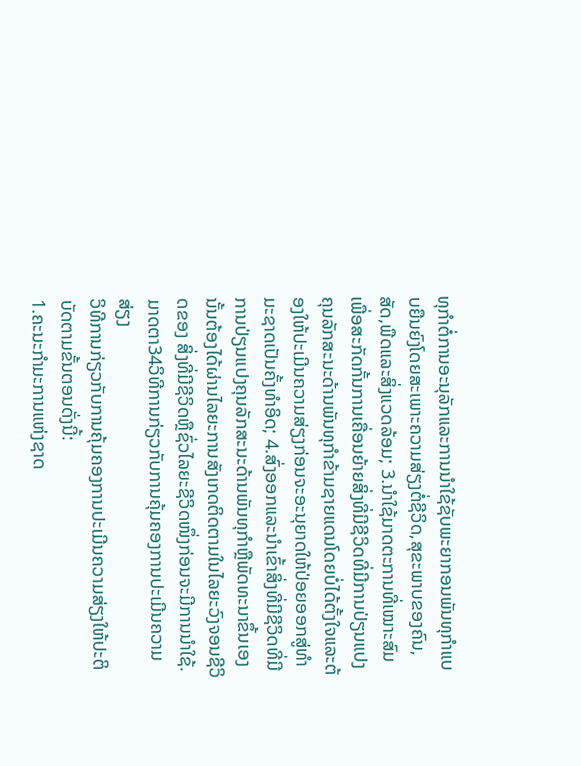ທຸກໍາຕໍ່ການອະນຸລັກແລະການນໍາໃຊ້ຊັບພະຍາກອນພັນທຸກໍາແບບຍືນຍົງໂດຍສະເພາະຄວາມສ່ຽງຕໍ່ຊີວິດ,ສຸຂະພາບຂອງຄົນ,ສັດ,ພືດແລະສິ່ງແວດລ້ອມ; 3.ນໍາໃຊ້ມາດຕະການທີ່ເໝາະສົມເພື່ອສະກັດກັ້ນການເຄື່ອນຍ້າຍສິ່ງທີ່ມີຊີວິດທີ່ມີການປ່ຽນແປງຄຸນລັກສະນະດ້ານພັນທຸກໍາຂ້າມຊາຍແດນໂດຍບໍ່ໄດ້ຕັ້ງໃຈແລະຕ້ອງໃຫ້ປະເມີນຄວາມສ່ຽງກ່ອນຈະອະນຸຍາດໃຫ້ປ່ອຍອອກສູ່ທໍາມະຊາດເປັນຄັ້ງທໍາອິດ; 4.ສົ່ງອອກແລະນໍາເຂົ້າສິ່ງທີ່ມີຊີວິດທີ່ມີການປ່ຽນແປງຄຸນລັກສະນະດ້ານພັນທຸກໍາຫຼືພັດທະນາຂຶ້ນເອງນັ້ນຕ້ອງໄດ້ຜ່ານໄລຍະການສັງເກດຕິດຕາມໃນໄລຍະວົງຈອນຊີວິດຂອງ ສິ່ງທີ່ມີຊີວິດຫຼືຊົ່ວໄລຍະຊີວິດໜຶ່ງກ່ອນຈະມີການນໍາໃຊ້.
ມາດຕາ34ວິທີການກ່ຽວກັບການຄຸ້ມຄອງການປະເມີນຄວາມສ່ຽງ
ວິທີການກ່ຽວກັບການຄຸ້ມຄອງການປະເມີນຄວາມສ່ຽງໃຫ້ປະຕິບັດຕາມຂັ້ນຕອນດັ່ງນີ້:
1.ຄະນະກໍາມະການແຫ່ງຊາດ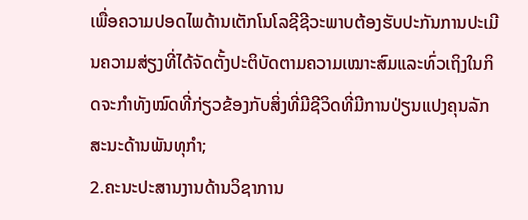ເພື່ອຄວາມປອດໄພດ້ານເຕັກໂນໂລຊີຊີວະພາບຕ້ອງຮັບປະກັນການປະເມີນຄວາມສ່ຽງທີ່ໄດ້ຈັດຕັ້ງປະຕິບັດຕາມຄວາມເໝາະສົມແລະທົ່ວເຖິງໃນກິດຈະກໍາທັງໝົດທີ່ກ່ຽວຂ້ອງກັບສິ່ງທີ່ມີຊີວິດທີ່ມີການປ່ຽນແປງຄຸນລັກສະນະດ້ານພັນທຸກໍາ;
2.ຄະນະປະສານງານດ້ານວິຊາການ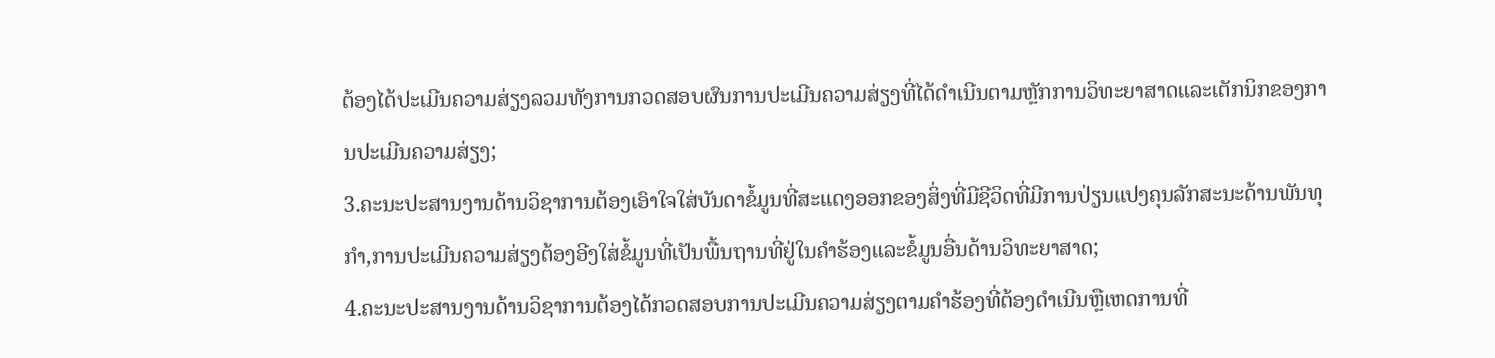ຕ້ອງໄດ້ປະເມີນຄວາມສ່ຽງລວມທັງການກວດສອບຜົນການປະເມີນຄວາມສ່ຽງທີ່ໄດ້ດໍາເນີນຕາມຫຼັກການວິທະຍາສາດແລະເຕັກນິກຂອງການປະເມີນຄວາມສ່ຽງ;
3.ຄະນະປະສານງານດ້ານວິຊາການຕ້ອງເອົາໃຈໃສ່ບັນດາຂໍ້ມູນທີ່ສະແດງອອກຂອງສິ່ງທີ່ມີຊີວິດທີ່ມີການປ່ຽນແປງຄຸນລັກສະນະດ້ານພັນທຸກໍາ,ການປະເມີນຄວາມສ່ຽງຕ້ອງອີງໃສ່ຂໍ້ມູນທີ່ເປັນພື້ນຖານທີ່ຢູ່ໃນຄໍາຮ້ອງແລະຂໍ້ມູນອື່ນດ້ານວິທະຍາສາດ;
4.ຄະນະປະສານງານດ້ານວິຊາການຕ້ອງໄດ້ກວດສອບການປະເມີນຄວາມສ່ຽງຕາມຄໍາຮ້ອງທີ່ຕ້ອງດໍາເນີນຫຼືເຫດການທີ່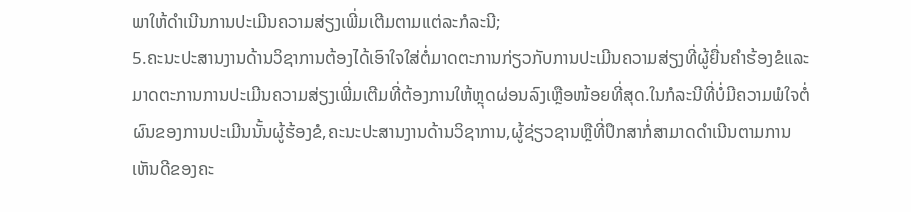ພາໃຫ້ດໍາເນີນການປະເມີນຄວາມສ່ຽງເພີ່ມເຕີມຕາມແຕ່ລະກໍລະນີ;
5.ຄະນະປະສານງານດ້ານວິຊາການຕ້ອງໄດ້ເອົາໃຈໃສ່ຕໍ່ມາດຕະການກ່ຽວກັບການປະເມີນຄວາມສ່ຽງທີ່ຜູ້ຍື່ນຄໍາຮ້ອງຂໍແລະມາດຕະການການປະເມີນຄວາມສ່ຽງເພີ່ມເຕີມທີ່ຕ້ອງການໃຫ້ຫຼຸດຜ່ອນລົງເຫຼືອໜ້ອຍທີ່ສຸດ.ໃນກໍລະນີທີ່ບໍ່ມີຄວາມພໍໃຈຕໍ່ຜົນຂອງການປະເມີນນັ້ນຜູ້ຮ້ອງຂໍ,ຄະນະປະສານງານດ້ານວິຊາການ,ຜູ້ຊ່ຽວຊານຫຼືທີ່ປຶກສາກໍ່ສາມາດດໍາເນີນຕາມການເຫັນດີຂອງຄະ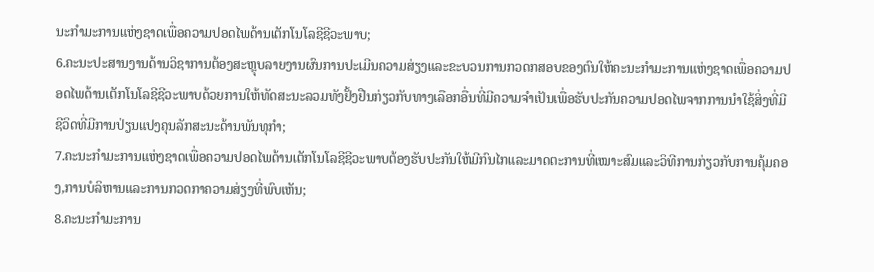ນະກໍາມະການແຫ່ງຊາດເພື່ອຄວາມປອດໄພດ້ານເຕັກໂນໂລຊີຊີວະພາບ;
6.ຄະນະປະສານງານດ້ານວິຊາການຕ້ອງສະຫຼຸບລາຍງານຜົນການປະເມີນຄວາມສ່ຽງແລະຂະບວນການກວດກສອບຂອງຕົນໃຫ້ຄະນະກໍາມະການແຫ່ງຊາດເພື່ອຄວາມປອດໄພດ້ານເຕັກໂນໂລຊີຊີວະພາບດ້ວຍການໃຫ້ທັດສະນະລວມທັງຢັ້ງຢືນກ່ຽວກັບທາງເລືອກອື່ນທີ່ມີຄວາມຈໍາເປັນເພື່ອຮັບປະກັນຄວາມປອດໄພຈາກການນໍາໃຊ້ສິ່ງທີ່ມີຊີວິດທີ່ມີການປ່ຽນແປງຄຸນລັກສະນະດ້ານພັນທຸກໍາ;
7.ຄະນະກໍາມະການແຫ່ງຊາດເພື່ອຄວາມປອດໄພດ້ານເຕັກໂນໂລຊີຊີວະພາບຕ້ອງຮັບປະກັນໃຫ້ມີກົນໄກແລະມາດຕະການທີ່ເໝາະສົມແລະວິທີການກ່ຽວກັບການຄຸ້ມຄອງ,ການບໍລິຫານແລະການກວດກາຄວາມສ່ຽງທີ່ພົບເຫັນ;
8.ຄະນະກໍາມະການ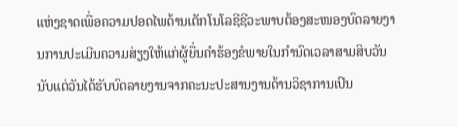ແຫ່ງຊາດເພື່ອຄວາມປອດໄພດ້ານເຕັກໂນໂລຊີຊີວະພາບຕ້ອງສະໜອງບົດລາຍງານການປະເມີນຄວາມສ່ຽງໃຫ້ແກ່ຜູ້ຍື່ນຄໍາຮ້ອງຂໍພາຍໃນກໍານົດເວລາສາມສິບວັນນັບແຕ່ວັນໄດ້ຮັບບົດລາຍງານຈາກຄະນະປະສານງານດ້ານວິຊາການເປົນ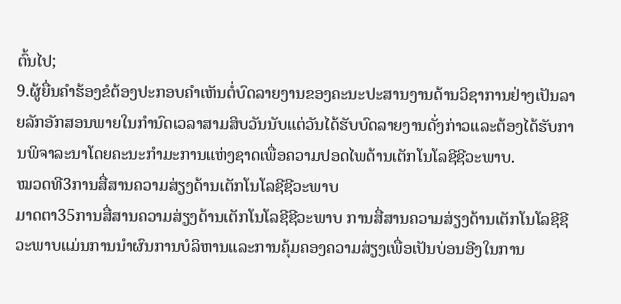ຕົ້ນໄປ;
9.ຜູ້ຍື່ນຄໍາຮ້ອງຂໍຕ້ອງປະກອບຄໍາເຫັນຕໍ່ບົດລາຍງານຂອງຄະນະປະສານງານດ້ານວິຊາການຢ່າງເປັນລາຍລັກອັກສອນພາຍໃນກໍານົດເວລາສາມສິບວັນນັບແຕ່ວັນໄດ້ຮັບບົດລາຍງານດັ່ງກ່າວແລະຕ້ອງໄດ້ຮັບການພິຈາລະນາໂດຍຄະນະກໍາມະການແຫ່ງຊາດເພື່ອຄວາມປອດໄພດ້ານເຕັກໂນໂລຊີຊີວະພາບ.
ໝວດທີ3ການສື່ສານຄວາມສ່ຽງດ້ານເຕັກໂນໂລຊີຊີວະພາບ
ມາດຕາ35ການສື່ສານຄວາມສ່ຽງດ້ານເຕັກໂນໂລຊີຊີວະພາບ ການສື່ສານຄວາມສ່ຽງດ້ານເຕັກໂນໂລຊີຊີວະພາບແມ່ນການນໍາຜົນການບໍລິຫານແລະການຄຸ້ມຄອງຄວາມສ່ຽງເພື່ອເປັນບ່ອນອີງໃນການ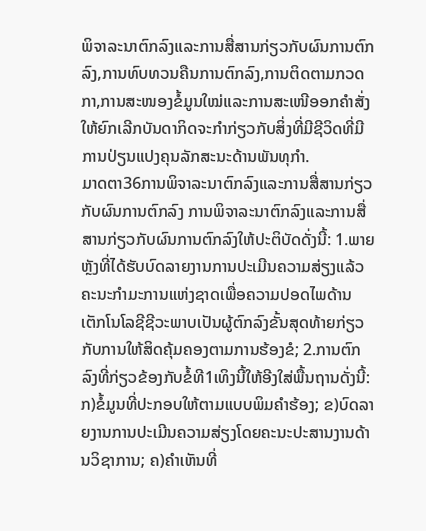ພິຈາລະນາຕົກລົງແລະການສື່ສານກ່ຽວກັບຜົນການຕົກລົງ,ການທົບທວນຄືນການຕົກລົງ,ການຕິດຕາມກວດກາ,ການສະໜອງຂໍ້ມູນໃໝ່ແລະການສະເໜີອອກຄໍາສັ່ງໃຫ້ຍົກເລີກບັນດາກິດຈະກໍາກ່ຽວກັບສິ່ງທີ່ມີຊີວິດທີ່ມີການປ່ຽນແປງຄຸນລັກສະນະດ້ານພັນທຸກໍາ.
ມາດຕາ36ການພິຈາລະນາຕົກລົງແລະການສື່ສານກ່ຽວກັບຜົນການຕົກລົງ ການພິຈາລະນາຕົກລົງແລະການສື່ສານກ່ຽວກັບຜົນການຕົກລົງໃຫ້ປະຕິບັດດັ່ງນີ້: 1.ພາຍຫຼັງທີ່ໄດ້ຮັບບົດລາຍງານການປະເມີນຄວາມສ່ຽງແລ້ວຄະນະກໍາມະການແຫ່ງຊາດເພື່ອຄວາມປອດໄພດ້ານເຕັກໂນໂລຊີຊີວະພາບເປັນຜູ້ຕົກລົງຂັ້ນສຸດທ້າຍກ່ຽວກັບການໃຫ້ສິດຄຸ້ມຄອງຕາມການຮ້ອງຂໍ; 2.ການຕົກລົງທີ່ກ່ຽວຂ້ອງກັບຂໍ້ທີ1ເທິງນີ້ໃຫ້ອີງໃສ່ພື້ນຖານດັ່ງນີ້: ກ)ຂໍ້ມູນທີ່ປະກອບໃຫ້ຕາມແບບພິມຄໍາຮ້ອງ; ຂ)ບົດລາຍງານການປະເມີນຄວາມສ່ຽງໂດຍຄະນະປະສານງານດ້ານວິຊາການ; ຄ)ຄໍາເຫັນທີ່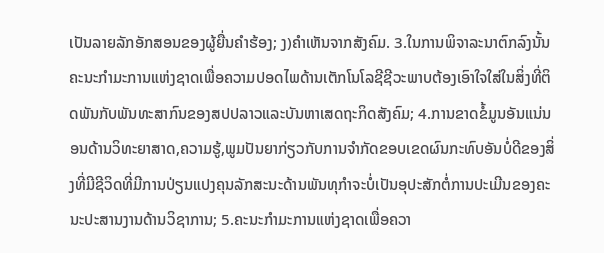ເປັນລາຍລັກອັກສອນຂອງຜູ້ຍື່ນຄໍາຮ້ອງ; ງ)ຄໍາເຫັນຈາກສັງຄົມ. 3.ໃນການພິຈາລະນາຕົກລົງນັ້ນຄະນະກໍາມະການແຫ່ງຊາດເພື່ອຄວາມປອດໄພດ້ານເຕັກໂນໂລຊີຊີວະພາບຕ້ອງເອົາໃຈໃສ່ໃນສິ່ງທີ່ຕິດພັນກັບພັນທະສາກົນຂອງສປປລາວແລະບັນຫາເສດຖະກິດສັງຄົມ; 4.ການຂາດຂໍ້ມູນອັນແນ່ນອນດ້ານວິທະຍາສາດ,ຄວາມຮູ້,ພູມປັນຍາກ່ຽວກັບການຈໍາກັດຂອບເຂດຜົນກະທົບອັນບໍ່ດີຂອງສິ່ງທີ່ມີຊີວິດທີ່ມີການປ່ຽນແປງຄຸນລັກສະນະດ້ານພັນທຸກໍາຈະບໍ່ເປັນອຸປະສັກຕໍ່ການປະເມີນຂອງຄະນະປະສານງານດ້ານວິຊາການ; 5.ຄະນະກໍາມະການແຫ່ງຊາດເພື່ອຄວາ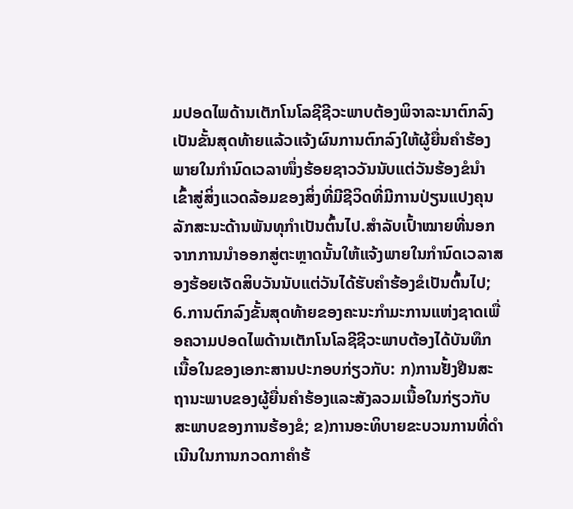ມປອດໄພດ້ານເຕັກໂນໂລຊີຊີວະພາບຕ້ອງພິຈາລະນາຕົກລົງເປັນຂັ້ນສຸດທ້າຍແລ້ວແຈ້ງຜົນການຕົກລົງໃຫ້ຜູ້ຍື່ນຄໍາຮ້ອງພາຍໃນກໍານົດເວລາໜຶ່ງຮ້ອຍຊາວວັນນັບແຕ່ວັນຮ້ອງຂໍນໍາເຂົ້າສູ່ສິ່ງແວດລ້ອມຂອງສິ່ງທີ່ມີຊີວິດທີ່ມີການປ່ຽນແປງຄຸນລັກສະນະດ້ານພັນທຸກໍາເປັນຕົ້ນໄປ.ສໍາລັບເປົ້າໝາຍທີ່ນອກຈາກການນໍາອອກສູ່ຕະຫຼາດນັ້ນໃຫ້ແຈ້ງພາຍໃນກໍານົດເວລາສອງຮ້ອຍເຈັດສິບວັນນັບແຕ່ວັນໄດ້ຮັບຄໍາຮ້ອງຂໍເປັນຕົ້ນໄປ; 6.ການຕົກລົງຂັ້ນສຸດທ້າຍຂອງຄະນະກໍາມະການແຫ່ງຊາດເພື່ອຄວາມປອດໄພດ້ານເຕັກໂນໂລຊີຊີວະພາບຕ້ອງໄດ້ບັນທຶກເນື້ອໃນຂອງເອກະສານປະກອບກ່ຽວກັບ: ກ)ການຢັ້ງຢືນສະຖານະພາບຂອງຜູ້ຍື່ນຄໍາຮ້ອງແລະສັງລວມເນື້ອໃນກ່ຽວກັບສະພາບຂອງການຮ້ອງຂໍ; ຂ)ການອະທິບາຍຂະບວນການທີ່ດໍາເນີນໃນການກວດກາຄໍາຮ້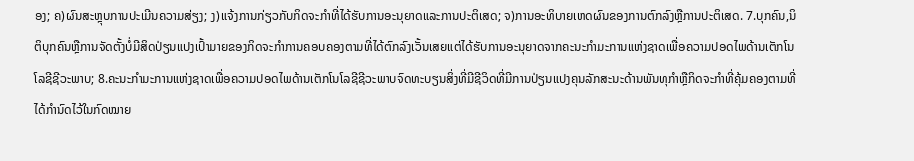ອງ; ຄ)ຜົນສະຫຼຸບການປະເມີນຄວາມສ່ຽງ; ງ)ແຈ້ງການກ່ຽວກັບກິດຈະກໍາທີ່ໄດ້ຮັບການອະນຸຍາດແລະການປະຕິເສດ; ຈ)ການອະທິບາຍເຫດຜົນຂອງການຕົກລົງຫຼືການປະຕິເສດ. 7.ບຸກຄົນ,ນິຕິບຸກຄົນຫຼືການຈັດຕັ້ງບໍ່ມີສິດປ່ຽນແປງເປົ້າມາຍຂອງກິດຈະກໍາການຄອບຄອງຕາມທີ່ໄດ້ຕົກລົງເວັ້ນເສຍແຕ່ໄດ້ຮັບການອະນຸຍາດຈາກຄະນະກໍາມະການແຫ່ງຊາດເພື່ອຄວາມປອດໄພດ້ານເຕັກໂນໂລຊີຊີວະພາບ; 8.ຄະນະກໍາມະການແຫ່ງຊາດເພື່ອຄວາມປອດໄພດ້ານເຕັກໂນໂລຊີຊີວະພາບຈົດທະບຽນສິ່ງທີ່ມີຊີວິດທີ່ມີການປ່ຽນແປງຄຸນລັກສະນະດ້ານພັນທຸກໍາຫຼືກິດຈະກໍາທີ່ຄຸ້ມຄອງຕາມທີ່ໄດ້ກໍານົດໄວ້ໃນກົດໝາຍ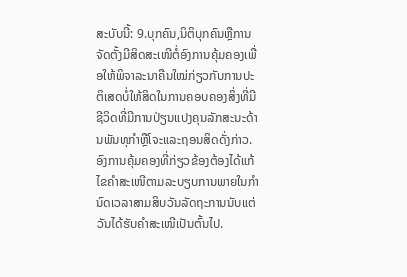ສະບັບນີ້: 9.ບຸກຄົນ,ນິຕິບຸກຄົນຫຼືການຈັດຕັ້ງມີສິດສະເໜີຕໍ່ອົງການຄຸ້ມຄອງເພື່ອໃຫ້ພິຈາລະນາຄືນໃໝ່ກ່ຽວກັບການປະຕິເສດບໍ່ໃຫ້ສິດໃນການຄອບຄອງສິ່ງທີ່ມີຊີວິດທີ່ມີການປ່ຽນແປງຄຸນລັກສະນະດ້ານພັນທຸກໍາຫຼືໂຈະແລະຖອນສິດດັ່ງກ່າວ.ອົງການຄຸ້ມຄອງທີ່ກ່ຽວຂ້ອງຕ້ອງໄດ້ແກ້ໄຂຄໍາສະເໜີຕາມລະບຽບການພາຍໃນກໍານົດເວລາສາມສິບວັນລັດຖະການນັບແຕ່ວັນໄດ້ຮັບຄໍາສະເໜີເປັນຕົ້ນໄປ.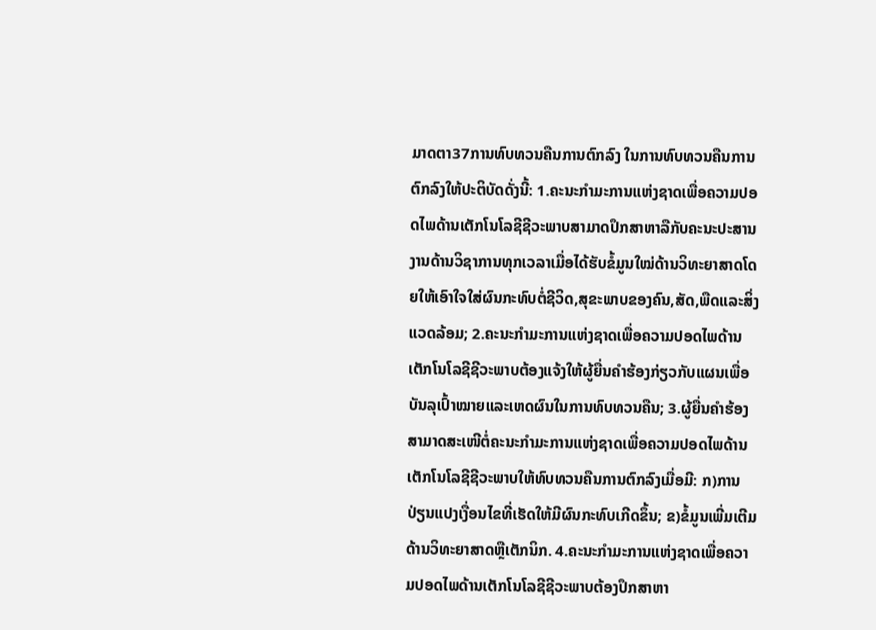ມາດຕາ37ການທົບທວນຄືນການຕົກລົງ ໃນການທົບທວນຄືນການຕົກລົງໃຫ້ປະຕິບັດດັ່ງນີ້: 1.ຄະນະກໍາມະການແຫ່ງຊາດເພື່ອຄວາມປອດໄພດ້ານເຕັກໂນໂລຊີຊີວະພາບສາມາດປຶກສາຫາລືກັບຄະນະປະສານງານດ້ານວິຊາການທຸກເວລາເມື່ອໄດ້ຮັບຂໍ້ມູນໃໝ່ດ້ານວິທະຍາສາດໂດຍໃຫ້ເອົາໃຈໃສ່ຜົນກະທົບຕໍ່ຊີວິດ,ສຸຂະພາບຂອງຄົນ,ສັດ,ພືດແລະສິ່ງແວດລ້ອມ; 2.ຄະນະກໍາມະການແຫ່ງຊາດເພື່ອຄວາມປອດໄພດ້ານເຕັກໂນໂລຊີຊີວະພາບຕ້ອງແຈ້ງໃຫ້ຜູ້ຍື່ນຄໍາຮ້ອງກ່ຽວກັບແຜນເພື່ອບັນລຸເປົ້າໝາຍແລະເຫດຜົນໃນການທົບທວນຄືນ; 3.ຜູ້ຍື່ນຄໍາຮ້ອງສາມາດສະເໜີຕໍ່ຄະນະກໍາມະການແຫ່ງຊາດເພື່ອຄວາມປອດໄພດ້ານເຕັກໂນໂລຊີຊີວະພາບໃຫ້ທົບທວນຄືນການຕົກລົງເມື່ອມີ: ກ)ການປ່ຽນແປງເງື່ອນໄຂທີ່ເຮັດໃຫ້ມີຜົນກະທົບເກີດຂຶ້ນ; ຂ)ຂໍ້ມູນເພີ່ມເຕີມດ້ານວິທະຍາສາດຫຼືເຕັກນິກ. 4.ຄະນະກໍາມະການແຫ່ງຊາດເພື່ອຄວາມປອດໄພດ້ານເຕັກໂນໂລຊີຊີວະພາບຕ້ອງປຶກສາຫາ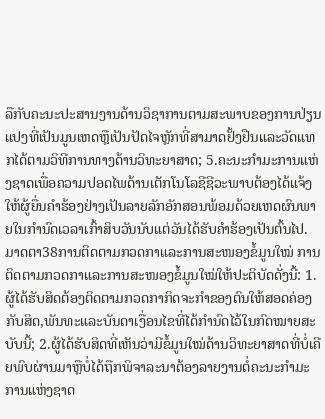ລືກັບຄະນະປະສານງານດ້ານວິຊາການຕາມສະພາບຂອງການປ່ຽນແປງທີ່ເປັນມູນເຫດຫຼືເປັນປັດໄຈຫຼັກທີ່ສາມາດຢັ້ງຢືນແລະວັດແທກໄດ້ຕາມວິທີການທາງດ້ານວິທະຍາສາດ; 5.ຄະນະກໍາມະການແຫ່ງຊາດເພື່ອຄວາມປອດໄພດ້ານເຕັກໂນໂລຊີຊີວະພາບຕ້ອງໄດ້ແຈ້ງໃຫ້ຜູ້ຍື່ນຄໍາຮ້ອງຢ່າງເປັນລາຍລັກອັກສອນພ້ອມດ້ວຍເຫດຜົນພາຍໃນກໍານົດເວລາເກົ້າສິບວັນນັບແຕ່ວັນໄດ້ຮັບຄໍາຮ້ອງເປັນຕົ້ນໄປ.
ມາດຕາ38ການຕິດຕາມກວດກາແລະການສະໜອງຂໍ້ມູນໃໝ່ ການຕິດຕາມກວດກາແລະການສະໜອງຂໍ້ມູນໃໝ່ໃຫ້ປະຕິບັດດັ່ງນີ້: 1.ຜູ້ໄດ້ຮັບສິດຕ້ອງຕິດຕາມກວດກາກິດຈະກໍາຂອງຕົນໃຫ້ສອດຄ່ອງກັບສິດ,ພັນທະແລະບັນດາເງື່ອນໄຂທີ່ໄດ້ກໍານົດໄວ້ໃນກົດໝາຍສະບັບນີ້; 2.ຜູ້ໄດ້ຮັບສິດທີ່ເຫັນວ່າມີຂໍ້ມູນໃໝ່ດ້ານວິທະຍາສາດທີ່ບໍ່ເຄີຍພົບຜ່ານມາຫຼືບໍ່ໄດ້ຖືກພິຈາລະນາຕ້ອງລາຍງານຕໍ່ຄະນະກໍາມະການແຫ່ງຊາດ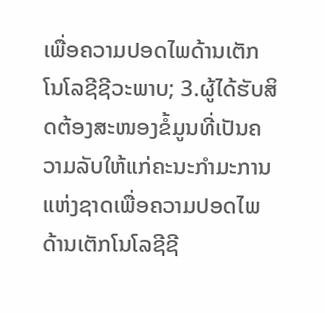ເພື່ອຄວາມປອດໄພດ້ານເຕັກໂນໂລຊີຊີວະພາບ; 3.ຜູ້ໄດ້ຮັບສິດຕ້ອງສະໜອງຂໍ້ມູນທີ່ເປັນຄວາມລັບໃຫ້ແກ່ຄະນະກໍາມະການແຫ່ງຊາດເພື່ອຄວາມປອດໄພດ້ານເຕັກໂນໂລຊີຊີ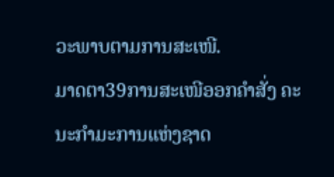ວະພາບຕາມການສະເໜີ.
ມາດຕາ39ການສະເໜີອອກຄໍາສັ່ງ ຄະນະກໍາມະການແຫ່ງຊາດ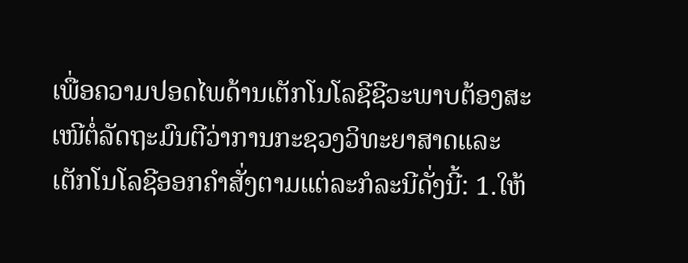ເພື່ອຄວາມປອດໄພດ້ານເຕັກໂນໂລຊີຊີວະພາບຕ້ອງສະເໜີຕໍ່ລັດຖະມົນຕີວ່າການກະຊວງວິທະຍາສາດແລະເຕັກໂນໂລຊີອອກຄໍາສັ່ງຕາມແຕ່ລະກໍລະນີດັ່ງນີ້: 1.ໃຫ້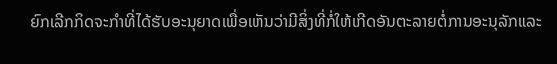ຍົກເລີກກິດຈະກໍາທີ່ໄດ້ຮັບອະນຸຍາດເພື່ອເຫັນວ່າມີສິ່ງທີ່ກໍ່ໃຫ້ເກີດອັນຕະລາຍຕໍ່ການອະນຸລັກແລະ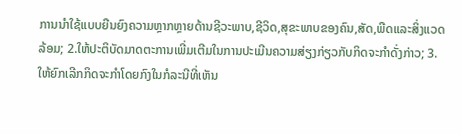ການນໍາໃຊ້ແບບຍືນຍົງຄວາມຫຼາກຫຼາຍດ້ານຊີວະພາບ,ຊີວິດ,ສຸຂະພາບຂອງຄົນ,ສັດ,ພືດແລະສິ່ງແວດລ້ອມ; 2.ໃຫ້ປະຕິບັດມາດຕະການເພີ່ມເຕີມໃນການປະເມີນຄວາມສ່ຽງກ່ຽວກັບກິດຈະກໍາດັ່ງກ່າວ; 3.ໃຫ້ຍົກເລີກກິດຈະກໍາໂດຍກົງໃນກໍລະນີທີ່ເຫັນ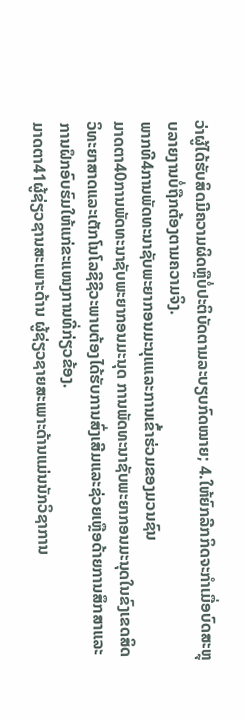ວ່າຜູ້ໄດ້ຮັບສິດມີຄວາມຜິດຫຼືບໍ່ປະຕິບັດຕາມລະບຽບກົດໝາຍ; 4.ໃຫ້ຍົກລີກກິດຈະກໍາເມື່ອບົດສະຫຼຸບລາຍງານບໍ່ຖືກຕ້ອງຕາມຄວາມຈິງ.
ພາກທີ4ການພັດທະນາຊັບພະຍາກອນມະນຸແແລະການເຂົ້າຮ່ວມຂອງມວນຊົນ
ມາດຕາ40ການພັດທະນາຊັບພະຍາກອນມະນຸດ ການພັດທະນາຊັບພະຍາກອນມະນຸດໃນຂົງເຂດສິດວິທະຍາສາດແລະເຕັກໂນໂລຊີຊີວະພາບຕ້ອງໄດ້ຮັບການສົ່ງເສີມແລະຊ່ວຍເຫຼືອດ້າຍການສຶກສາແລະການຝຶກອົບຮົມໃຫ້ແກ່ຂະແໜງການທີ່ກ່ຽວຂ້ອງ.
ມາດຕາ41ຜູ້ຊ່ຽວຊານສະເພາະດ້ານ ຜູ້ຊ່ຽວຊາຍສະເພາະດ້ານແມ່ນນັກວິຊາການ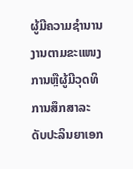ຜູ້ມີຄວາມຊໍານານງານຕາມຂະແໜງການຫຼືຜູ້ມີວຸດທິການສຶກສາລະດັບປະລິນຍາເອກ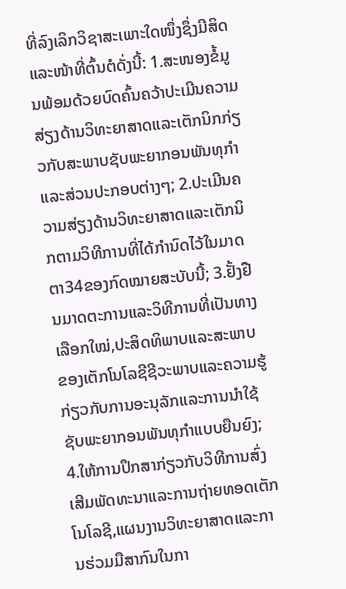ທີ່ລົງເລິກວິຊາສະເພາະໃດໜຶ່ງຊຶ່ງມີສິດແລະໜ້າທີ່ຕົ້ນຕໍດັ່ງນີ້: 1.ສະໜອງຂໍ້ມູນພ້ອມດ້ວຍບົດຄົ້ນຄວ້າປະເມີນຄວາມສ່ຽງດ້ານວິທະຍາສາດແລະເຕັກນິກກ່ຽວກັບສະພາບຊັບພະຍາກອນພັນທຸກໍາແລະສ່ວນປະກອບຕ່າງໆ; 2.ປະເມີນຄວາມສ່ຽງດ້ານວິທະຍາສາດແລະເຕັກນິກຕາມວິທີການທີ່ໄດ້ກໍານົດໄວ້ໃນມາດຕາ34ຂອງກົດໝາຍສະບັບນີ້; 3.ຢັ້ງຢືນມາດຕະການແລະວິທີການທີ່ເປັນທາງເລືອກໃໝ່,ປະສິດທິພາບແລະສະພາບຂອງເຕັກໂນໂລຊີຊີວະພາບແລະຄວາມຮູ້ກ່ຽວກັບການອະນຸລັກແລະການນໍາໃຊ້ຊັບພະຍາກອນພັນທຸກໍາແບບຍືນຍົງ; 4.ໃຫ້ການປຶກສາກ່ຽວກັບວິທີການສົ່ງເສີມພັດທະນາແລະການຖ່າຍທອດເຕັກໂນໂລຊີ,ແຜນງານວິທະຍາສາດແລະການຮ່ວມມືສາກົນໃນກາ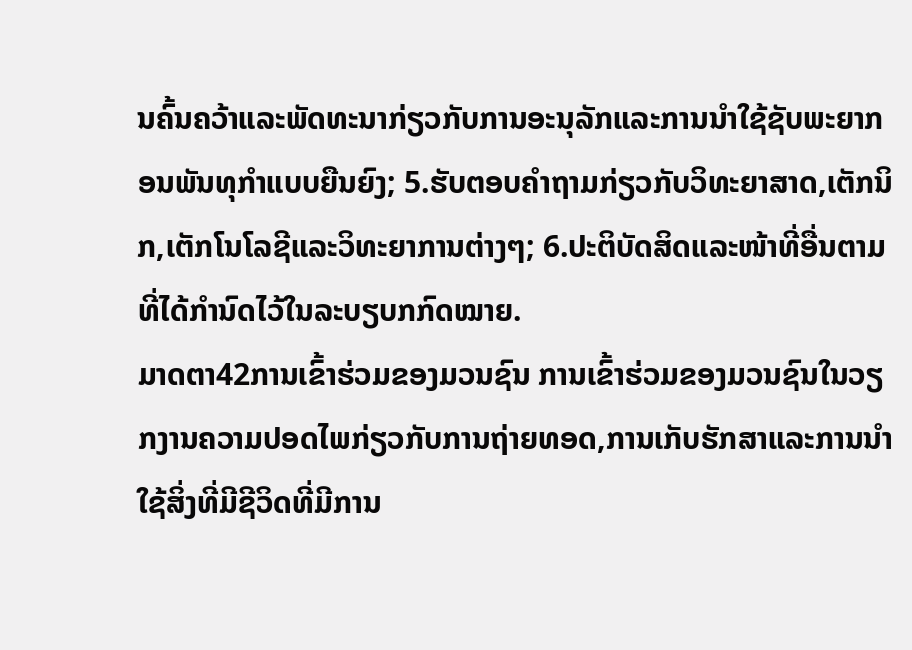ນຄົ້ນຄວ້າແລະພັດທະນາກ່ຽວກັບການອະນຸລັກແລະການນໍາໃຊ້ຊັບພະຍາກອນພັນທຸກໍາແບບຍືນຍົງ; 5.ຮັບຕອບຄໍາຖາມກ່ຽວກັບວິທະຍາສາດ,ເຕັກນິກ,ເຕັກໂນໂລຊີແລະວິທະຍາການຕ່າງໆ; 6.ປະຕິບັດສິດແລະໜ້າທີ່ອື່ນຕາມທີ່ໄດ້ກໍານົດໄວ້ໃນລະບຽບກກົດໝາຍ.
ມາດຕາ42ການເຂົ້າຮ່ວມຂອງມວນຊົນ ການເຂົ້າຮ່ວມຂອງມວນຊົນໃນວຽກງານຄວາມປອດໄພກ່ຽວກັບການຖ່າຍທອດ,ການເກັບຮັກສາແລະການນໍາໃຊ້ສິ່ງທີ່ມີຊີວິດທີ່ມີການ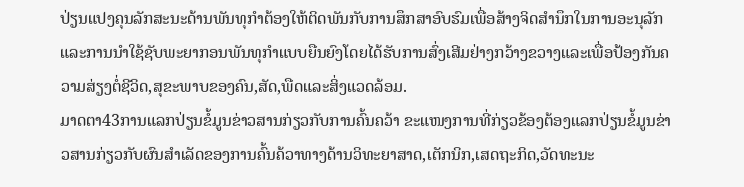ປ່ຽນແປງຄຸນລັກສະນະດ້ານພັນທຸກໍາຕ້ອງໃຫ້ຕິດພັນກັບການສຶກສາອົບຮົມເພື່ອສ້າງຈິດສໍານຶກໃນການອະນຸລັກແລະການນໍາໃຊ້ຊັບພະຍາກອນພັນທຸກໍາແບບຍືນຍົງໂດຍໄດ້ຮັບການສົ່ງເສີມຢ່າງກວ້າງຂວາງແລະເພື່ອປ້ອງກັນຄວາມສ່ຽງຕໍ່ຊີວິດ,ສຸຂະພາບຂອງຄົນ,ສັດ,ພືດແລະສິ່ງແວດລ້ອມ.
ມາດຕາ43ການແລກປ່ຽນຂໍ້ມູນຂ່າວສານກ່ຽວກັບການຄົ້ນຄວ້າ ຂະແໜງການທີ່ກ່ຽວຂ້ອງຕ້ອງແລກປ່ຽນຂໍ້ມູນຂ່າວສານກ່ຽວກັບຜົນສໍາເລັດຂອງການຄົ້ນຄ້ວາທາງດ້ານວິທະຍາສາດ,ເຕັກນິກ,ເສດຖະກິດ,ວັດທະນະ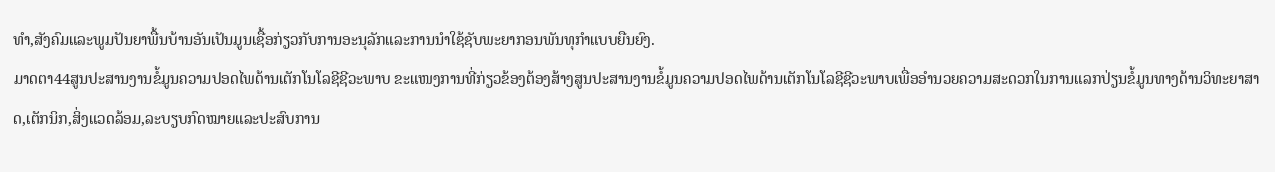ທໍາ,ສັງຄົມແລະພູມປັນຍາພື້ນບ້ານອັນເປັນມູນເຊື້ອກ່ຽວກັບການອະນຸລັກແລະການນໍາໃຊ້ຊັບພະຍາກອນພັນທຸກໍາແບບຍືນຍົງ.
ມາດຕາ44ສູນປະສານງານຂໍ້ມູນຄວາມປອດໄພດ້ານເຕັກໂນໂລຊີຊີວະພາບ ຂະແໜງການທີ່ກ່ຽວຂ້ອງຕ້ອງສ້າງສູນປະສານງານຂໍ້ມູນຄວາມປອດໄພດ້ານເຕັກໂນໂລຊີຊີວະພາບເພື່ອອໍານວຍຄວາມສະດວກໃນການແລກປ່ຽນຂໍ້ມູນທາງດ້ານວິທະຍາສາດ,ເຕັກນິກ,ສິ່ງແວດລ້ອມ,ລະບຽບກົດໝາຍແລະປະສົບການ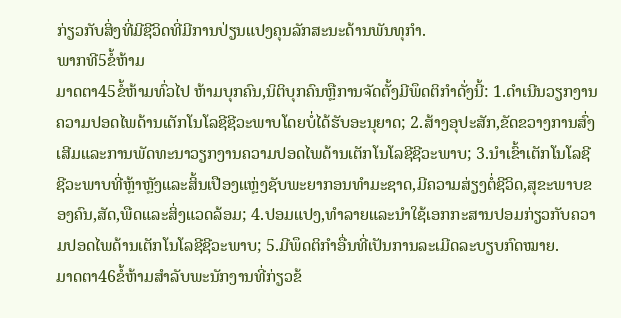ກ່ຽວກັບສິ່ງທີ່ມີຊີວິດທີ່ມີການປ່ຽນແປງຄຸນລັກສະນະດ້ານພັນທຸກໍາ.
ພາກທີ5ຂໍ້ຫ້າມ
ມາດຕາ45ຂໍ້ຫ້າມທົ່ວໄປ ຫ້າມບຸກຄົນ,ນິຕິບຸກຄົນຫຼືການຈັດຕັ້ງມີພຶດຕິກໍາດັ່ງນີ້: 1.ດໍາເນີນວຽກງານຄວາມປອດໄພດ້ານເຕັກໂນໂລຊີຊີວະພາບໂດຍບໍ່ໄດ້ຮັບອະນຸຍາດ; 2.ສ້າງອຸປະສັກ,ຂັດຂວາງການສົ່ງເສີມແລະການພັດທະນາວຽກງານຄວາມປອດໄພດ້ານເຕັກໂນໂລຊີຊີວະພາບ; 3.ນໍາເຂົ້າເຕັກໂນໂລຊີຊີວະພາບທີ່ຫຼ້າຫຼັງແລະສິ້ນເປືອງແຫຼ່ງຊັບພະຍາກອນທໍາມະຊາດ,ມີຄວາມສ່ຽງຕໍ່ຊີວິດ,ສຸຂະພາບຂອງຄົນ,ສັດ,ພືດແລະສິ່ງແວດລ້ອມ; 4.ປອມແປງ,ທໍາລາຍແລະນໍາໃຊ້ເອກກະສານປອມກ່ຽວກັບຄວາມປອດໄພດ້ານເຕັກໂນໂລຊີຊີວະພາບ; 5.ມີພຶດຕິກໍາອື່ນທີ່ເປັນການລະເມີດລະບຽບກົດໝາຍ.
ມາດຕາ46ຂໍ້ຫ້າມສໍາລັບພະນັກງານທີ່ກ່ຽວຂ້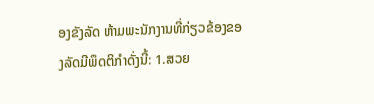ອງຂັງລັດ ຫ້າມພະນັກງານທີ່ກ່ຽວຂ້ອງຂອງລັດມີພຶດຕິກໍາດັ່ງນີ້: 1.ສວຍ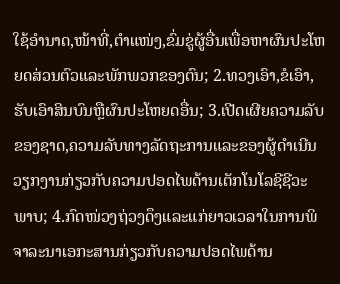ໃຊ້ອໍານາດ,ໜ້າທີ່,ຕໍາແໜ່ງ,ຂົ່ມຂູ່ຜູ້ອື່ນເພື່ອຫາຜົນປະໂຫຍດສ່ວນຕົວແລະພັກພວກຂອງຕົນ; 2.ທວງເອົາ,ຂໍເອົາ,ຮັບເອົາສິນບົນຫຼືຜົນປະໂຫຍດອື່ນ; 3.ເປີດເຜີຍຄວາມລັບຂອງຊາດ,ຄວາມລັບທາງລັດຖະການແລະຂອງຜູ້ດໍາເນີນວຽກງານກ່ຽວກັບຄວາມປອດໄພດ້ານເຕັກໂນໂລຊີຊີວະພາບ; 4.ກົດໜ່ວງຖ່ວງດຶງແລະແກ່ຍາວເວລາໃນການພິຈາລະນາເອກະສານກ່ຽວກັບຄວາມປອດໄພດ້ານ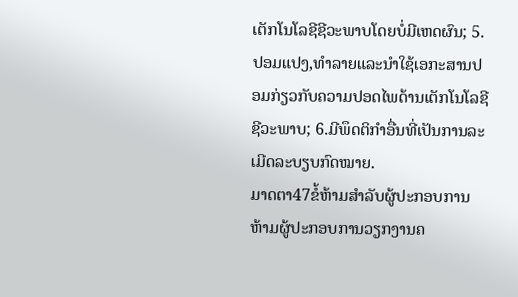ເຕັກໂນໂລຊີຊີວະພາບໂດຍບໍ່ມີເຫດຜົນ; 5.ປອມແປງ,ທໍາລາຍແລະນໍາໃຊ້ເອກະສານປອມກ່ຽວກັບຄວາມປອດໄພດ້ານເຕັກໂນໂລຊີຊີວະພາບ; 6.ມີພຶດຕິກໍາອື່ນທີ່ເປັນການລະເມີດລະບຽບກົດໝາຍ.
ມາດຕາ47ຂໍ້ຫ້າມສໍາລັບຜູ້ປະກອບການ ຫ້າມຜູ້ປະກອບການວຽກງານຄ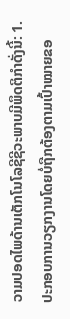ວາມປອດໄພດ້ານເຕັກໂນໂລຊີຊີວະພາບມີພຶດຕິກໍາດັ່ງນີ້: 1.ປະກອບການວຽກງານໂດຍບໍ່ຖືກຕ້ອງຕາມເປົ້າໝາຍຂອ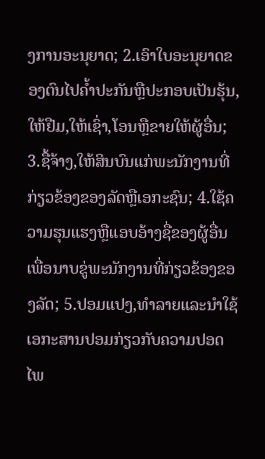ງການອະນຸຍາດ; 2.ເອົາໃບອະນຸຍາດຂອງຕົນໄປຄໍ້າປະກັນຫຼືປະກອບເປັນຮຸ້ນ,ໃຫ້ຢືມ,ໃຫ້ເຊົ່າ,ໂອນຫຼືຂາຍໃຫ້ຜູ້ອື່ນ; 3.ຊື້ຈ້າງ,ໃຫ້ສິນບົນແກ່ພະນັກງານທີ່ກ່ຽວຂ້ອງຂອງລັດຫຼືເອກະຊົນ; 4.ໃຊ້ຄວາມຮຸນແຮງຫຼືແອບອ້າງຊື່ຂອງຜູ້ອື່ນເພື່ອນາບຂູ່ພະນັກງານທີ່ກ່ຽວຂ້ອງຂອງລັດ; 5.ປອມແປງ,ທໍາລາຍແລະນໍາໃຊ້ເອກະສານປອມກ່ຽວກັບຄວາມປອດໄພ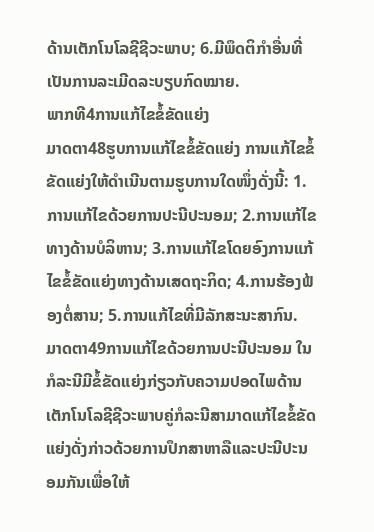ດ້ານເຕັກໂນໂລຊີຊີວະພາບ; 6.ມີພຶດຕິກໍາອື່ນທີ່ເປັນການລະເມີດລະບຽບກົດໝາຍ.
ພາກທີ4ການແກ້ໄຂຂໍ້ຂັດແຍ່ງ
ມາດຕາ48ຮູບການແກ້ໄຂຂໍ້ຂັດແຍ່ງ ການແກ້ໄຂຂໍ້ຂັດແຍ່ງໃຫ້ດໍາເນີນຕາມຮູບການໃດໜຶ່ງດັ່ງນີ້: 1.ການແກ້ໄຂດ້ວຍການປະນີປະນອມ; 2.ການແກ້ໄຂທາງດ້ານບໍລິຫານ; 3.ການແກ້ໄຂໂດຍອົງການແກ້ໄຂຂໍ້ຂັດແຍ່ງທາງດ້ານເສດຖະກິດ; 4.ການຮ້ອງຟ້ອງຕໍ່ສານ; 5.ການແກ້ໄຂທີ່ມີລັກສະນະສາກົນ.
ມາດຕາ49ການແກ້ໄຂດ້ວຍການປະນີປະນອມ ໃນກໍລະນີມີຂໍ້ຂັດແຍ່ງກ່ຽວກັບຄວາມປອດໄພດ້ານເຕັກໂນໂລຊີຊີວະພາບຄູ່ກໍລະນີສາມາດແກ້ໄຂຂໍ້ຂັດແຍ່ງດັ່ງກ່າວດ້ວຍການປຶກສາຫາລືແລະປະນີປະນອມກັນເພື່ອໃຫ້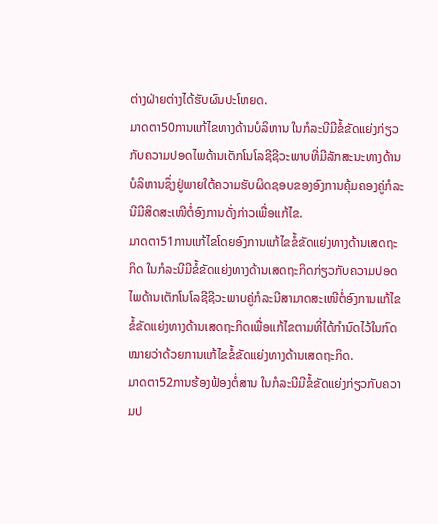ຕ່າງຝ່າຍຕ່າງໄດ້ຮັບຜົນປະໂຫຍດ.
ມາດຕາ50ການແກ້ໄຂທາງດ້ານບໍລິຫານ ໃນກໍລະນີມີຂໍ້ຂັດແຍ່ງກ່ຽວກັບຄວາມປອດໄພດ້ານເຕັກໂນໂລຊີຊີວະພາບທີ່ມີລັກສະນະທາງດ້ານບໍລິຫານຊຶ່ງຢູ່ພາຍໃຕ້ຄວາມຮັບຜິດຊອບຂອງອົງການຄຸ້ມຄອງຄູ່ກໍລະນີມີສິດສະເໜີຕໍ່ອົງການດັ່ງກ່າວເພື່ອແກ້ໄຂ.
ມາດຕາ51ການແກ້ໄຂໂດຍອົງການແກ້ໄຂຂໍ້ຂັດແຍ່ງທາງດ້ານເສດຖະກິດ ໃນກໍລະນີມີຂໍ້ຂັດແຍ່ງທາງດ້ານເສດຖະກິດກ່ຽວກັບຄວາມປອດໄພດ້ານເຕັກໂນໂລຊີຊີວະພາບຄູ່ກໍລະນີສາມາດສະເໜີຕໍ່ອົງການແກ້ໄຂຂໍ້ຂັດແຍ່ງທາງດ້ານເສດຖະກິດເພື່ອແກ້ໄຂຕາມທີ່ໄດ້ກໍານົດໄວ້ໃນກົດໝາຍວ່າດ້ວຍການແກ້ໄຂຂໍ້ຂັດແຍ່ງທາງດ້ານເສດຖະກິດ.
ມາດຕາ52ການຮ້ອງຟ້ອງຕໍ່ສານ ໃນກໍລະນີມີຂໍ້ຂັດແຍ່ງກ່ຽວກັບຄວາມປ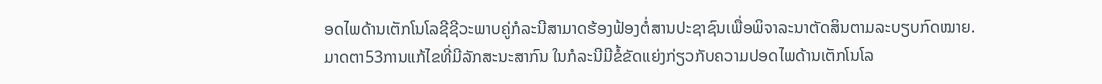ອດໄພດ້ານເຕັກໂນໂລຊີຊີວະພາບຄູ່ກໍລະນີສາມາດຮ້ອງຟ້ອງຕໍ່ສານປະຊາຊົນເພື່ອພິຈາລະນາຕັດສິນຕາມລະບຽບກົດໝາຍ.
ມາດຕາ53ການແກ້ໄຂທີ່ມີລັກສະນະສາກົນ ໃນກໍລະນີມີຂໍ້ຂັດແຍ່ງກ່ຽວກັບຄວາມປອດໄພດ້ານເຕັກໂນໂລ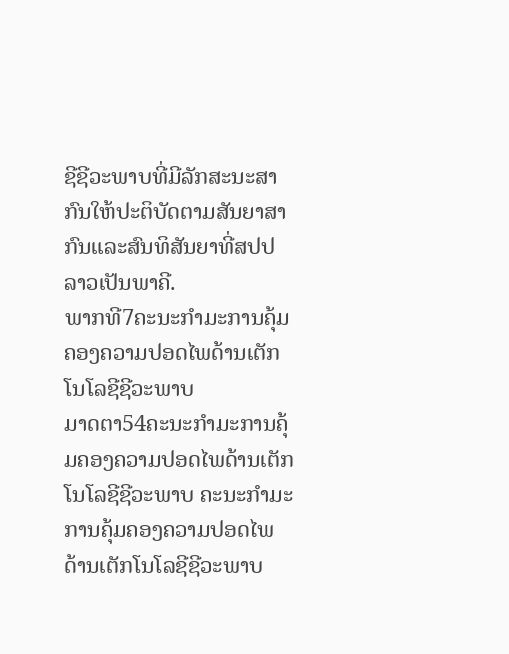ຊີຊີວະພາບທີ່ມີລັກສະນະສາກົນໃຫ້ປະຕິບັດຕາມສັນຍາສາກົນແລະສົນທິສັນຍາທີ່ສປປລາວເປັນພາຄີ.
ພາກທີ7ຄະນະກໍາມະການຄຸ້ມຄອງຄວາມປອດໄພດ້ານເຕັກໂນໂລຊີຊີວະພາບ
ມາດຕາ54ຄະນະກໍາມະການຄຸ້ມຄອງຄວາມປອດໄພດ້ານເຕັກໂນໂລຊີຊີວະພາບ ຄະນະກໍາມະການຄຸ້ມຄອງຄວາມປອດໄພດ້ານເຕັກໂນໂລຊີຊີວະພາບ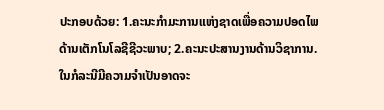ປະກອບດ້ວຍ: 1.ຄະນະກໍາມະການແຫ່ງຊາດເພື່ອຄວາມປອດໄພດ້ານເຕັກໂນໂລຊີຊີວະພາບ; 2.ຄະນະປະສານງານດ້ານວິຊາການ. ໃນກໍລະນີມີຄວາມຈໍາເປັນອາດຈະ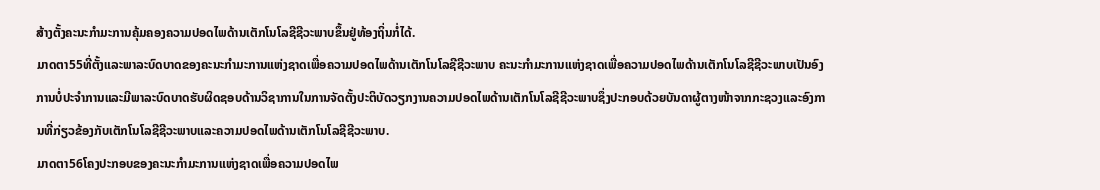ສ້າງຕັ້ງຄະນະກໍາມະການຄຸ້ມຄອງຄວາມປອດໄພດ້ານເຕັກໂນໂລຊີຊີວະພາບຂຶ້ນຢູ່ທ້ອງຖິ່ນກໍ່ໄດ້.
ມາດຕາ55ທີ່ຕັ້ງແລະພາລະບົດບາດຂອງຄະນະກໍາມະການແຫ່ງຊາດເພື່ອຄວາມປອດໄພດ້ານເຕັກໂນໂລຊີຊີວະພາບ ຄະນະກໍາມະການແຫ່ງຊາດເພື່ອຄວາມປອດໄພດ້ານເຕັກໂນໂລຊີຊີວະພາບເປັນອົງການບໍ່ປະຈໍາການແລະມີພາລະບົດບາດຮັບຜິດຊອບດ້ານວິຊາການໃນການຈັດຕັ້ງປະຕິບັດວຽກງານຄວາມປອດໄພດ້ານເຕັກໂນໂລຊີຊີວະພາບຊຶ່ງປະກອບດ້ວຍບັນດາຜູ້ຕາງໜ້າຈາກກະຊວງແລະອົງການທີ່ກ່ຽວຂ້ອງກັບເຕັກໂນໂລຊີຊີວະພາບແລະຄວາມປອດໄພດ້ານເຕັກໂນໂລຊີຊີວະພາບ.
ມາດຕາ56ໂຄງປະກອບຂອງຄະນະກໍາມະການແຫ່ງຊາດເພື່ອຄວາມປອດໄພ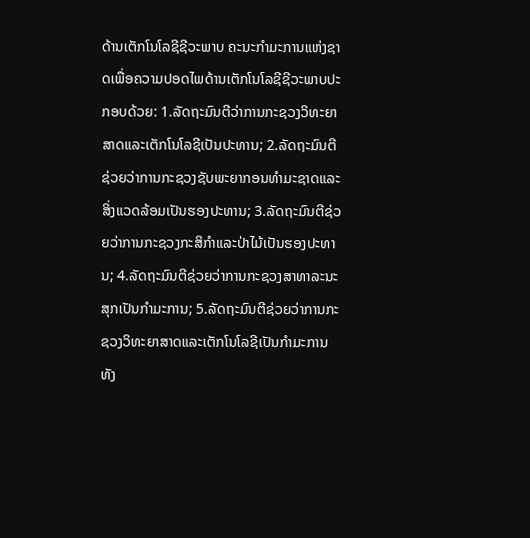ດ້ານເຕັກໂນໂລຊີຊີວະພາບ ຄະນະກໍາມະການແຫ່ງຊາດເພື່ອຄວາມປອດໄພດ້ານເຕັກໂນໂລຊີຊີວະພາບປະກອບດ້ວຍ: 1.ລັດຖະມົນຕີວ່າການກະຊວງວິທະຍາສາດແລະເຕັກໂນໂລຊີເປັນປະທານ; 2.ລັດຖະມົນຕີຊ່ວຍວ່າການກະຊວງຊັບພະຍາກອນທໍາມະຊາດແລະສິ່ງແວດລ້ອມເປັນຮອງປະທານ; 3.ລັດຖະມົນຕີຊ່ວຍວ່າການກະຊວງກະສິກໍາແລະປ່າໄມ້ເປັນຮອງປະທານ; 4.ລັດຖະມົນຕີຊ່ວຍວ່າການກະຊວງສາທາລະນະສຸກເປັນກໍາມະການ; 5.ລັດຖະມົນຕີຊ່ວຍວ່າການກະຊວງວິທະຍາສາດແລະເຕັກໂນໂລຊີເປັນກໍາມະການທັງ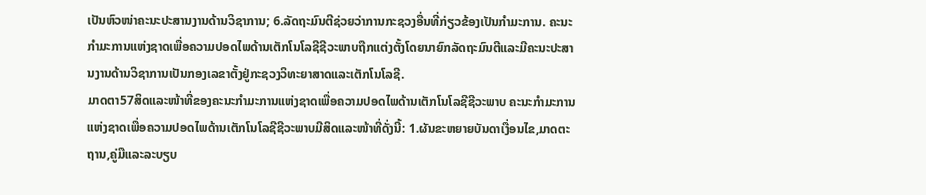ເປັນຫົວໜ່າຄະນະປະສານງານດ້ານວິຊາການ; 6.ລັດຖະມົນຕີຊ່ວຍວ່າການກະຊວງອື່ນທີ່ກ່ຽວຂ້ອງເປັນກໍາມະການ. ຄະນະກໍາມະການແຫ່ງຊາດເພື່ອຄວາມປອດໄພດ້ານເຕັກໂນໂລຊີຊີວະພາບຖືກແຕ່ງຕັ້ງໂດຍນາຍົກລັດຖະມົນຕີແລະມີຄະນະປະສານງານດ້ານວິຊາການເປັນກອງເລຂາຕັ້ງຢູ່ກະຊວງວິທະຍາສາດແລະເຕັກໂນໂລຊີ.
ມາດຕາ57ສິດແລະໜ້າທີ່ຂອງຄະນະກໍາມະການແຫ່ງຊາດເພື່ອຄວາມປອດໄພດ້ານເຕັກໂນໂລຊີຊີວະພາບ ຄະນະກໍາມະການແຫ່ງຊາດເພື່ອຄວາມປອດໄພດ້ານເຕັກໂນໂລຊີຊີວະພາບມີສິດແລະໜ້າທີ່ດັ່ງນີ້: 1.ຜັນຂະຫຍາຍບັນດາເງື່ອນໄຂ,ມາດຕະຖານ,ຄູ່ມືແລະລະບຽບ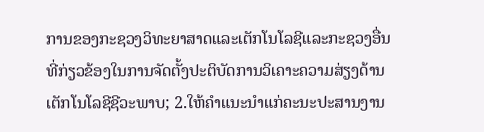ການຂອງກະຊວງວິທະຍາສາດແລະເຕັກໂນໂລຊີແລະກະຊວງອື່ນທີ່ກ່ຽວຂ້ອງໃນການຈັດຕັ້ງປະຕິບັດການວິເຄາະຄວາມສ່ຽງດ້ານເຕັກໂນໂລຊີຊີວະພາບ; 2.ໃຫ້ຄໍາແນະນໍາແກ່ຄະນະປະສານງານ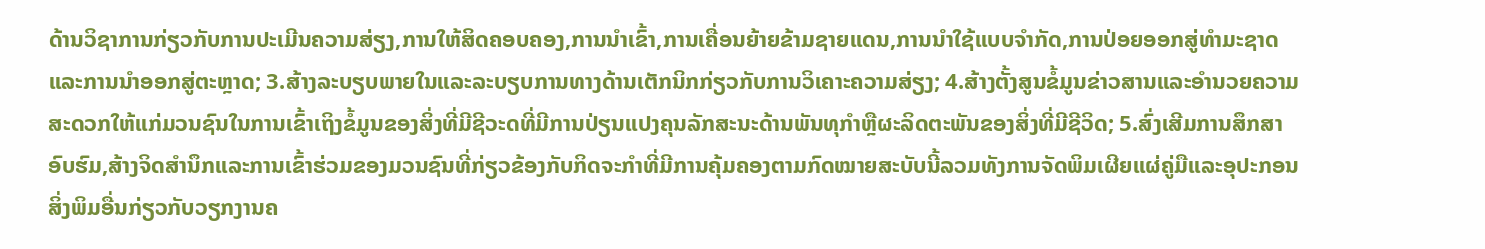ດ້ານວິຊາການກ່ຽວກັບການປະເມີນຄວາມສ່ຽງ,ການໃຫ້ສິດຄອບຄອງ,ການນໍາເຂົ້າ,ການເຄື່ອນຍ້າຍຂ້າມຊາຍແດນ,ການນໍາໃຊ້ແບບຈໍາກັດ,ການປ່ອຍອອກສູ່ທໍາມະຊາດແລະການນໍາອອກສູ່ຕະຫຼາດ; 3.ສ້າງລະບຽບພາຍໃນແລະລະບຽບການທາງດ້ານເຕັກນິກກ່ຽວກັບການວິເຄາະຄວາມສ່ຽງ; 4.ສ້າງຕັ້ງສູນຂໍ້ມູນຂ່າວສານແລະອໍານວຍຄວາມສະດວກໃຫ້ແກ່ມວນຊົນໃນການເຂົ້າເຖິງຂໍ້ມູນຂອງສິ່ງທີ່ມີຊີວະດທີ່ມີການປ່ຽນແປງຄຸນລັກສະນະດ້ານພັນທຸກໍາຫຼືຜະລິດຕະພັນຂອງສິ່ງທີ່ມີຊີວິດ; 5.ສົ່ງເສີມການສຶກສາອົບຮົມ,ສ້າງຈິດສໍານຶກແລະການເຂົ້າຮ່ວມຂອງມວນຊົນທີ່ກ່ຽວຂ້ອງກັບກິດຈະກໍາທີ່ມີການຄຸ້ມຄອງຕາມກົດໝາຍສະບັບນີ້ລວມທັງການຈັດພິມເຜີຍແຜ່ຄູ່ມືແລະອຸປະກອນສິ່ງພິມອື່ນກ່ຽວກັບວຽກງານຄ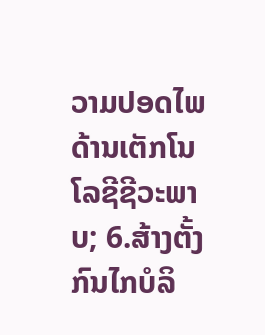ວາມປອດໄພດ້ານເຕັກໂນໂລຊີຊີວະພາບ; 6.ສ້າງຕັ້ງກົນໄກບໍລິ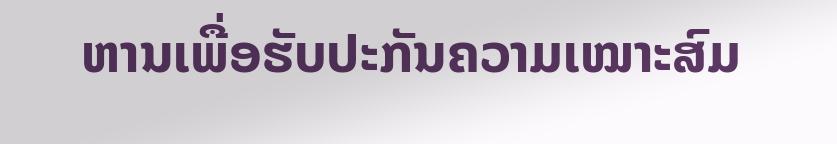ຫານເພື່ອຮັບປະກັນຄວາມເໝາະສົມ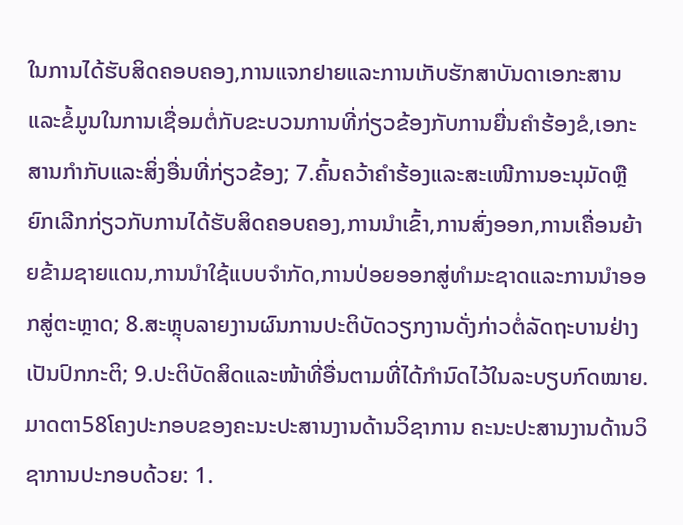ໃນການໄດ້ຮັບສິດຄອບຄອງ,ການແຈກຢາຍແລະການເກັບຮັກສາບັນດາເອກະສານແລະຂໍ້ມູນໃນການເຊື່ອມຕໍ່ກັບຂະບວນການທີ່ກ່ຽວຂ້ອງກັບການຍື່ນຄໍາຮ້ອງຂໍ,ເອກະສານກໍາກັບແລະສິ່ງອື່ນທີ່ກ່ຽວຂ້ອງ; 7.ຄົ້ນຄວ້າຄໍາຮ້ອງແລະສະເໜີການອະນຸມັດຫຼືຍົກເລີກກ່ຽວກັບການໄດ້ຮັບສິດຄອບຄອງ,ການນໍາເຂົ້າ,ການສົ່ງອອກ,ການເຄື່ອນຍ້າຍຂ້າມຊາຍແດນ,ການນໍາໃຊ້ແບບຈໍາກັດ,ການປ່ອຍອອກສູ່ທໍາມະຊາດແລະການນໍາອອກສູ່ຕະຫຼາດ; 8.ສະຫຼຸບລາຍງານຜົນການປະຕິບັດວຽກງານດັ່ງກ່າວຕໍ່ລັດຖະບານຢ່າງເປັນປົກກະຕິ; 9.ປະຕິບັດສິດແລະໜ້າທີ່ອື່ນຕາມທີ່ໄດ້ກໍານົດໄວ້ໃນລະບຽບກົດໝາຍ.
ມາດຕາ58ໂຄງປະກອບຂອງຄະນະປະສານງານດ້ານວິຊາການ ຄະນະປະສານງານດ້ານວິຊາການປະກອບດ້ວຍ: 1.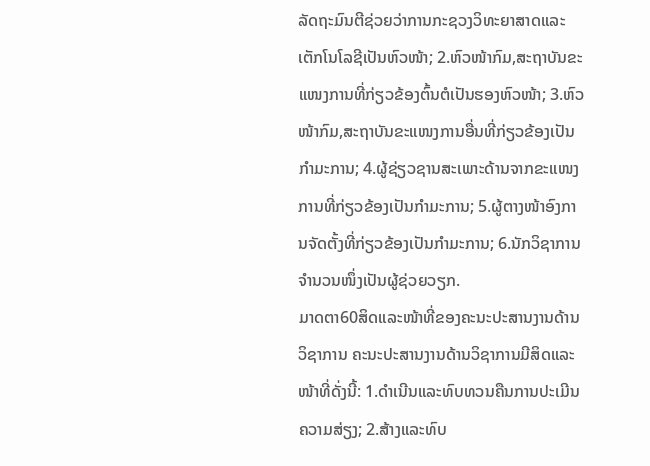ລັດຖະມົນຕີຊ່ວຍວ່າການກະຊວງວິທະຍາສາດແລະເຕັກໂນໂລຊີເປັນຫົວໜ້າ; 2.ຫົວໜ້າກົມ,ສະຖາບັນຂະແໜງການທີ່ກ່ຽວຂ້ອງຕົ້ນຕໍເປັນຮອງຫົວໜ້າ; 3.ຫົວໜ້າກົມ,ສະຖາບັນຂະແໜງການອື່ນທີ່ກ່ຽວຂ້ອງເປັນກໍາມະການ; 4.ຜູ້ຊ່ຽວຊານສະເພາະດ້ານຈາກຂະແໜງການທີ່ກ່ຽວຂ້ອງເປັນກໍາມະການ; 5.ຜູ້ຕາງໜ້າອົງການຈັດຕັ້ງທີ່ກ່ຽວຂ້ອງເປັນກໍາມະການ; 6.ນັກວິຊາການຈໍານວນໜຶ່ງເປັນຜູ້ຊ່ວຍວຽກ.
ມາດຕາ60ສິດແລະໜ້າທີ່ຂອງຄະນະປະສານງານດ້ານວິຊາການ ຄະນະປະສານງານດ້ານວິຊາການມີສິດແລະໜ້າທີ່ດັ່ງນີ້: 1.ດໍາເນີນແລະທົບທວນຄືນການປະເມີນຄວາມສ່ຽງ; 2.ສ້າງແລະທົບ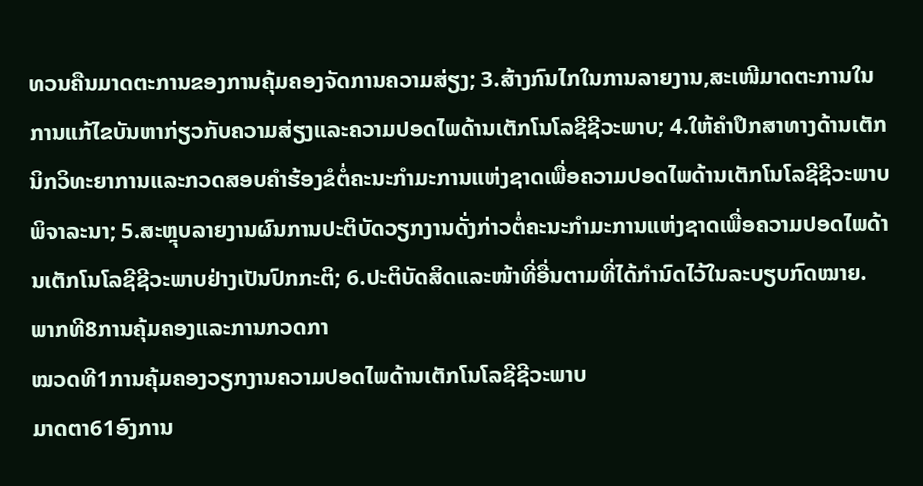ທວນຄືນມາດຕະການຂອງການຄຸ້ມຄອງຈັດການຄວາມສ່ຽງ; 3.ສ້າງກົນໄກໃນການລາຍງານ,ສະເໜີມາດຕະການໃນການແກ້ໄຂບັນຫາກ່ຽວກັບຄວາມສ່ຽງແລະຄວາມປອດໄພດ້ານເຕັກໂນໂລຊີຊີວະພາບ; 4.ໃຫ້ຄໍາປຶກສາທາງດ້ານເຕັກນິກວິທະຍາການແລະກວດສອບຄໍາຮ້ອງຂໍຕໍ່ຄະນະກໍາມະການແຫ່ງຊາດເພື່ອຄວາມປອດໄພດ້ານເຕັກໂນໂລຊີຊີວະພາບພິຈາລະນາ; 5.ສະຫຼຸບລາຍງານຜົນການປະຕິບັດວຽກງານດັ່ງກ່າວຕໍ່ຄະນະກໍາມະການແຫ່ງຊາດເພື່ອຄວາມປອດໄພດ້ານເຕັກໂນໂລຊີຊີວະພາບຢ່າງເປັນປົກກະຕິ; 6.ປະຕິບັດສິດແລະໜ້າທີ່ອື່ນຕາມທີ່ໄດ້ກໍານົດໄວ້ໃນລະບຽບກົດໝາຍ.
ພາກທີ8ການຄຸ້ມຄອງແລະການກວດກາ
ໝວດທີ1ການຄຸ້ມຄອງວຽກງານຄວາມປອດໄພດ້ານເຕັກໂນໂລຊີຊີວະພາບ
ມາດຕາ61ອົງການ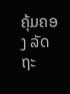ຄຸ້ມຄອງ ລັດຖະ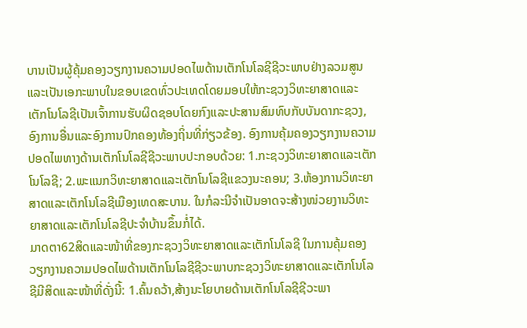ບານເປັນຜູ້ຄຸ້ມຄອງວຽກງານຄວາມປອດໄພດ້ານເຕັກໂນໂລຊີຊີວະພາບຢ່າງລວມສູນແລະເປັນເອກະພາບໃນຂອບເຂດທົ່ວປະເທດໂດຍມອບໃຫ້ກະຊວງວິທະຍາສາດແລະເຕັກໂນໂລຊີເປັນເຈົ້າການຮັບຜິດຊອບໂດຍກົງແລະປະສານສົມທົບກັບບັນດາກະຊວງ,ອົງການອື່ນແລະອົງການປົກຄອງທ້ອງຖິ່ນທີ່ກ່ຽວຂ້ອງ. ອົງການຄຸ້ມຄອງວຽກງານຄວາມປອດໄພທາງດ້ານເຕັກໂນໂລຊີຊີວະພາບປະກອບດ້ວຍ: 1.ກະຊວງວິທະຍາສາດແລະເຕັກໂນໂລຊີ; 2.ພະແນກວິທະຍາສາດແລະເຕັກໂນໂລຊີແຂວງນະຄອນ; 3.ຫ້ອງການວິທະຍາສາດແລະເຕັກໂນໂລຊີເມືອງເທດສະບານ. ໃນກໍລະນີຈໍາເປັນອາດຈະສ້າງໜ່ວຍງານວິທະຍາສາດແລະເຕັກໂນໂລຊີປະຈໍາບ້ານຂຶ້ນກໍ່ໄດ້.
ມາດຕາ62ສິດແລະໜ້າທີ່ຂອງກະຊວງວິທະຍາສາດແລະເຕັກໂນໂລຊີ ໃນການຄຸ້ມຄອງວຽກງານຄວາມປອດໄພດ້ານເຕັກໂນໂລຊີຊີວະພາບກະຊວງວິທະຍາສາດແລະເຕັກໂນໂລຊີມີສິດແລະໜ້າທີ່ດັ່ງນີ້: 1.ຄົ້ນຄວ້າ,ສ້າງນະໂຍບາຍດ້ານເຕັກໂນໂລຊີຊີວະພາ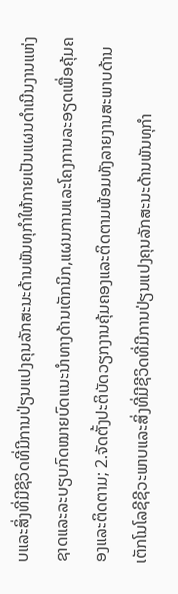ບແລະສິ່ງທີ່ມີຊີວິດທີ່ມີການປ່ຽນແປງຄຸນລັກສະນະດ້ານພັນທຸກໍາໃຫ້ກາຍເປັນແຜນດໍາເນີນງານແຫ່ງຊາດແລະລະບຽບກົດໝາຍບົດແນະນໍາທາງດ້ານເຕັກນິກ,ແຜນການແລະໂຄງການລະອຽດເພື່ອຄຸ້ມຄອງແລະຕິດຕາມ; 2.ຈັດຕັ້ງປະຕິບັດວຽກງານຄຸ້ມຄອງແລະຕິດຕາມພ້ອມທັງລາຍງານສະພາບດ້ານເຕັກໂນໂລຊີຊີວະພາບແລະສິ່ງທີ່ມີຊີວິດທີ່ມີການປ່ຽນແປງຄຸນລັກສະນະດ້ານພັນທຸກໍາ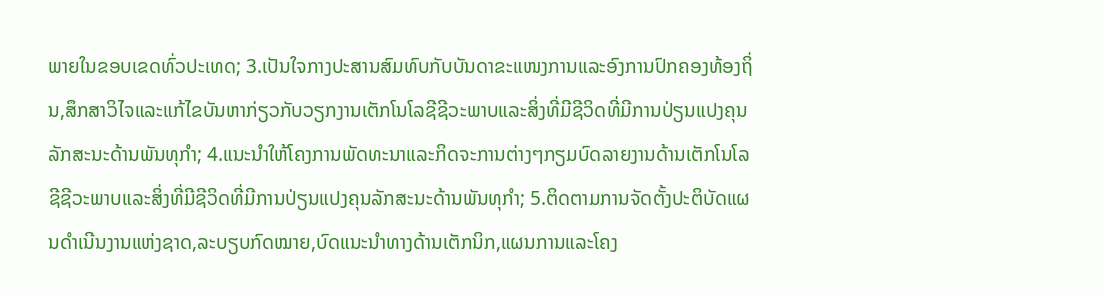ພາຍໃນຂອບເຂດທົ່ວປະເທດ; 3.ເປັນໃຈກາງປະສານສົມທົບກັບບັນດາຂະແໜງການແລະອົງການປົກຄອງທ້ອງຖິ່ນ,ສຶກສາວິໄຈແລະແກ້ໄຂບັນຫາກ່ຽວກັບວຽກງານເຕັກໂນໂລຊີຊີວະພາບແລະສິ່ງທີ່ມີຊີວິດທີ່ມີການປ່ຽນແປງຄຸນລັກສະນະດ້ານພັນທຸກໍາ; 4.ແນະນໍາໃຫ້ໂຄງການພັດທະນາແລະກິດຈະການຕ່າງໆກຽມບົດລາຍງານດ້ານເຕັກໂນໂລຊີຊີວະພາບແລະສິ່ງທີ່ມີຊີວິດທີ່ມີການປ່ຽນແປງຄຸນລັກສະນະດ້ານພັນທຸກໍາ; 5.ຕິດຕາມການຈັດຕັ້ງປະຕິບັດແຜນດໍາເນີນງານແຫ່ງຊາດ,ລະບຽບກົດໝາຍ,ບົດແນະນໍາທາງດ້ານເຕັກນິກ,ແຜນການແລະໂຄງ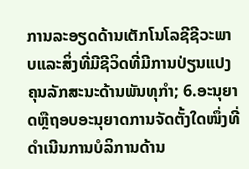ການລະອຽດດ້ານເຕັກໂນໂລຊີຊີວະພາບແລະສິ່ງທີ່ມີຊີວິດທີ່ມີການປ່ຽນແປງຄຸນລັກສະນະດ້ານພັນທຸກໍາ; 6.ອະນຸຍາດຫຼືຖອບອະນຸຍາດການຈັດຕັ້ງໃດໜຶ່ງທີ່ດໍາເນີນການບໍລິການດ້ານ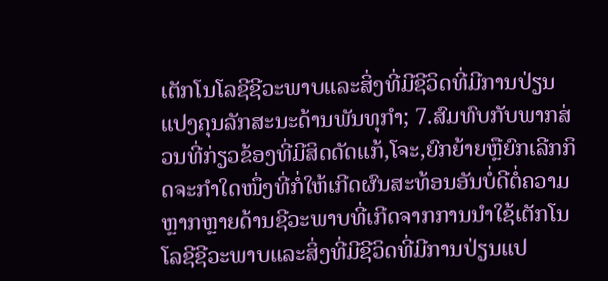ເຕັກໂນໂລຊີຊີວະພາບແລະສິ່ງທີ່ມີຊີວິດທີ່ມີການປ່ຽນແປງຄຸນລັກສະນະດ້ານພັນທຸກໍາ; 7.ສົມທົບກັບພາກສ່ວນທີ່ກ່ຽວຂ້ອງທີ່ມີສິດດັດແກ້,ໂຈະ,ຍົກຍ້າຍຫຼືຍົກເລີກກິດຈະກໍາໃດໜຶ່ງທີ່ກໍ່ໃຫ້ເກີດຜົນສະທ້ອນອັນບໍ່ດີຕໍ່ຄວາມຫຼາກຫຼາຍດ້ານຊີວະພາບທີ່ເກີດຈາກການນໍາໃຊ້ເຕັກໂນໂລຊີຊີວະພາບແລະສິ່ງທີ່ມີຊີວິດທີ່ມີການປ່ຽນແປ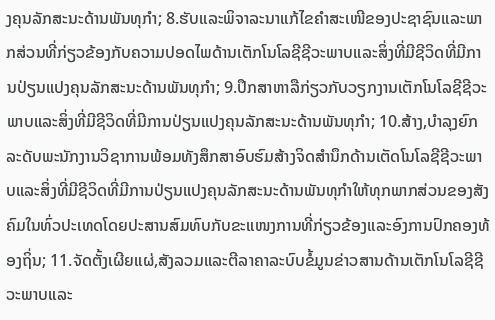ງຄຸນລັກສະນະດ້ານພັນທຸກໍາ; 8.ຮັບແລະພິຈາລະນາແກ້ໄຂຄໍາສະເໜີຂອງປະຊາຊົນແລະພາກສ່ວນທີ່ກ່ຽວຂ້ອງກັບຄວາມປອດໄພດ້ານເຕັກໂນໂລຊີຊີວະພາບແລະສິ່ງທີ່ມີຊີວິດທີ່ມີການປ່ຽນແປງຄຸນລັກສະນະດ້ານພັນທຸກໍາ; 9.ປຶກສາຫາລືກ່ຽວກັບວຽກງານເຕັກໂນໂລຊີຊີວະພາບແລະສິ່ງທີ່ມີຊີວິດທີ່ມີການປ່ຽນແປງຄຸນລັກສະນະດ້ານພັນທຸກໍາ; 10.ສ້າງ,ບໍາລຸງຍົກລະດັບພະນັກງານວິຊາການພ້ອມທັງສຶກສາອົບຮົມສ້າງຈິດສໍານຶກດ້ານເຕັດໂນໂລຊີຊີວະພາບແລະສິ່ງທີ່ມີຊີວິດທີ່ມີການປ່ຽນແປງຄຸນລັກສະນະດ້ານພັນທຸກໍາໃຫ້ທຸກພາກສ່ວນຂອງສັງຄົມໃນທົ່ວປະເທດໂດຍປະສານສົມທົບກັບຂະແໜງການທີ່ກ່ຽວຂ້ອງແລະອົງການປົກຄອງທ້ອງຖິ່ນ; 11.ຈັດຕັ້ງເຜີຍແຜ່,ສັງລວມແລະຕີລາຄາລະບົບຂໍ້ມູນຂ່າວສານດ້ານເຕັກໂນໂລຊີຊີວະພາບແລະ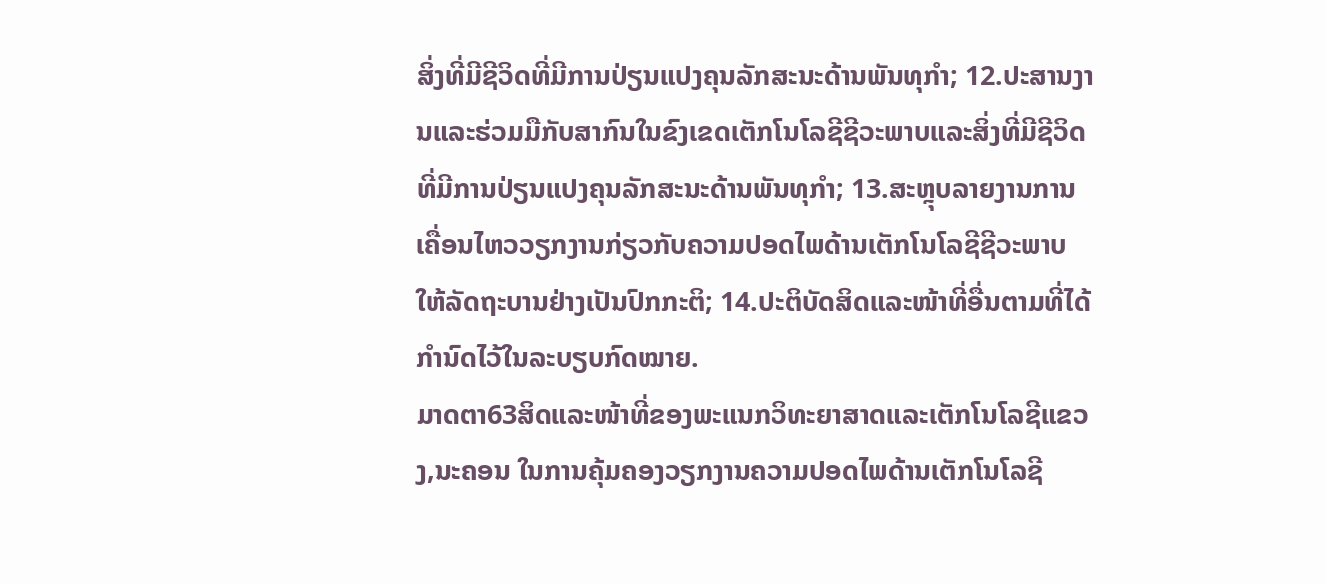ສິ່ງທີ່ມີຊີວິດທີ່ມີການປ່ຽນແປງຄຸນລັກສະນະດ້ານພັນທຸກໍາ; 12.ປະສານງານແລະຮ່ວມມືກັບສາກົນໃນຂົງເຂດເຕັກໂນໂລຊີຊີວະພາບແລະສິ່ງທີ່ມີຊີວິດທີ່ມີການປ່ຽນແປງຄຸນລັກສະນະດ້ານພັນທຸກໍາ; 13.ສະຫຼຸບລາຍງານການເຄື່ອນໄຫວວຽກງານກ່ຽວກັບຄວາມປອດໄພດ້ານເຕັກໂນໂລຊີຊີວະພາບໃຫ້ລັດຖະບານຢ່າງເປັນປົກກະຕິ; 14.ປະຕິບັດສິດແລະໜ້າທີ່ອື່ນຕາມທີ່ໄດ້ກໍານົດໄວ້ໃນລະບຽບກົດໝາຍ.
ມາດຕາ63ສິດແລະໜ້າທີ່ຂອງພະແນກວິທະຍາສາດແລະເຕັກໂນໂລຊີແຂວງ,ນະຄອນ ໃນການຄຸ້ມຄອງວຽກງານຄວາມປອດໄພດ້ານເຕັກໂນໂລຊີ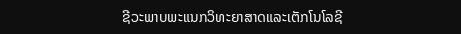ຊີວະພາບພະແນກວິທະຍາສາດແລະເຕັກໂນໂລຊີ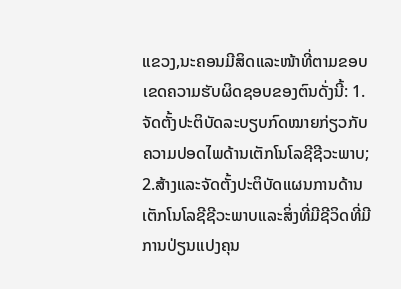ແຂວງ,ນະຄອນມີສິດແລະໜ້າທີ່ຕາມຂອບເຂດຄວາມຮັບຜິດຊອບຂອງຕົນດັ່ງນີ້: 1.ຈັດຕັ້ງປະຕິບັດລະບຽບກົດໝາຍກ່ຽວກັບຄວາມປອດໄພດ້ານເຕັກໂນໂລຊີຊີວະພາບ; 2.ສ້າງແລະຈັດຕັ້ງປະຕິບັດແຜນການດ້ານເຕັກໂນໂລຊີຊີວະພາບແລະສິ່ງທີ່ມີຊີວິດທີ່ມີການປ່ຽນແປງຄຸນ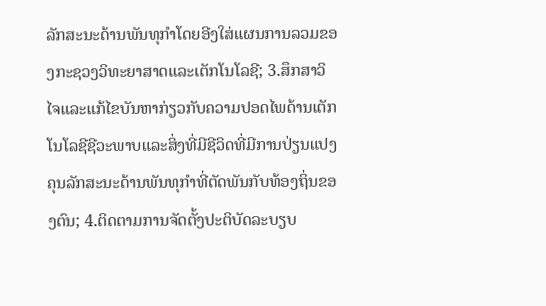ລັກສະນະດ້ານພັນທຸກໍາໂດຍອີງໃສ່ແຜນການລວມຂອງກະຊວງວິທະຍາສາດແລະເຕັກໂນໂລຊີ; 3.ສຶກສາວິໄຈແລະແກ້ໄຂບັນຫາກ່ຽວກັບຄວາມປອດໄພດ້ານເຕັກໂນໂລຊີຊີວະພາບແລະສິ່ງທີ່ມີຊີວິດທີ່ມີການປ່ຽນແປງຄຸນລັກສະນະດ້ານພັນທຸກໍາທີ່ຕັດພັນກັບທ້ອງຖິ່ນຂອງຕົນ; 4.ຕິດຕາມການຈັດຕັ້ງປະຕິບັດລະບຽບ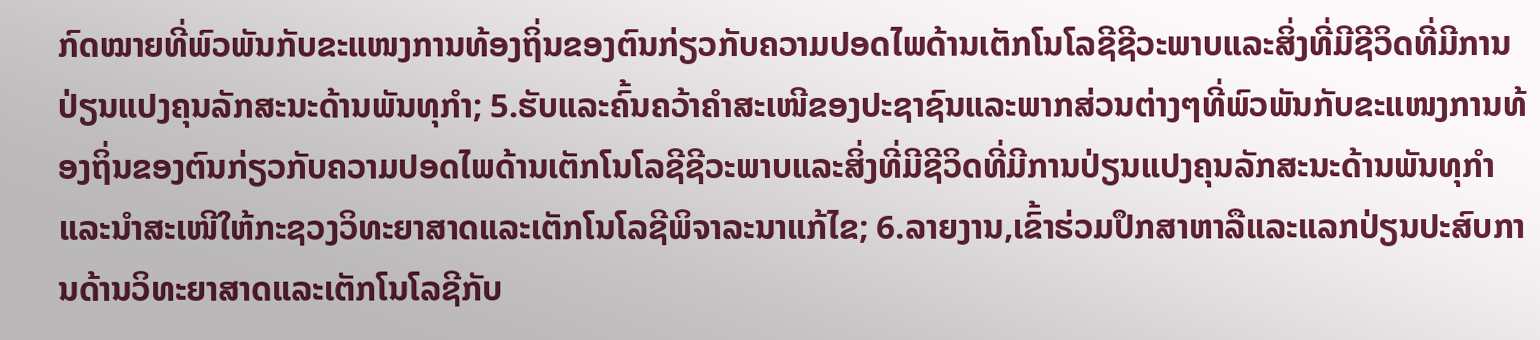ກົດໝາຍທີ່ພົວພັນກັບຂະແໜງການທ້ອງຖິ່ນຂອງຕົນກ່ຽວກັບຄວາມປອດໄພດ້ານເຕັກໂນໂລຊີຊີວະພາບແລະສິ່ງທີ່ມີຊີວິດທີ່ມີການປ່ຽນແປງຄຸນລັກສະນະດ້ານພັນທຸກໍາ; 5.ຮັບແລະຄົ້ນຄວ້າຄໍາສະເໜີຂອງປະຊາຊົນແລະພາກສ່ວນຕ່າງໆທີ່ພົວພັນກັບຂະແໜງການທ້ອງຖິ່ນຂອງຕົນກ່ຽວກັບຄວາມປອດໄພດ້ານເຕັກໂນໂລຊີຊີວະພາບແລະສິ່ງທີ່ມີຊີວິດທີ່ມີການປ່ຽນແປງຄຸນລັກສະນະດ້ານພັນທຸກໍາແລະນໍາສະເໜີໃຫ້ກະຊວງວິທະຍາສາດແລະເຕັກໂນໂລຊີພິຈາລະນາແກ້ໄຂ; 6.ລາຍງານ,ເຂົ້າຮ່ວມປຶກສາຫາລືແລະແລກປ່ຽນປະສົບການດ້ານວິທະຍາສາດແລະເຕັກໂນໂລຊີກັບ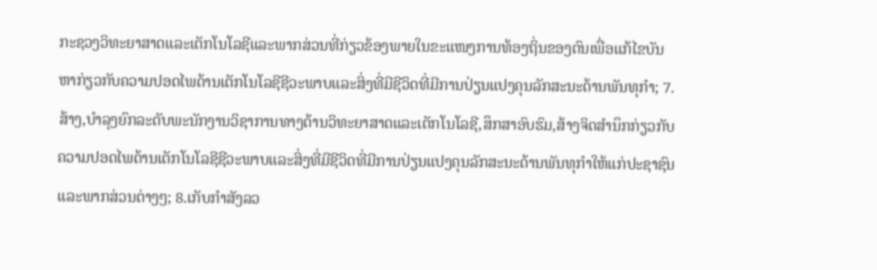ກະຊວງວິທະຍາສາດແລະເຕັກໂນໂລຊີແລະພາກສ່ວນທີ່ກ່ຽວຂ້ອງພາຍໃນຂະແໜງການທ້ອງຖິ່ນຂອງຕົນເພື່ອແກ້ໄຂບັນຫາກ່ຽວກັບຄວາມປອດໄພດ້ານເຕັກໂນໂລຊີຊີວະພາບແລະສິ່ງທີ່ມີຊີວິດທີ່ມີການປ່ຽນແປງຄຸນລັກສະນະດ້ານພັນທຸກໍາ; 7.ສ້າງ,ບໍາລຸງຍົກລະດັບພະນັກງານວິຊາການທາງດ້ານວິທະຍາສາດແລະເຕັກໂນໂລຊີ,ສຶກສາອົບຮົມ,ສ້າງຈິດສໍານຶກກ່ຽວກັບຄວາມປອດໄພດ້ານເຕັກໂນໂລຊີຊີວະພາບແລະສິ່ງທີ່ມີຊີວິດທີ່ມີການປ່ຽນແປງຄຸນລັກສະນະດ້ານພັນທຸກໍາໃຫ້ແກ່ປະຊາຊົນແລະພາກສ່ວນຕ່າງໆ; 8.ເກັບກໍາສັງລວ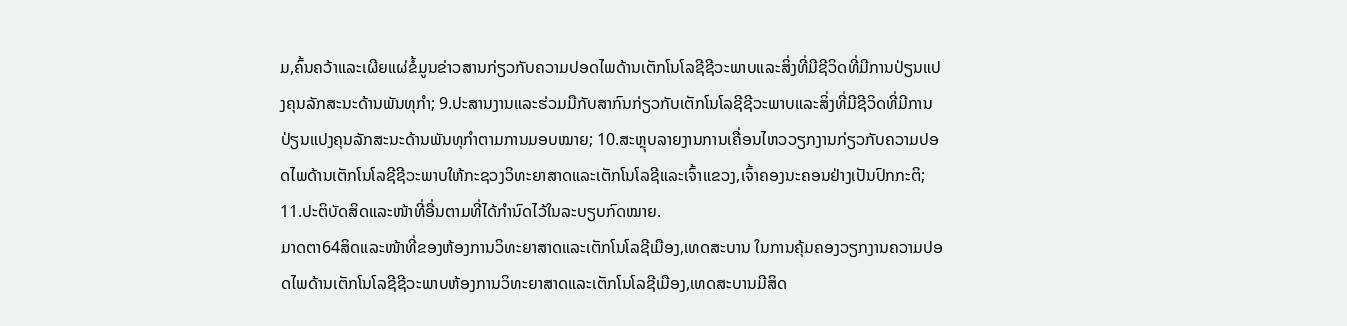ມ,ຄົ້ນຄວ້າແລະເຜີຍແຜ່ຂໍ້ມູນຂ່າວສານກ່ຽວກັບຄວາມປອດໄພດ້ານເຕັກໂນໂລຊີຊີວະພາບແລະສິ່ງທີ່ມີຊີວິດທີ່ມີການປ່ຽນແປງຄຸນລັກສະນະດ້ານພັນທຸກໍາ; 9.ປະສານງານແລະຮ່ວມມືກັບສາກົນກ່ຽວກັບເຕັກໂນໂລຊີຊີວະພາບແລະສິ່ງທີ່ມີຊີວິດທີ່ມີການປ່ຽນແປງຄຸນລັກສະນະດ້ານພັນທຸກໍາຕາມການມອບໝາຍ; 10.ສະຫຼຸບລາຍງານການເຄື່ອນໄຫວວຽກງານກ່ຽວກັບຄວາມປອດໄພດ້ານເຕັກໂນໂລຊີຊີວະພາບໃຫ້ກະຊວງວິທະຍາສາດແລະເຕັກໂນໂລຊີແລະເຈົ້າແຂວງ,ເຈົ້າຄອງນະຄອນຢ່າງເປັນປົກກະຕິ; 11.ປະຕິບັດສິດແລະໜ້າທີ່ອື່ນຕາມທີ່ໄດ້ກໍານົດໄວ້ໃນລະບຽບກົດໝາຍ.
ມາດຕາ64ສິດແລະໜ້າທີ່ຂອງຫ້ອງການວິທະຍາສາດແລະເຕັກໂນໂລຊີເມືອງ,ເທດສະບານ ໃນການຄຸ້ມຄອງວຽກງານຄວາມປອດໄພດ້ານເຕັກໂນໂລຊີຊີວະພາບຫ້ອງການວິທະຍາສາດແລະເຕັກໂນໂລຊີເມືອງ,ເທດສະບານມີສິດ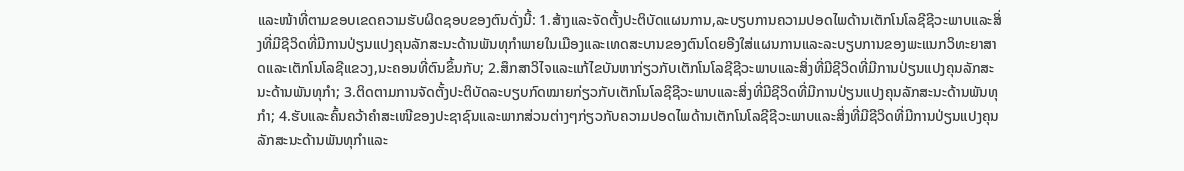ແລະໜ້າທີ່ຕາມຂອບເຂດຄວາມຮັບຜິດຊອບຂອງຕົນດັ່ງນີ້: 1.ສ້າງແລະຈັດຕັ້ງປະຕິບັດແຜນການ,ລະບຽບການຄວາມປອດໄພດ້ານເຕັກໂນໂລຊີຊີວະພາບແລະສິ່ງທີ່ມີຊີວິດທີ່ມີການປ່ຽນແປງຄຸນລັກສະນະດ້ານພັນທຸກໍາພາຍໃນເມືອງແລະເທດສະບານຂອງຕົນໂດຍອີງໃສ່ແຜນການແລະລະບຽບການຂອງພະແນກວິທະຍາສາດແລະເຕັກໂນໂລຊີແຂວງ,ນະຄອນທີ່ຕົນຂຶ້ນກັບ; 2.ສຶກສາວິໄຈແລະແກ້ໄຂບັນຫາກ່ຽວກັບເຕັກໂນໂລຊີຊີວະພາບແລະສິ່ງທີ່ມີຊີວິດທີ່ມີການປ່ຽນແປງຄຸນລັກສະນະດ້ານພັນທຸກໍາ; 3.ຕິດຕາມການຈັດຕັ້ງປະຕິບັດລະບຽບກົດໝາຍກ່ຽວກັບເຕັກໂນໂລຊີຊີວະພາບແລະສິ່ງທີ່ມີຊີວິດທີ່ມີການປ່ຽນແປງຄຸນລັກສະນະດ້ານພັນທຸກໍາ; 4.ຮັບແລະຄົ້ນຄວ້າຄໍາສະເໜີຂອງປະຊາຊົນແລະພາກສ່ວນຕ່າງໆກ່ຽວກັບຄວາມປອດໄພດ້ານເຕັກໂນໂລຊີຊີວະພາບແລະສິ່ງທີ່ມີຊີວິດທີ່ມີການປ່ຽນແປງຄຸນລັກສະນະດ້ານພັນທຸກໍາແລະ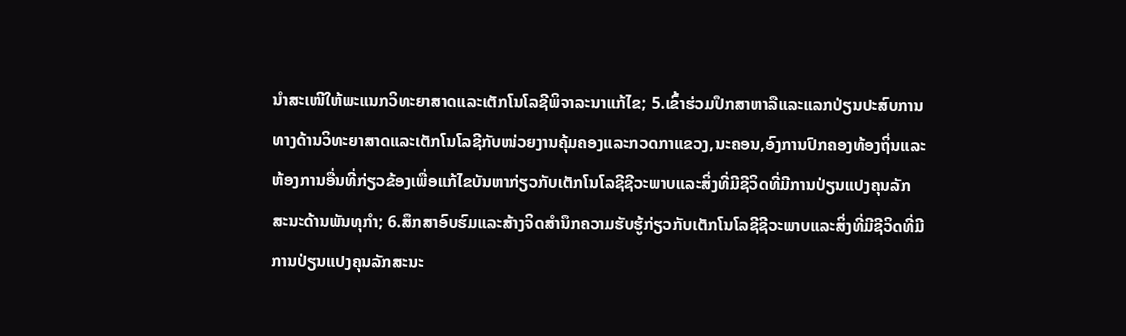ນໍາສະເໜີໃຫ້ພະແນກວິທະຍາສາດແລະເຕັກໂນໂລຊີພິຈາລະນາແກ້ໄຂ; 5.ເຂົ້າຮ່ວມປຶກສາຫາລືແລະແລກປ່ຽນປະສົບການທາງດ້ານວິທະຍາສາດແລະເຕັກໂນໂລຊີກັບໜ່ວຍງານຄຸ້ມຄອງແລະກວດກາແຂວງ,ນະຄອນ,ອົງການປົກຄອງທ້ອງຖິ່ນແລະຫ້ອງການອື່ນທີ່ກ່ຽວຂ້ອງເພື່ອແກ້ໄຂບັນຫາກ່ຽວກັບເຕັກໂນໂລຊີຊີວະພາບແລະສິ່ງທີ່ມີຊີວິດທີ່ມີການປ່ຽນແປງຄຸນລັກສະນະດ້ານພັນທຸກໍາ; 6.ສຶກສາອົບຮົມແລະສ້າງຈິດສໍານຶກຄວາມຮັບຮູ້ກ່ຽວກັບເຕັກໂນໂລຊີຊີວະພາບແລະສິ່ງທີ່ມີຊີວິດທີ່ມີການປ່ຽນແປງຄຸນລັກສະນະ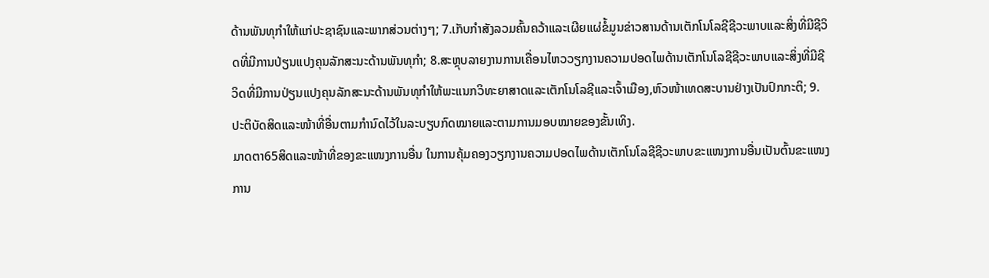ດ້ານພັນທຸກໍາໃຫ້ແກ່ປະຊາຊົນແລະພາກສ່ວນຕ່າງໆ; 7.ເກັບກໍາສັງລວມຄົ້ນຄວ້າແລະເຜີຍແຜ່ຂໍ້ມູນຂ່າວສານດ້ານເຕັກໂນໂລຊີຊີວະພາບແລະສິ່ງທີ່ມີຊີວິດທີ່ມີການປ່ຽນແປງຄຸນລັກສະນະດ້ານພັນທຸກໍາ; 8.ສະຫຼຸບລາຍງານການເຄື່ອນໄຫວວຽກງານຄວາມປອດໄພດ້ານເຕັກໂນໂລຊີຊີວະພາບແລະສິ່ງທີ່ມີຊີວິດທີ່ມີການປ່ຽນແປງຄຸນລັກສະນະດ້ານພັນທຸກໍາໃຫ້ພະແນກວິທະຍາສາດແລະເຕັກໂນໂລຊີແລະເຈົ້າເມືອງ,ຫົວໜ້າເທດສະບານຢ່າງເປັນປົກກະຕິ; 9.ປະຕິບັດສິດແລະໜ້າທີ່ອື່ນຕາມກໍານົດໄວ້ໃນລະບຽບກົດໝາຍແລະຕາມການມອບໝາຍຂອງຂັ້ນເທິງ.
ມາດຕາ65ສິດແລະໜ້າທີ່ຂອງຂະແໜງການອື່ນ ໃນການຄຸ້ມຄອງວຽກງານຄວາມປອດໄພດ້ານເຕັກໂນໂລຊີຊີວະພາບຂະແໜງການອື່ນເປັນຕົ້ນຂະແໜງການ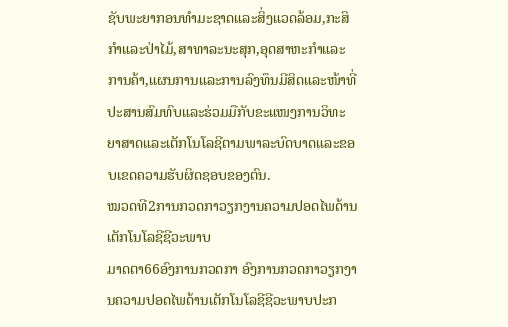ຊັບພະຍາກອນທໍາມະຊາດແລະສິ່ງແວດລ້ອມ,ກະສິກໍາແລະປ່າໄມ້,ສາທາລະນະສຸກ,ອຸດສາຫະກໍາແລະການຄ້າ,ແຜນການແລະການລົງທຶນມີສິດແລະໜ້າທີ່ປະສານສົມທົບແລະຮ່ວມມືກັບຂະແໜງການວິທະຍາສາດແລະເຕັກໂນໂລຊີຕາມພາລະບົດບາດແລະຂອບເຂດຄວາມຮັບຜິດຊອບຂອງຕົນ.
ໝວດທີ2ການກວດກາວຽກງານຄວາມປອດໄພດ້ານເຕັກໂນໂລຊີຊີວະພາບ
ມາດຕາ66ອົງການກວດກາ ອົງການກວດກາວຽກງານຄວາມປອດໄພດ້ານເຕັກໂນໂລຊີຊີວະພາບປະກ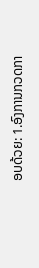ອບດ້ວຍ: 1.ອົງການກວດກາ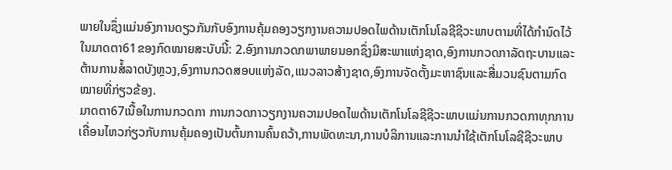ພາຍໃນຊຶ່ງແມ່ນອົງການດຽວກັນກັບອົງການຄຸ້ມຄອງວຽກງານຄວາມປອດໄພດ້ານເຕັກໂນໂລຊີຊີວະພາບຕາມທີ່ໄດ້ກໍານົດໄວ້ໃນມາດຕາ61ຂອງກົດໝາຍສະບັບນີ້: 2.ອົງການກວດກພາພາຍນອກຊຶ່ງມີສະພາແຫ່ງຊາດ,ອົງການກວດກາລັດຖະບານແລະຕ້ານການສໍ້ລາດບັງຫຼວງ,ອົງການກວດສອບແຫ່ງລັດ,ແນວລາວສ້າງຊາດ,ອົງການຈັດຕັ້ງມະຫາຊົນແລະສື່ມວນຊົນຕາມກົດໝາຍທີ່ກ່ຽວຂ້ອງ.
ມາດຕາ67ເນື້ອໃນການກວດກາ ການກວດກາວຽກງານຄວາມປອດໄພດ້ານເຕັກໂນໂລຊີຊີວະພາບແມ່ນການກວດກາທຸກການເຄື່ອນໄຫວກ່ຽວກັບການຄຸ້ມຄອງເປັນຕົ້ນການຄົ້ນຄວ້າ,ການພັດທະນາ,ການບໍລິການແລະການນໍາໃຊ້ເຕັກໂນໂລຊີຊີວະພາບ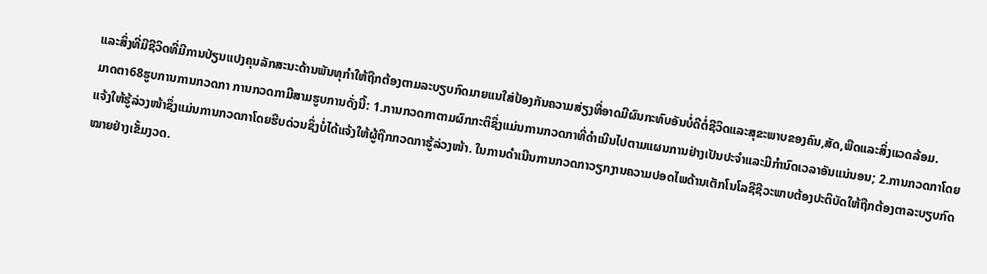ແລະສິ່ງທີ່ມີຊີວິດທີ່ມີການປ່ຽນແປງຄຸນລັກສະນະດ້ານພັນທຸກໍາໃຫ້ຖືກຕ້ອງຕາມລະບຽບກົດມາຍແນໃສ່ປ້ອງກັນຄວາມສ່ຽງທີ່ອາດມີຜົນກະທົບອັນບໍ່ດີຕໍ່ຊີວິດແລະສຸຂະພາບຂອງຄົນ,ສັດ,ພືດແລະສິ່ງແວດລ້ອມ.
ມາດຕາ68ຮູບການການກວດກາ ການກວດກາມີສາມຮູບການດັ່ງນີ້: 1.ການກວດກາຕາມຜົກກະຕິຊຶ່ງແມ່ນການກວດກາທີ່ດໍາເນີນໄປຕາມແຜນການຢ່າງເປັນປະຈໍາແລະມີກໍານົດເວລາອັນແນ່ນອນ; 2.ການກວດກາໂດຍແຈ້ງໃຫ້ຮູ້ລ່ວງໜ້າຊຶ່ງແມ່ນການກວດກາໂດຍຮີບດ່ວນຊຶ່ງບໍ່ໄດ້ແຈ້ງໃຫ້ຜູ້ຖືກກວດກາຮູ້ລ່ວງໜ້າ. ໃນການດໍາເນີນການກວດກາວຽກງານຄວາມປອດໄພດ້ານເຕັກໂນໂລຊີຊີວະພາບຕ້ອງປະຕິບັດໃຫ້ຖືກຕ້ອງຕາລະບຽບກົດໝາຍຢ່າງເຂັ້ມງວດ.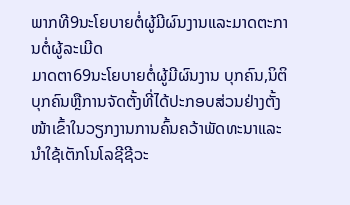ພາກທີ9ນະໂຍບາຍຕໍ່ຜູ້ມີຜົນງານແລະມາດຕະການຕໍ່ຜູ້ລະເມີດ
ມາດຕາ69ນະໂຍບາຍຕໍ່ຜູ້ມີຜົນງານ ບຸກຄົນ,ນິຕິບຸກຄົນຫຼືການຈັດຕັ້ງທີ່ໄດ້ປະກອບສ່ວນຢ່າງຕັ້ງໜ້າເຂົ້າໃນວຽກງານການຄົ້ນຄວ້າພັດທະນາແລະນໍາໃຊ້ເຕັກໂນໂລຊີຊີວະ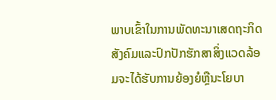ພາບເຂົ້າໃນການພັດທະນາເສດຖະກິດສັງຄົມແລະປົກປັກຮັກສາສິ່ງແວດລ້ອມຈະໄດ້ຮັບການຍ້ອງຍໍຫຼືນະໂຍບາ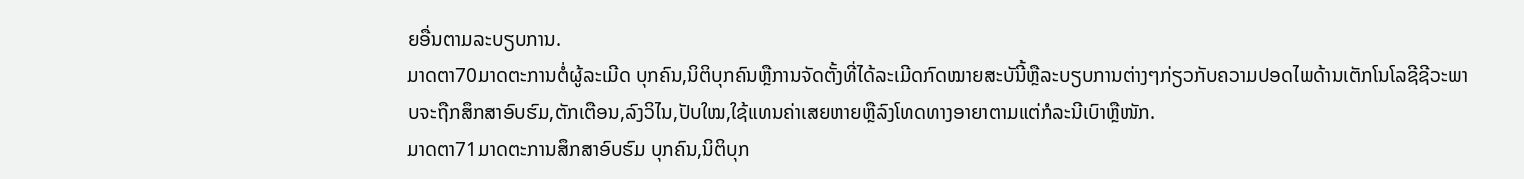ຍອື່ນຕາມລະບຽບການ.
ມາດຕາ70ມາດຕະການຕໍ່ຜູ້ລະເມີດ ບຸກຄົນ,ນິຕິບຸກຄົນຫຼືການຈັດຕັ້ງທີ່ໄດ້ລະເມີດກົດໝາຍສະບັນີ້ຫຼືລະບຽບການຕ່າງໆກ່ຽວກັບຄວາມປອດໄພດ້ານເຕັກໂນໂລຊີຊີວະພາບຈະຖືກສຶກສາອົບຮົມ,ຕັກເຕືອນ,ລົງວິໄນ,ປັບໃໝ,ໃຊ້ແທນຄ່າເສຍຫາຍຫຼືລົງໂທດທາງອາຍາຕາມແຕ່ກໍລະນີເບົາຫຼືໜັກ.
ມາດຕາ71ມາດຕະການສຶກສາອົບຮົມ ບຸກຄົນ,ນິຕິບຸກ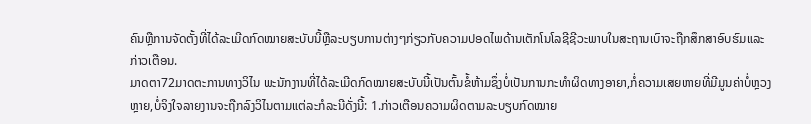ຄົນຫຼືການຈັດຕັ້ງທີ່ໄດ້ລະເມີດກົດໝາຍສະບັບນີ້ຫຼືລະບຽບການຕ່າງໆກ່ຽວກັບຄວາມປອດໄພດ້ານເຕັກໂນໂລຊີຊີວະພາບໃນສະຖານເບົາຈະຖືກສຶກສາອົບຮົມແລະກ່າວເຕືອນ.
ມາດຕາ72ມາດຕະການທາງວິໄນ ພະນັກງານທີ່ໄດ້ລະເມີດກົດໝາຍສະບັບນີ້ເປັນຕົ້ນຂໍ້ຫ້າມຊຶ່ງບໍ່ເປັນການກະທໍາຜິດທາງອາຍາ,ກໍ່ຄວາມເສຍຫາຍທີ່ມີມູນຄ່າບໍ່ຫຼວງຫຼາຍ,ບໍ່ຈິງໃຈລາຍງານຈະຖືກລົງວິໄນຕາມແຕ່ລະກໍລະນີດັ່ງນີ້: 1.ກ່າວເຕືອນຄວາມຜິດຕາມລະບຽບກົດໝາຍ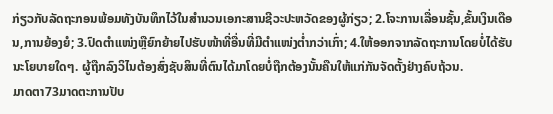ກ່ຽວກັບລັດຖະກອນພ້ອມທັງບັນທຶກໄວ້ໃນສໍານວນເອກະສານຊີວະປະຫວັດຂອງຜູ້ກ່ຽວ; 2.ໂຈະການເລື່ອນຊັ້ນ,ຂັ້ນເງິນເດືອນ,ການຍ້ອງຍໍ; 3.ປົດຕໍາແໜ່ງຫຼືຍົກຍ້າຍໄປຮັບໜ້າທີ່ອື່ນທີ່ມີຕໍາແໜ່ງຕໍ່າກວ່າເກົ່າ; 4.ໃຫ້ອອກຈາກລັດຖະການໂດຍບໍ່ໄດ້ຮັບນະໂຍບາຍໃດໆ. ຜູ້ຖືກລົງວິໄນຕ້ອງສົ່ງຊັບສິນທີ່ຕົນໄດ້ມາໂດຍບໍ່ຖືກຕ້ອງນັ້ນຄືນໃຫ້ແກ່ກັນຈັດຕັ້ງຢ່າງຄົບຖ້ວນ.
ມາດຕາ73ມາດຕະການປັບ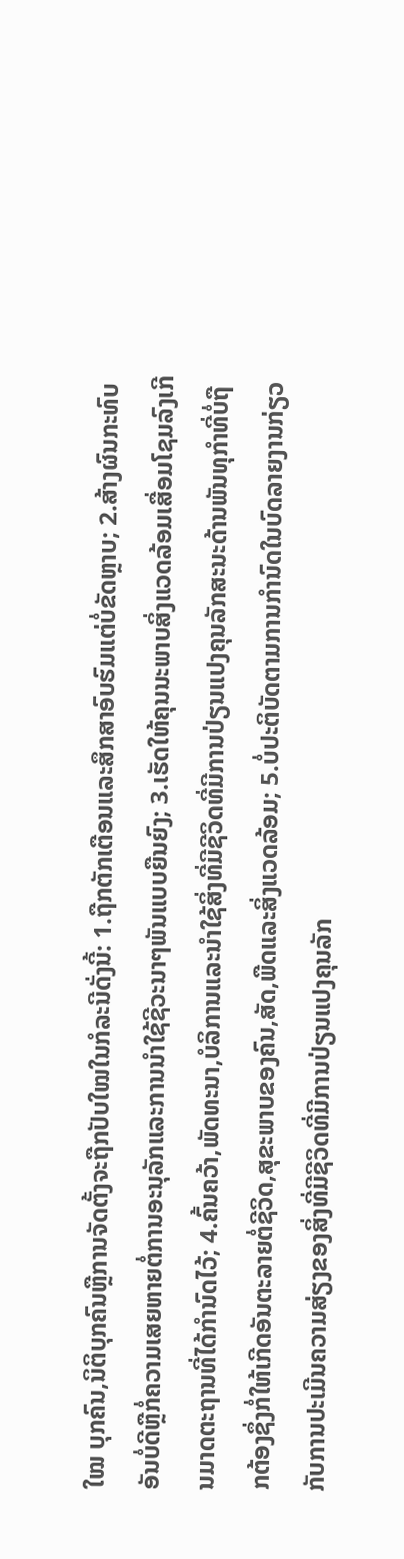ໃໝ ບຸກຄົນ,ນິຕິບຸກຄົນຫຼືການຈັດຕັ້ງຈະຖືກປັບໃໝໃນກໍລະນີດັ່ງນີ້: 1.ຖືກຕັກເຕືອນແລະສຶກສາອົບຮົມແຕ່ບໍ່ຂັດຫຼາບ; 2.ສ້າງຜົນກະທົບອັນບໍ່ດີຫຼືກໍ່ຄວາມເສຍຫາຍຕໍ່ການອະນຸລັກແລະການນໍາໃຊ້ຊີວະນາໆພັນແບບຍືນຍົງ; 3.ເຮັດໃຫ້ຄຸນນະພາບສິ່ງແວດລ້ອມເສື່ອມໂຊມລົງເກີນມາດຕະຖານທີ່ໄດ້ກໍານົດໄວ້; 4.ຄົ້ນຄວ້າ,ພັດທະນາ,ບໍລິການແລະນໍາໃຊ້ສິ່ງທີ່ມີຊີວິດທີ່ມີການປ່ຽນແປງຄຸນລັກສະນະດ້ານພັນທຸກໍາທີ່ບໍ່ຖືກຕ້ອງຊຶ່ງກໍ່ໃຫ້ເກີດອັນຕະລາຍຕໍ່ຊີວິດ,ສຸຂະພາບຂອງຄົນ,ສັດ,ພືດແລະສິ່ງແວດລ້ອມ; 5.ບໍ່ປະຕິບັດຕາມການກໍານົດໃນບົດລາຍງານກ່ຽວກັບການປະເມີນຄວາມສ່ຽງຂອງສິ່ງທີ່ມີຊີວິດທີ່ມີການປ່ຽນແປງຄຸນລັກ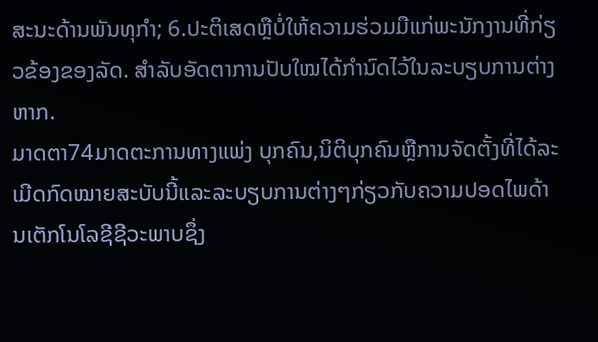ສະນະດ້ານພັນທຸກໍາ; 6.ປະຕິເສດຫຼືບໍ່ໃຫ້ຄວາມຮ່ວມມືແກ່ພະນັກງານທີ່ກ່ຽວຂ້ອງຂອງລັດ. ສໍາລັບອັດຕາການປັບໃໝໄດ້ກໍານົດໄວ້ໃນລະບຽບການຕ່າງຫາກ.
ມາດຕາ74ມາດຕະການທາງແພ່ງ ບຸກຄົນ,ນິຕິບຸກຄົນຫຼືການຈັດຕັ້ງທີ່ໄດ້ລະເມີດກົດໝາຍສະບັບນີ້ແລະລະບຽບການຕ່າງໆກ່ຽວກັບຄວາມປອດໄພດ້ານເຕັກໂນໂລຊີຊີວະພາບຊຶ່ງ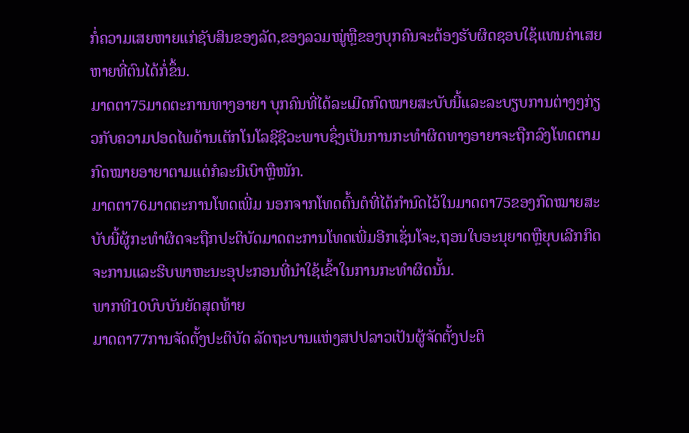ກໍ່ຄວາມເສຍຫາຍແກ່ຊັບສິນຂອງລັດ,ຂອງລວມໝູ່ຫຼືຂອງບຸກຄົນຈະຕ້ອງຮັບຜິດຊອບໃຊ້ແທນຄ່າເສຍຫາຍທີ່ຕົນໄດ້ກໍ່ຂຶ້ນ.
ມາດຕາ75ມາດຕະການທາງອາຍາ ບຸກຄົນທີ່ໄດ້ລະເມີດກົດໝາຍສະບັບນີ້ແລະລະບຽບການຕ່າງໆກ່ຽວກັບຄວາມປອດໄພດ້ານເຕັກໂນໂລຊີຊີວະພາບຊຶ່ງເປັນການກະທໍາຜິດທາງອາຍາຈະຖືກລົງໂທດຕາມກົດໝາຍອາຍາຕາມແຕ່ກໍລະນີເບົາຫຼືໜັກ.
ມາດຕາ76ມາດຕະການໂທດເພີ່ມ ນອກຈາກໂທດຕົ້ນຕໍທີ່ໄດ້ກໍານົດໄວ້ໃນມາດຕາ75ຂອງກົດໝາຍສະບັບນີ້ຜູ້ກະທໍາຜິດຈະຖືກປະຕິບັດມາດຕະການໂທດເພີ່ມອີກເຊັ່ນໂຈະ,ຖອນໃບອະນຸຍາດຫຼືຍຸບເລີກກິດຈະການແລະຮິບພາຫະນະອຸປະກອນທີ່ນໍາໃຊ້ເຂົ້າໃນການກະທໍາຜິດນັ້ນ.
ພາກທີ10ບົບບັນຍັດສຸດທ້າຍ
ມາດຕາ77ການຈັດຕັ້ງປະຕິບັດ ລັດຖະບານແຫ່ງສປປລາວເປັນຜູ້ຈັດຕັ້ງປະຕິ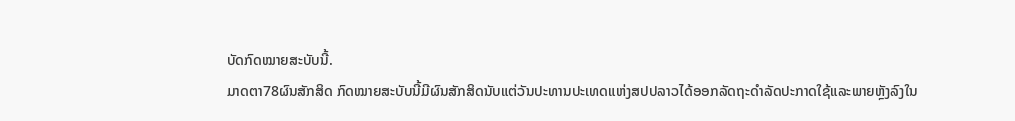ບັດກົດໝາຍສະບັບນີ້.
ມາດຕາ78ຜົນສັກສິດ ກົດໝາຍສະບັບນີ້ມີຜົນສັກສິດນັບແຕ່ວັນປະທານປະເທດແຫ່ງສປປລາວໄດ້ອອກລັດຖະດໍາລັດປະກາດໃຊ້ແລະພາຍຫຼັງລົງໃນ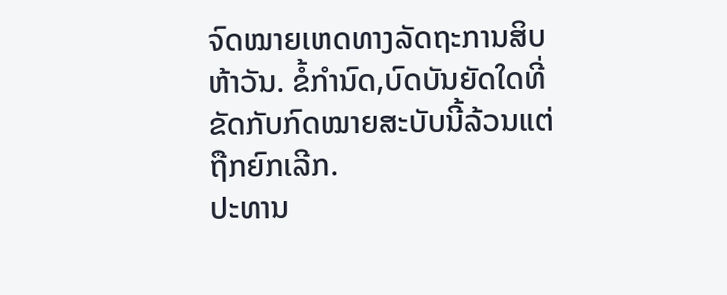ຈົດໝາຍເຫດທາງລັດຖະການສິບຫ້າວັນ. ຂໍ້ກໍານົດ,ບົດບັນຍັດໃດທີ່ຂັດກັບກົດໝາຍສະບັບນີ້ລ້ວນແຕ່ຖືກຍົກເລີກ.
ປະທານ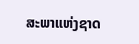ສະພາແຫ່ງຊາດ